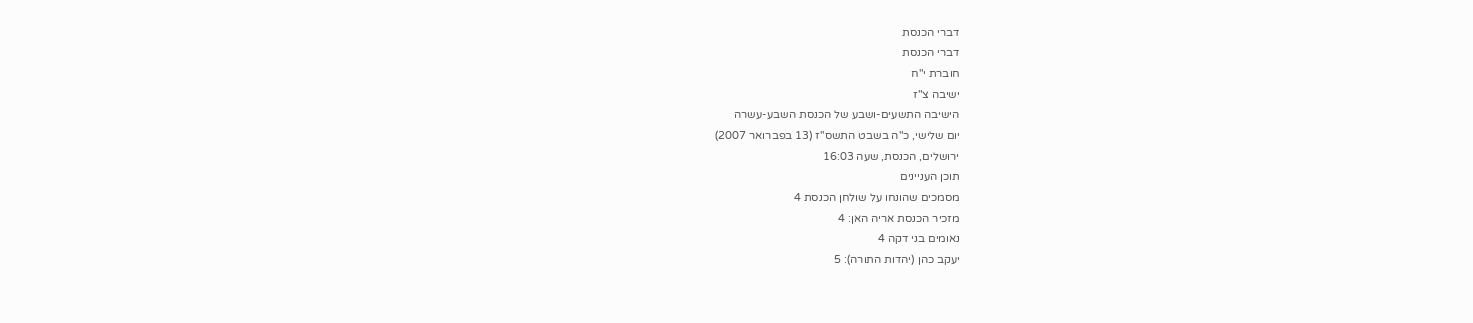דברי הכנסת
דברי הכנסת
חוברת י"ח
ישיבה צ"ז
הישיבה התשעים-ושבע של הכנסת השבע-עשרה
יום שלישי, כ"ה בשבט התשס"ז (13 בפברואר 2007)
ירושלים, הכנסת, שעה 16:03
תוכן העניינים
מסמכים שהונחו על שולחן הכנסת 4
מזכיר הכנסת אריה האן: 4
נאומים בני דקה 4
יעקב כהן (יהדות התורה): 5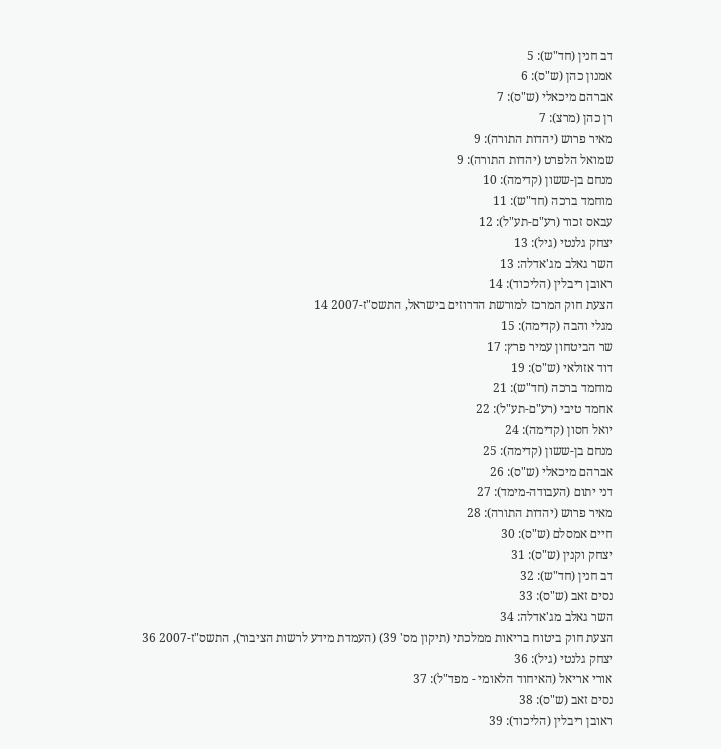דב חנין (חד"ש): 5
אמנון כהן (ש"ס): 6
אברהם מיכאלי (ש"ס): 7
רן כהן (מרצ): 7
מאיר פרוש (יהדות התורה): 9
שמואל הלפרט (יהדות התורה): 9
מנחם בן-ששון (קדימה): 10
מוחמד ברכה (חד"ש): 11
עבאס זכור (רע"ם-תע"ל): 12
יצחק גלנטי (גיל): 13
השר גאלב מג'אדלה: 13
ראובן ריבלין (הליכוד): 14
הצעת חוק המרכז למורשת הדרוזים בישראל, התשס"ז-2007 14
מגלי והבה (קדימה): 15
שר הביטחון עמיר פרץ: 17
דוד אזולאי (ש"ס): 19
מוחמד ברכה (חד"ש): 21
אחמד טיבי (רע"ם-תע"ל): 22
יואל חסון (קדימה): 24
מנחם בן-ששון (קדימה): 25
אברהם מיכאלי (ש"ס): 26
דני יתום (העבודה-מימד): 27
מאיר פרוש (יהדות התורה): 28
חיים אמסלם (ש"ס): 30
יצחק וקנין (ש"ס): 31
דב חנין (חד"ש): 32
נסים זאב (ש"ס): 33
השר גאלב מג'אדלה: 34
הצעת חוק ביטוח בריאות ממלכתי (תיקון מס' 39) (העמדת מידע לרשות הציבור), התשס"ז-2007 36
יצחק גלנטי (גיל): 36
אורי אריאל (האיחוד הלאומי - מפד"ל): 37
נסים זאב (ש"ס): 38
ראובן ריבלין (הליכוד): 39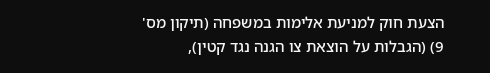הצעת חוק למניעת אלימות במשפחה (תיקון מס' 9) (הגבלות על הוצאת צו הגנה נגד קטין),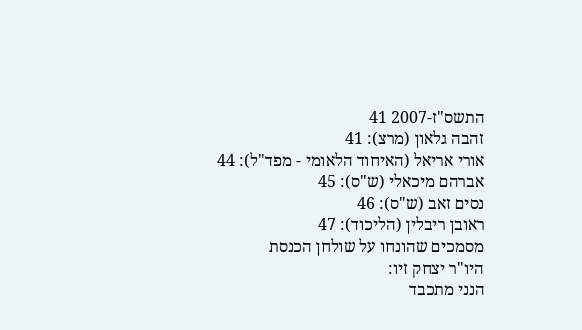התשס"ז-2007 41
זהבה גלאון (מרצ): 41
אורי אריאל (האיחוד הלאומי - מפד"ל): 44
אברהם מיכאלי (ש"ס): 45
נסים זאב (ש"ס): 46
ראובן ריבלין (הליכוד): 47
מסמכים שהונחו על שולחן הכנסת
היו"ר יצחק זיו:
הנני מתכבד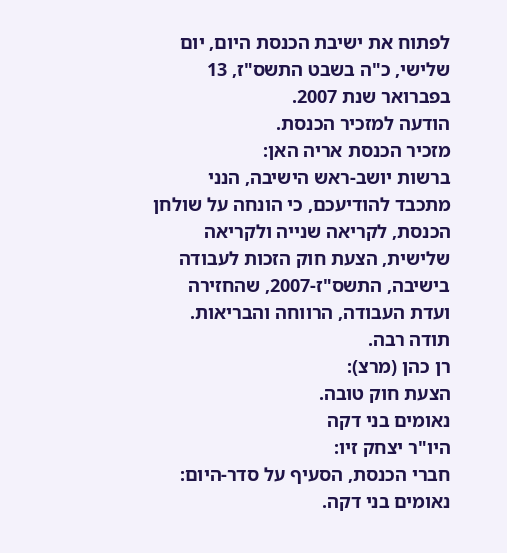לפתוח את ישיבת הכנסת היום, יום שלישי, כ"ה בשבט התשס"ז, 13 בפברואר שנת 2007.
הודעה למזכיר הכנסת.
מזכיר הכנסת אריה האן:
ברשות יושב-ראש הישיבה, הנני מתכבד להודיעכם, כי הונחה על שולחן הכנסת, לקריאה שנייה ולקריאה שלישית, הצעת חוק הזכות לעבודה בישיבה, התשס"ז-2007, שהחזירה ועדת העבודה, הרווחה והבריאות. תודה רבה.
רן כהן (מרצ):
הצעת חוק טובה.
נאומים בני דקה
היו"ר יצחק זיו:
חברי הכנסת, הסעיף על סדר-היום: נאומים בני דקה.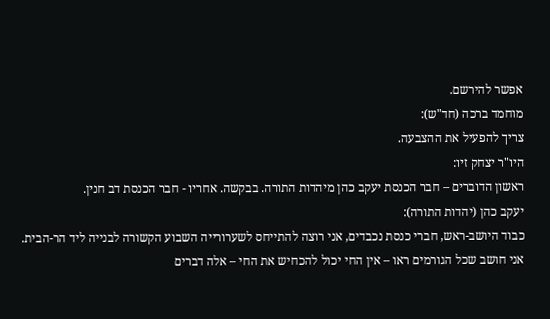אפשר להירשם.
מוחמד ברכה (חד"ש):
צריך להפעיל את ההצבעה.
היו"ר יצחק זיו:
ראשון הדוברים – חבר הכנסת יעקב כהן מיהדות התורה. בבקשה. אחריו - חבר הכנסת דב חנין.
יעקב כהן (יהדות התורה):
כבוד היושב-ראש, חברי כנסת נכבדים, אני רוצה להתייחס לשערורייה השבוע הקשורה לבנייה ליד הר-הבית.
אני חושב שכל הגורמים ראו – אין החי יכול להכחיש את החי – אלה דברים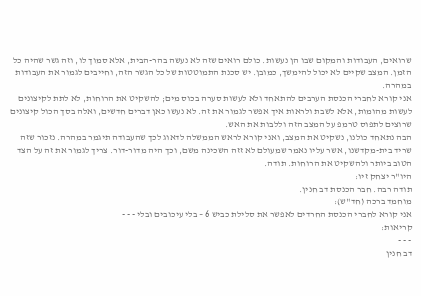שרואים, העבודות והמקום שבו הן נעשות. כולם רואים שזה לא נעשה בהר-הבית, אלא סמוך לו, וזה גשר שהיה כל הזמן. המצב שקיים לא יכול להימשך, כמובן. יש סכנת התמוטטות של כל הגשר הזה, וחייבים לגמור את העבודות במהרה.
אני קורא לחברי הכנסת הערבים להתאחד ולא לעשות סערה בכוס מים; להשקיט את הרוחות, לא לתת לקיצונים לעשות מהומות, אלא לשבת ולראות איך אפשר לגמור את זה. לא נעשו כאן דברים חדשים, ואלה בסך הכול קיצונים שרוצים לתפוס טרמפ על המצב הזה וללבות את האש.
הבה נתאחד כולנו, נשקיט את המצב, ואני קורא לראש הממשלה לדאוג לכך שהעבודה תיגמר במהרה. נזכור שזה שריד בית-מקדשנו, אשר עליו נאמר שמעולם לא זזה השכינה משם, וכך היה מדור-דור. צריך לגמור את זה על הצד הטוב ביותר ולהשקיט את הרוחות. תודה.
היו"ר יצחק זיו:
תודה רבה. חבר הכנסת דב חנין.
מוחמד ברכה (חד"ש):
אני קורא לחברי הכנסת החרדים לאפשר את סלילת כביש 6 – בלי עיכובים ובלי - - -
קריאות:
- - -
דב חנין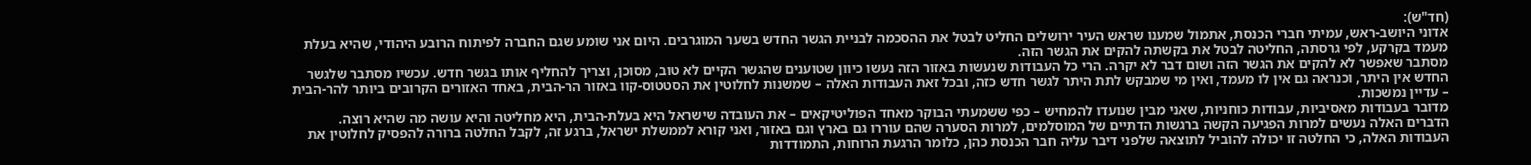(חד"ש):
אדוני היושב-ראש, עמיתי חברי הכנסת, אתמול שמענו שראש העיר ירושלים החליט לבטל את ההסכמה לבניית הגשר החדש בשער המוגרבים. היום אני שומע שגם החברה לפיתוח הרובע היהודי, שהיא בעלת מעמד בקרקע, לפי גרסתה, החליטה לבטל את בקשתה להקים את הגשר הזה.
מסתבר שאפשר לא להקים את הגשר הזה ושום דבר לא יקרה. הרי כל העבודות שנעשות באזור הזה נעשו כיוון שטוענים שהגשר הקיים לא טוב, מסוכן, וצריך להחליף אותו בגשר חדש. עכשיו מסתבר שלגשר החדש אין היתר, וכנראה גם אין לו מעמד, ואין מי שמבקש לתת היתר לגשר חדש כזה, ובכל זאת העבודות האלה – שמשנות לחלוטין את הסטטוס-קוו באזור הר-הבית, באחד האזורים הקרובים ביותר להר-הבית – עדיין נמשכות.
מדובר בעבודות מאסיביות, עבודות כוחניות, שאני מבין שנועדו להמחיש – כפי ששמעתי הבוקר מאחד הפוליטיקאים – את העובדה שישראל היא בעלת-הבית, היא מחליטה והיא עושה מה שהיא רוצה.
הדברים האלה נעשים למרות הפגיעה הקשה ברגשות הדתיים של המוסלמים, למרות הסערה שהם עוררו גם בארץ וגם באזור, ואני קורא לממשלת ישראל, ברגע זה, לקבל החלטה ברורה להפסיק לחלוטין את העבודות האלה, כי החלטה זו יכולה להוביל לתוצאה שלפני דיבר עליה חבר הכנסת כהן, כלומר הרגעת הרוחות, התמודדות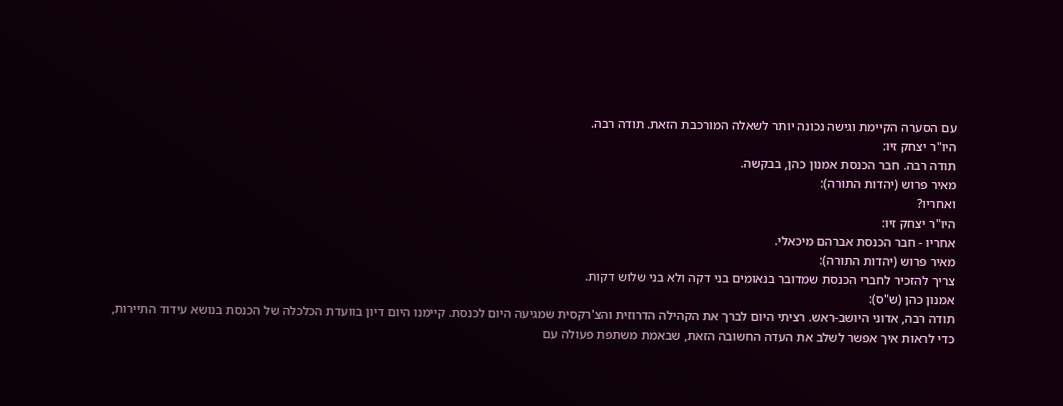עם הסערה הקיימת וגישה נכונה יותר לשאלה המורכבת הזאת. תודה רבה.
היו"ר יצחק זיו:
תודה רבה. חבר הכנסת אמנון כהן, בבקשה.
מאיר פרוש (יהדות התורה):
ואחריו?
היו"ר יצחק זיו:
אחריו - חבר הכנסת אברהם מיכאלי.
מאיר פרוש (יהדות התורה):
צריך להזכיר לחברי הכנסת שמדובר בנאומים בני דקה ולא בני שלוש דקות.
אמנון כהן (ש"ס):
תודה רבה, אדוני היושב-ראש. רציתי היום לברך את הקהילה הדרוזית והצ'רקסית שמגיעה היום לכנסת. קיימנו היום דיון בוועדת הכלכלה של הכנסת בנושא עידוד התיירות, כדי לראות איך אפשר לשלב את העדה החשובה הזאת, שבאמת משתפת פעולה עם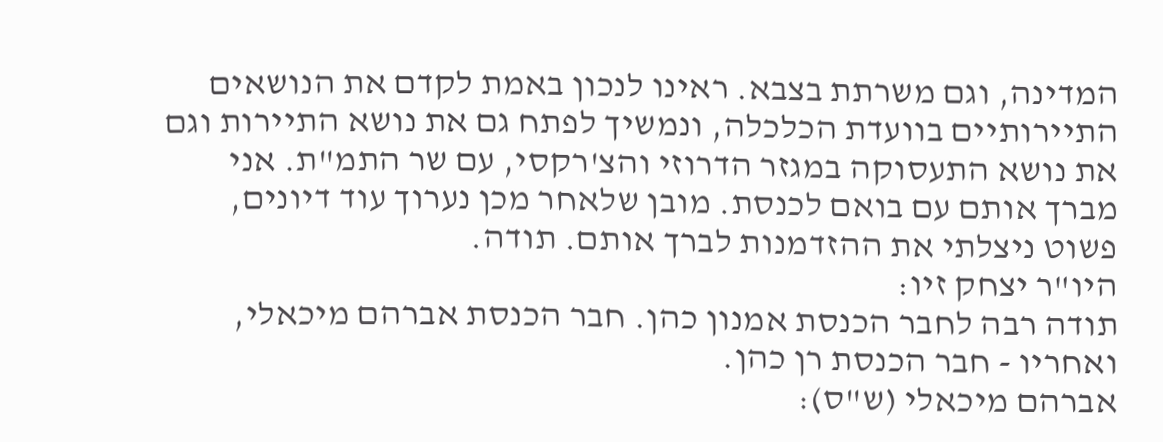המדינה, וגם משרתת בצבא. ראינו לנכון באמת לקדם את הנושאים התיירותיים בוועדת הכלכלה, ונמשיך לפתח גם את נושא התיירות וגם את נושא התעסוקה במגזר הדרוזי והצ'רקסי, עם שר התמ"ת. אני מברך אותם עם בואם לכנסת. מובן שלאחר מכן נערוך עוד דיונים, פשוט ניצלתי את ההזדמנות לברך אותם. תודה.
היו"ר יצחק זיו:
תודה רבה לחבר הכנסת אמנון כהן. חבר הכנסת אברהם מיכאלי, ואחריו - חבר הכנסת רן כהן.
אברהם מיכאלי (ש"ס):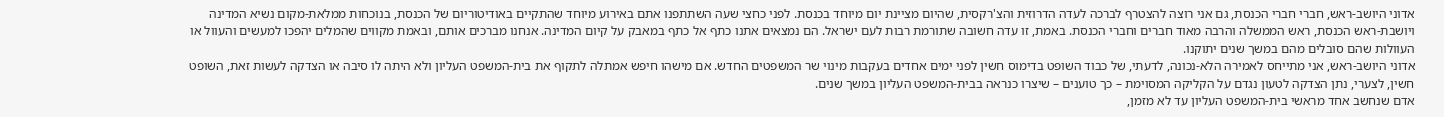אדוני היושב-ראש, חברי חברי הכנסת, גם אני רוצה להצטרף לברכה לעדה הדרוזית והצ'רקסית, שהיום מציינת יום מיוחד בכנסת. לפני כחצי שעה השתתפנו אתם באירוע מיוחד שהתקיים באודיטוריום של הכנסת, בנוכחות ממלאת-מקום נשיא המדינה ויושבת-ראש הכנסת, ראש הממשלה והרבה מאוד חברים וחברי הכנסת. באמת, זו עדה חשובה שתורמת רבות לעם ישראל. הם נמצאים אתנו כתף אל כתף במאבק על קיום המדינה. אנחנו מברכים אותם, ובאמת מקווים שהמלים יהפכו למעשים והעוול או העוולות שהם סובלים מהם במשך שנים יתוקנו.
אדוני היושב-ראש, אני מתייחס לאמירה הלא-נכונה, לדעתי, של כבוד השופט בדימוס חשין לפני ימים אחדים בעקבות מינוי שר המשפטים החדש. אם מישהו חיפש אמתלה לתקוף את בית-המשפט העליון ולא היתה לו סיבה או הצדקה לעשות זאת, השופט חשין, לצערי, נתן הצדקה לטעון נגדם על הקליקה המסוימת – כך טוענים – שיצרו כנראה בבית-המשפט העליון במשך שנים.
אדם שנחשב אחד מראשי בית-המשפט העליון עד לא מזמן,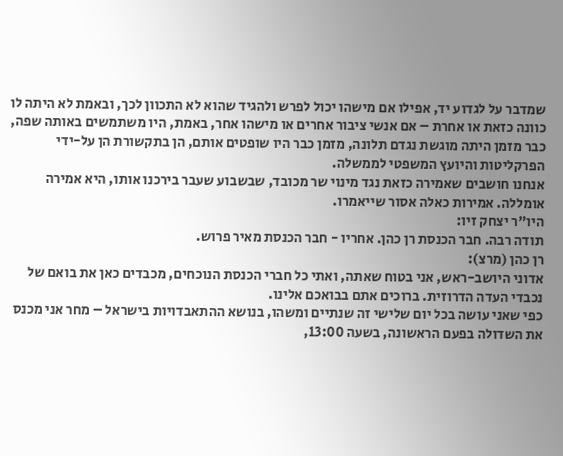שמדבר על לגדוע יד, אפילו אם מישהו יכול לפרש ולהגיד שהוא לא התכוון לכך, ובאמת לא היתה לו כוונה כזאת או אחרת – אם אנשי ציבור אחרים או מישהו אחר, באמת, היו משתמשים באותה שפה, כבר מזמן היתה מוגשת נגדם תלונה, מזמן כבר היו שופטים אותם, הן בתקשורת הן על-ידי הפרקליטות והיועץ המשפטי לממשלה.
אנחנו חושבים שאמירה כזאת נגד מינוי שר מכובד, שבשבוע שעבר בירכנו אותו, היא אמירה אומללה. אמירות כאלה אסור שייאמרו.
היו"ר יצחק זיו:
תודה רבה. חבר הכנסת רן כהן. אחריו - חבר הכנסת מאיר פרוש.
רן כהן (מרצ):
אדוני היושב-ראש, אני בטוח שאתה, ואתי כל חברי הכנסת הנוכחים, מכבדים כאן את בואם של נכבדי העדה הדרוזית. ברוכים אתם בבואכם אלינו.
כפי שאני עושה בכל יום שלישי זה שנתיים ומשהו, בנושא ההתאבדויות בישראל – מחר אני מכנס את השדולה בפעם הראשונה, בשעה 13:00,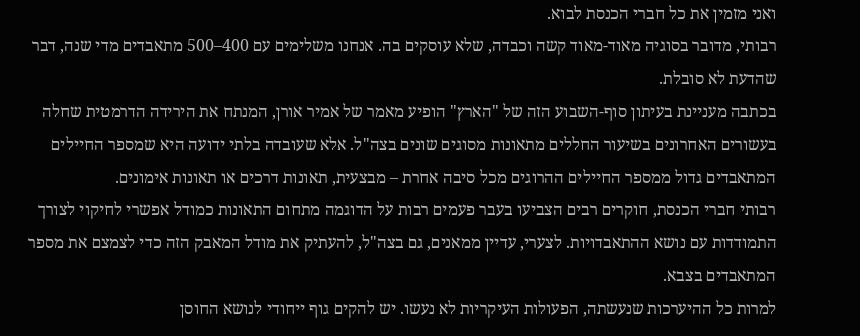ואני מזמין את כל חברי הכנסת לבוא.
רבותי, מדובר בסוגיה מאוד-מאוד קשה וכבדה, שלא עוסקים בה. אנחנו משלימים עם 400–500 מתאבדים מדי שנה, דבר שהדעת לא סובלת.
בכתבה מעניינת בעיתון סוף-השבוע הזה של "הארץ" הופיע מאמר של אמיר אורן, המנתח את הירידה הדרמטית שחלה בעשורים האחרונים בשיעור החללים מתאונות מסוגים שונים בצה"ל. אלא שעובדה בלתי ידועה היא שמספר החיילים המתאבדים גדול ממספר החיילים ההרוגים מכל סיבה אחרת – מבצעית, תאונות דרכים או תאונות אימונים.
רבותי חברי הכנסת, חוקרים רבים הצביעו בעבר פעמים רבות על הדוגמה מתחום התאונות כמודל אפשרי לחיקוי לצורך התמודדות עם נושא ההתאבדויות. לצערי, עדיין ממאנים, גם בצה"ל, להעתיק את מודל המאבק הזה כדי לצמצם את מספר המתאבדים בצבא.
למרות כל ההיערכות שנעשתה, הפעולות העיקריות לא נעשו. יש להקים גוף ייחודי לנושא החוסן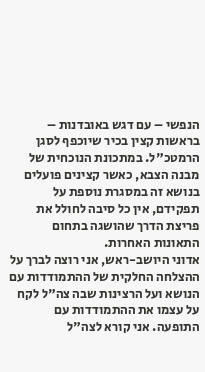הנפשי – עם דגש באובדנות – בראשות קצין בכיר שיוכפף לסגן הרמטכ"ל. במתכונת הנוכחית של מבנה הצבא, כאשר קצינים פועלים בנושא זה במסגרת נוספת על תפקידם, אין כל סיבה לחולל את פריצת הדרך שהושגה בתחום התאונות האחרות.
אדוני היושב-ראש, אני רוצה לברך על ההצלחה החלקית של ההתמודדות עם הנושא ועל הרצינות שבה צה"ל לקח על עצמו את ההתמודדות עם התופעה. אני קורא לצה"ל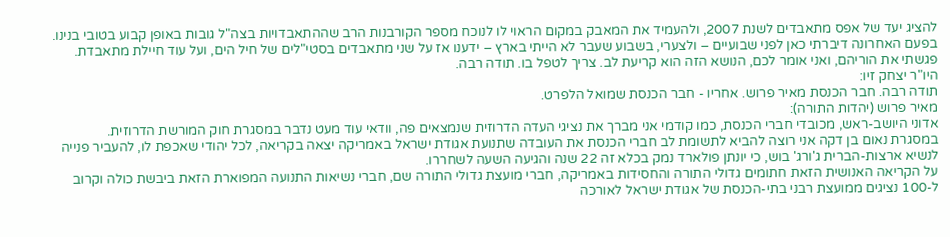להציג יעד של אפס מתאבדים לשנת 2007, ולהעמיד את המאבק במקום הראוי לו לנוכח מספר הקורבנות הרב שההתאבדויות בצה"ל גובות באופן קבוע בטובי בנינו.
בפעם האחרונה דיברתי כאן לפני שבועיים – ולצערי, בשבוע שעבר לא הייתי בארץ – ידענו אז על שני מתאבדים בסטי"לים של חיל הים, ועל עוד חיילת מתאבדת. פגשתי את הוריהם, ואני אומר לכם, הנושא הזה הוא קריעת לב. צריך לטפל בו. תודה רבה.
היו"ר יצחק זיו:
תודה רבה. חבר הכנסת מאיר פרוש. אחריו - חבר הכנסת שמואל הלפרט.
מאיר פרוש (יהדות התורה):
אדוני היושב-ראש, מכובדי חברי הכנסת, כמו קודמי אני מברך את נציגי העדה הדרוזית שנמצאים פה, וודאי עוד מעט נדבר במסגרת חוק המורשת הדרוזית.
במסגרת נאום בן דקה אני רוצה להביא לתשומת לב חברי הכנסת את העובדה שתנועת אגודת ישראל באמריקה יצאה בקריאה, לכל יהודי שאכפת לו, להעביר פנייה לנשיא ארצות-הברית ג'ורג' בוש, כי יונתן פולארד נמק בכלא זה 22 שנה והגיעה השעה לשחררו.
על הקריאה האנושית הזאת חתומים גדולי התורה והחסידות באמריקה, חברי מועצת גדולי התורה שם, חברי נשיאות התנועה המפוארת הזאת ביבשת כולה וקרוב ל-100 נציגים ממועצת רבני בתי-הכנסת של אגודת ישראל לאורכה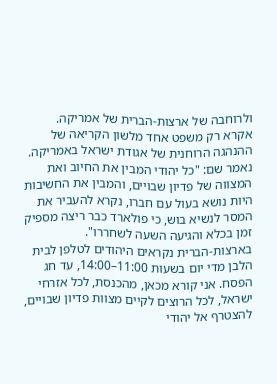ולרוחבה של ארצות-הברית של אמריקה.
אקרא רק משפט אחד מלשון הקריאה של ההנהגה הרוחנית של אגודת ישראל באמריקה. נאמר שם: "כל יהודי המבין את החיוב ואת המצווה של פדיון שבויים, והמבין את החשיבות היות נושא בעול עם חברו, נקרא להעביר את המסר לנשיא בוש, כי פולארד כבר ריצה מספיק זמן בכלא והגיעה השעה לשחררו".
בארצות-הברית נקראים היהודים לטלפן לבית הלבן מדי יום בשעות 11:00–14:00, עד חג הפסח. אני קורא מכאן, מהכנסת, לכל אזרחי ישראל, לכל הרוצים לקיים מצוות פדיון שבויים, להצטרף אל יהודי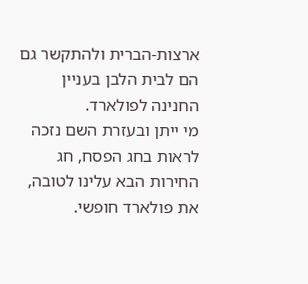ארצות-הברית ולהתקשר גם הם לבית הלבן בעניין החנינה לפולארד.
מי ייתן ובעזרת השם נזכה לראות בחג הפסח, חג החירות הבא עלינו לטובה, את פולארד חופשי.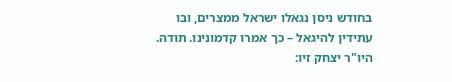בחודש ניסן נגאלו ישראל ממצרים, ובו עתידין להיגאל – כך אמרו קדמונינו. תודה.
היו"ר יצחק זיו: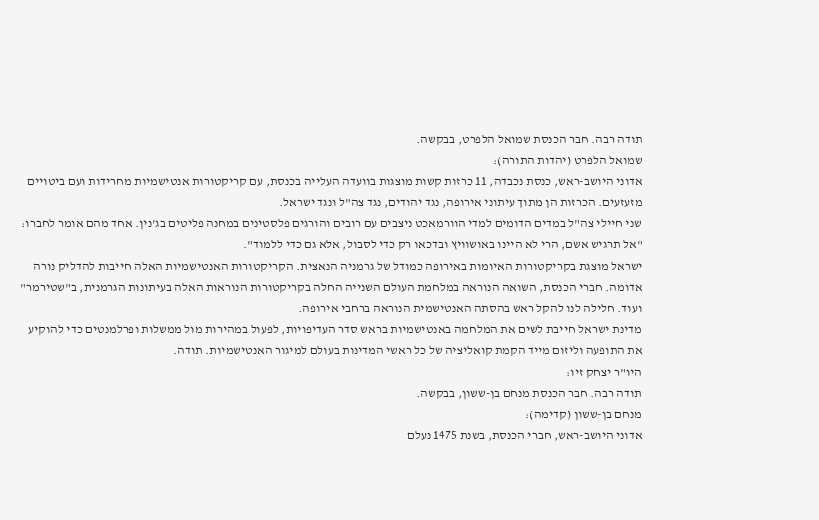תודה רבה. חבר הכנסת שמואל הלפרט, בבקשה.
שמואל הלפרט (יהדות התורה):
אדוני היושב-ראש, כנסת נכבדה, 11 כרזות קשות מוצגות בוועדה העלייה בכנסת, עם קריקטורות אנטישמיות מחרידות ועם ביטויים מזעזעים. הכרזות הן מתוך עיתוני אירופה, נגד יהודים, נגד צה"ל ונגד ישראל.
שני חיילי צה"ל במדים הדומים למדי הוורמאכט ניצבים עם רובים והורגים פלסטינים במחנה פליטים בג'נין. אחד מהם אומר לחברו: "אל תרגיש אשם, הרי לא היינו באושוויץ ובדכאו רק כדי לסבול, אלא גם כדי ללמוד".
ישראל מוצגת בקריקטורות האיומות באירופה כמודל של גרמניה הנאצית. הקריקטורות האנטישמיות האלה חייבות להדליק נורה אדומה. חברי הכנסת, השואה הנוראה במלחמת העולם השנייה החלה בקריקטורות הנוראות האלה בעיתונות הגרמנית, ב"שטירמר" ועוד. חלילה לנו להקל ראש בהסתה האנטישמית הנוראה ברחבי אירופה.
מדינת ישראל חייבת לשים את המלחמה באנטישמיות בראש סדר העדיפויות, לפעול במהירות מול ממשלות ופרלמנטים כדי להוקיע את התופעה וליזום מייד הקמת קואליציה של כל ראשי המדינות בעולם למיגור האנטישמיות. תודה.
היו"ר יצחק זיו:
תודה רבה. חבר הכנסת מנחם בן-ששון, בבקשה.
מנחם בן-ששון (קדימה):
אדוני היושב-ראש, חברי הכנסת, בשנת 1475 נעלם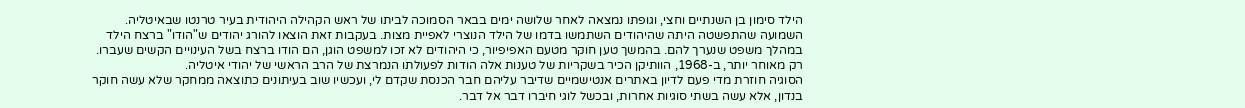הילד סימון בן השנתיים וחצי, וגופתו נמצאה לאחר שלושה ימים בבאר הסמוכה לביתו של ראש הקהילה היהודית בעיר טרנטו שבאיטליה. השמועה שהתפשטה היתה שהיהודים השתמשו בדמו של הילד הנוצרי לאפיית מצות. בעקבות זאת הוצאו להורג יהודים ש"הודו" ברצח הילד במהלך משפט שנערך להם. בהמשך טען חוקר מטעם האפיפיור, כי היהודים לא זכו למשפט הוגן, הם הודו ברצח בשל העינויים הקשים שעברו. רק מאוחר יותר, ב-1968, הוותיקן הכיר בשקריות של טענות אלה הודות לפעולתו הנמרצת של הרב הראשי של יהודי איטליה.
הסוגיה חוזרת מדי פעם לדיון באתרים אנטישמיים שדיבר עליהם חבר הכנסת שקדם לי, ועכשיו שוב בעיתונים כתוצאה ממחקר שלא עשה חוקר בנדון, אלא עשה בשתי סוגיות אחרות, ובכשל לוגי חיברו דבר אל דבר.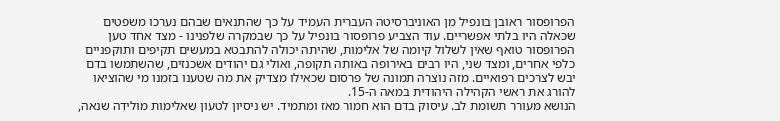הפרופסור ראובן בונפיל מן האוניברסיטה העברית העמיד על כך שהתנאים שבהם נערכו משפטים שכאלה היו בלתי אפשריים. עוד הצביע פרופסור בונפיל על כך שבמקרה שלפנינו - מצד אחד טען הפרופסור טואף שאין לשלול קיומה של אלימות, שהיתה יכולה להתבטא במעשים תקיפים ותוקפניים כלפי אחרים, ומצד שני, היו רבים באירופה באותה תקופה, ואולי גם יהודים אשכנזים, שהשתמשו בדם יבש לצרכים רפואיים. מזה נוצרה תמונה של פרסום שכאילו מצדיק את מה שטענו בזמנו מי שהוציאו להורג את ראשי הקהילה היהודית במאה ה-15.
הנושא מעורר תשומת לב. עיסוק בדם הוא חמור מאז ומתמיד. יש ניסיון לטעון שאלימות מולידה שנאה,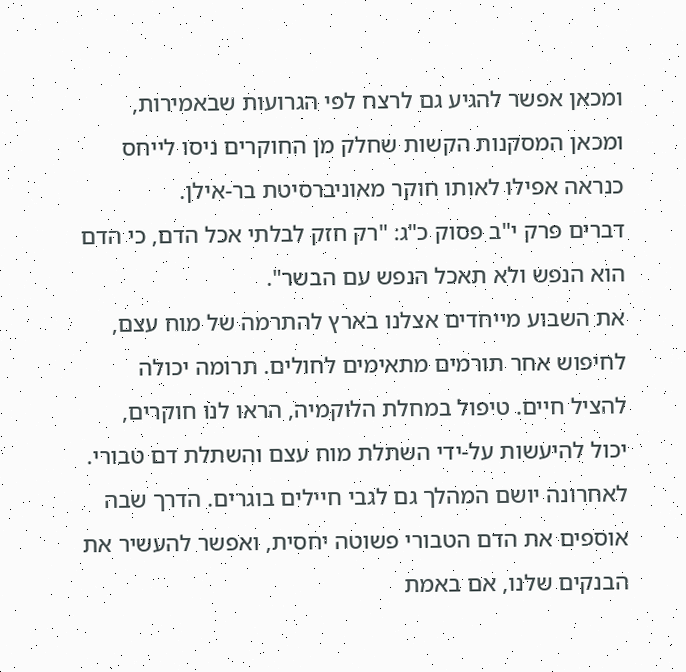ומכאן אפשר להגיע גם לרצח לפי הגרועות שבאמירות, ומכאן המסקנות הקשות שחלק מן החוקרים ניסו לייחס כנראה אפילו לאותו חוקר מאוניברסיטת בר-אילן.
דברים פרק י"ב פסוק כ"ג: "רק חזק לבלתי אכל הדם, כי הדם הוא הנפש ולא תאכל הנפש עם הבשר".
את השבוע מייחדים אצלנו בארץ להתרמה של מוח עצם, לחיפוש אחר תורמים מתאימים לחולים. תרומה יכולה להציל חיים. טיפול במחלת הלוקמיה, הראו לנו חוקרים, יכול להיעשות על-ידי השתלת מוח עצם והשתלת דם טבורי. לאחרונה יושם המהלך גם לגבי חיילים בוגרים. הדרך שבה אוספים את הדם הטבורי פשוטה יחסית, ואפשר להעשיר את הבנקים שלנו, אם באמת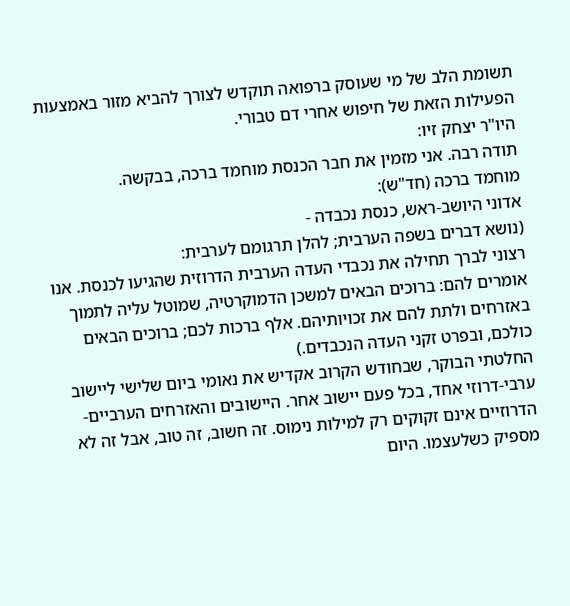תשומת הלב של מי שעוסק ברפואה תוקדש לצורך להביא מזור באמצעות הפעילות הזאת של חיפוש אחרי דם טבורי.
היו"ר יצחק זיו:
תודה רבה. אני מזמין את חבר הכנסת מוחמד ברכה, בבקשה.
מוחמד ברכה (חד"ש):
אדוני היושב-ראש, כנסת נכבדה -
(נושא דברים בשפה הערבית; להלן תרגומם לערבית:
רצוני לברך תחילה את נכבדי העדה הערבית הדרוזית שהגיעו לכנסת. אנו אומרים להם: ברוכים הבאים למשכן הדמוקרטיה, שמוטל עליה לתמוך באזרחים ולתת להם את זכויותיהם. אלף ברכות לכם; ברוכים הבאים כולכם, ובפרט זקני העדה הנכבדים.)
החלטתי הבוקר, שבחודש הקרוב אקדיש את נאומי ביום שלישי ליישוב ערבי-דרוזי אחד, בכל פעם יישוב אחר. היישובים והאזרחים הערביים-הדרוזיים אינם זקוקים רק למילות נימוס. זה חשוב, זה טוב, אבל זה לא מספיק כשלעצמו. היום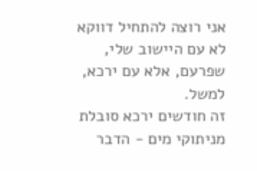אני רוצה להתחיל דווקא לא עם היישוב שלי, שפרעם, אלא עם ירכא, למשל.
זה חודשים ירכא סובלת מניתוקי מים - הדבר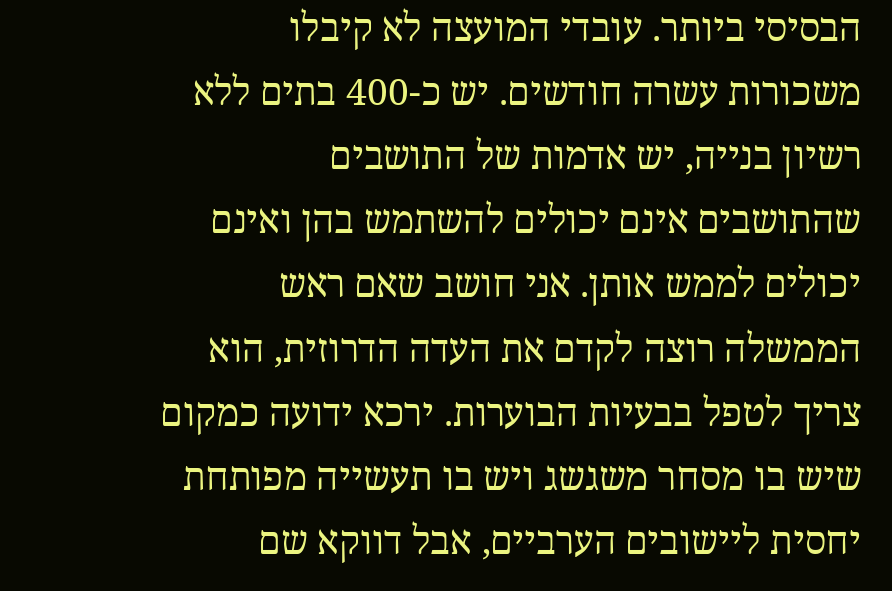הבסיסי ביותר. עובדי המועצה לא קיבלו משכורות עשרה חודשים. יש כ-400 בתים ללא רשיון בנייה, יש אדמות של התושבים שהתושבים אינם יכולים להשתמש בהן ואינם יכולים לממש אותן. אני חושב שאם ראש הממשלה רוצה לקדם את העדה הדרוזית, הוא צריך לטפל בבעיות הבוערות. ירכא ידועה כמקום שיש בו מסחר משגשג ויש בו תעשייה מפותחת יחסית ליישובים הערביים, אבל דווקא שם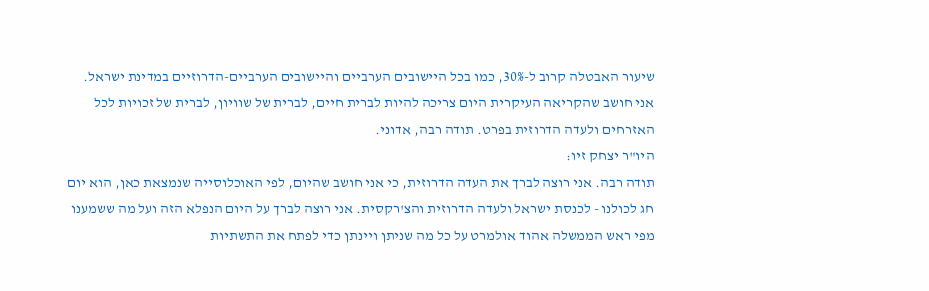שיעור האבטלה קרוב ל-30%, כמו בכל היישובים הערביים והיישובים הערביים-הדרוזיים במדינת ישראל.
אני חושב שהקריאה העיקרית היום צריכה להיות לברית חיים, לברית של שוויון, לברית של זכויות לכל האזרחים ולעדה הדרוזית בפרט. תודה רבה, אדוני.
היו"ר יצחק זיו:
תודה רבה. אני רוצה לברך את העדה הדרוזית, כי אני חושב שהיום, לפי האוכלוסייה שנמצאת כאן, הוא יום חג לכולנו - לכנסת ישראל ולעדה הדרוזית והצ'רקסית. אני רוצה לברך על היום הנפלא הזה ועל מה ששמענו מפי ראש הממשלה אהוד אולמרט על כל מה שניתן ויינתן כדי לפתח את התשתיות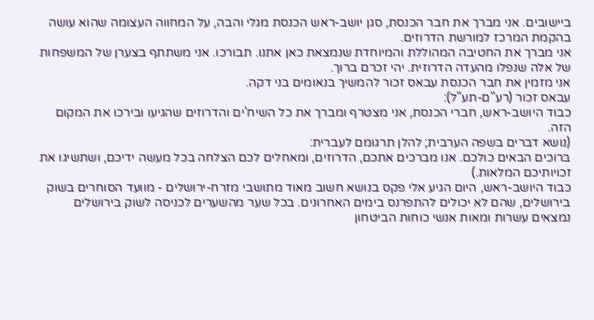ביישובים. אני מברך את חבר הכנסת, סגן יושב-ראש הכנסת מגלי והבה, על המחווה העצומה שהוא עושה בהקמת המרכז למורשת הדרוזים.
אני מברך את החטיבה המהוללת והמיוחדת שנמצאת כאן אתנו. תבורכו. אני משתתף בצערן של המשפחות של אלה שנפלו מהעדה הדרוזית. יהי זכרם ברוך.
אני מזמין את חבר הכנסת עבאס זכור להמשיך בנאומים בני דקה.
עבאס זכור (רע"ם-תע"ל):
כבוד היושב-ראש, חברי הכנסת, אני מצטרף ומברך את כל השיח'ים והדרוזים שהגיעו ובירכו את המקום הזה.
(נושא דברים בשפה הערבית; להלן תרגומם לעברית:
ברוכים הבאים כולכם. אנו מברכים אתכם, הדרוזים, ומאחלים לכם הצלחה בכל מעשה ידיכם, ושתשיגו את זכויותיכם המלאות.)
כבוד היושב-ראש, היום הגיע אלי פקס בנושא חשוב מאוד מתושבי מזרח-ירושלים - מוועד הסוחרים בשוק בירושלים, שהם לא יכולים להתפרנס בימים האחרונים. בכל שער מהשערים לכניסה לשוק בירושלים נמצאים עשרות ומאות אנשי כוחות הביטחון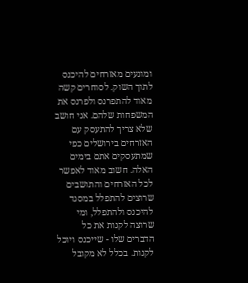ומונעים מאזרחים להיכנס לתוך השוק. לסוחרים קשה מאוד להתפרנס ולפרנס את המשפחות שלהם. אני חושב שלא צריך להתעסק עם האזרחים בירושלים כפי שמתעסקים אתם בימים האלה. חשוב מאוד לאפשר לכל האזרחים והתושבים שרוצים להתפלל במסגד להיכנס ולהתפלל, ומי שרוצה לקנות את כל הדברים שלו - שייכנס ויוכל לקנות. בכלל לא מקובל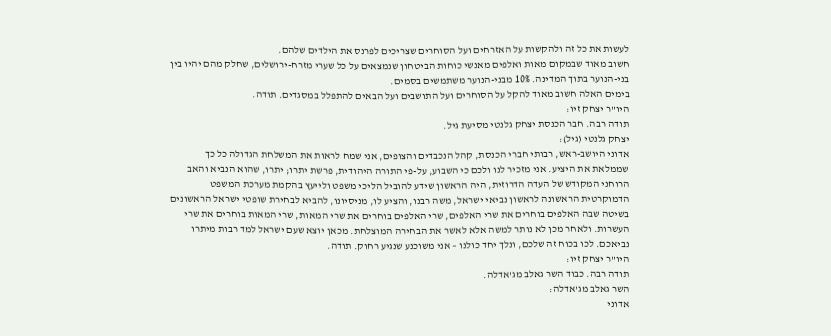לעשות את כל זה ולהקשות על האזרחים ועל הסוחרים שצריכים לפרנס את הילדים שלהם.
חשוב מאוד שבמקום מאות ואלפים מאנשי כוחות הביטחון שנמצאים על כל שערי מזרח-ירושלים, שחלק מהם יהיו בין בני-הנוער בתוך המדינה. 10% מבני-הנוער משתמשים בסמים.
בימים האלה חשוב מאוד להקל על הסוחרים ועל התושבים ועל הבאים להתפלל במסגדים. תודה.
היו"ר יצחק זיו:
תודה רבה. חבר הכנסת יצחק גלנטי מסיעת גיל.
יצחק גלנטי (גיל):
אדוני היושב-ראש, רבותי חברי הכנסת, קהל הנכבדים והצופים, אני שמח לראות את המשלחת הגדולה כל כך שממלאת את היציע. אני מזכיר לנו ולכם כי השבוע, על-פי התורה היהודית, פרשת יתרו; יתרו, שהוא הנביא והאב הרוחני המקודש של העדה הדרוזית, היה הראשון שידע להוביל הליכי משפט ולייעץ בהקמת מערכת המשפט הדמוקרטית הראשונה לראשון נביאי ישראל, משה רבנו, והציע לו, מניסיונו, להביא לבחירת שופטי ישראל הראשונים בשיטה שבה האלפים בוחרים את שרי האלפים, שרי האלפים בוחרים את שרי המאות, שרי המאות בוחרים את שרי העשרות. ולאחר מכן לא נותר למשה אלא לאשר את הבחירה המוצלחת. מכאן יוצא שעם ישראל למד רבות מיתרו נביאכם. לכו בכוח זה שלכם, ונלך יחד כולנו – אני משוכנע שנגיע רחוק. תודה.
היו"ר יצחק זיו:
תודה רבה. כבוד השר גאלב מג'אדלה.
השר גאלב מג'אדלה:
אדוני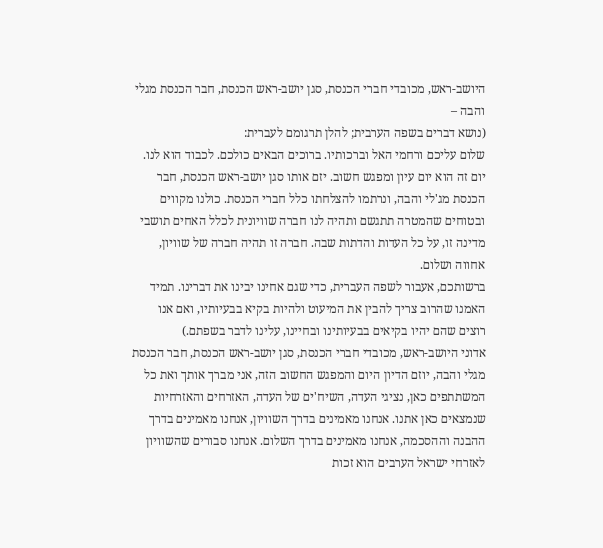היושב-ראש, מכובדי חברי הכנסת, סגן יושב-ראש הכנסת, חבר הכנסת מגלי והבה –
(נושא דברים בשפה הערבית; להלן תרגומם לעברית:
שלום עליכם ורחמי האל וברכותיו. ברוכים הבאים כולכם. לכבוד הוא לנו. יום זה הוא יום עיון ומפגש חשוב. יזם אותו סגן יושב-ראש הכנסת, חבר הכנסת מג'לי והבה, ונרתמו להצלחתו כלל חברי הכנסת. כולנו מקווים ובטוחים שהמטרה תתגשם ותהיה לנו חברה שוויונית לכלל האחים תושבי מדינה זו, על כל העדות והדתות שבה. חברה זו תהיה חברה של שוויון, אחווה ושלום.
ברשותכם, אעבור לשפה העברית, כדי שגם אחינו יבינו את דברינו. תמיד האמנו שהרוב צריך להבין את המיעוט ולהיות בקיא בבעיותיו, ואם אנו רוצים שהם יהיו בקיאים בבעיותינו ובחיינו, עלינו לדבר בשפתם.)
אדוני היושב-ראש, מכובדי חברי הכנסת, סגן יושב-ראש הכנסת, חבר הכנסת מגלי והבה, יוזם הדיון היום והמפגש החשוב הזה, אני מברך אותך ואת כל המשתתפים כאן, נציגי העדה, השיח'ים של העדה, האזרחים והאזרחיות שנמצאים כאן אתנו. אנחנו מאמינים בדרך השוויון, אנחנו מאמינים בדרך ההבנה וההסכמה, אנחנו מאמינים בדרך השלום. אנחנו סבורים שהשוויון לאזרחי ישראל הערבים הוא זכות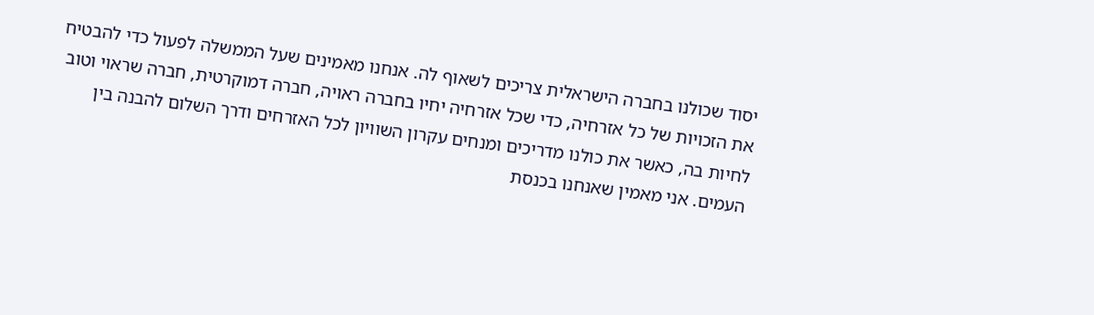יסוד שכולנו בחברה הישראלית צריכים לשאוף לה. אנחנו מאמינים שעל הממשלה לפעול כדי להבטיח את הזכויות של כל אזרחיה, כדי שכל אזרחיה יחיו בחברה ראויה, חברה דמוקרטית, חברה שראוי וטוב לחיות בה, כאשר את כולנו מדריכים ומנחים עקרון השוויון לכל האזרחים ודרך השלום להבנה בין העמים. אני מאמין שאנחנו בכנסת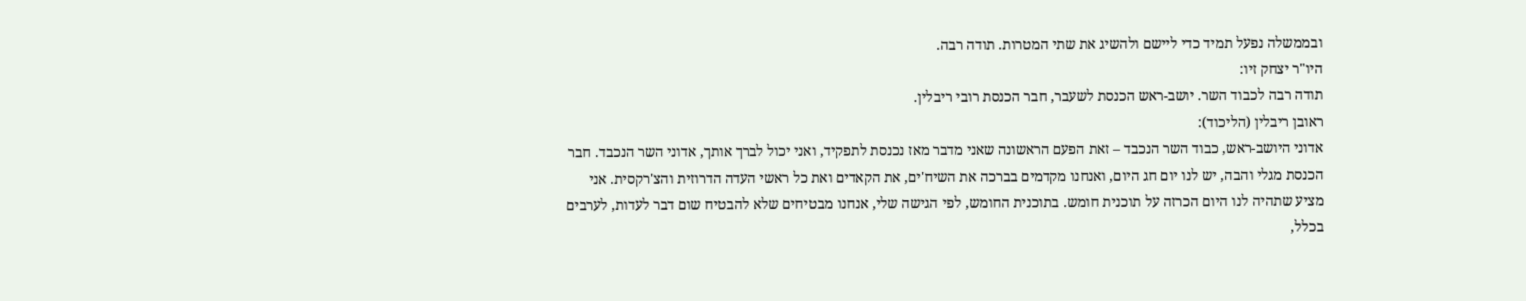ובממשלה נפעל תמיד כדי ליישם ולהשיג את שתי המטרות. תודה רבה.
היו"ר יצחק זיו:
תודה רבה לכבוד השר. יושב-ראש הכנסת לשעבר, חבר הכנסת רובי ריבלין.
ראובן ריבלין (הליכוד):
אדוני היושב-ראש, כבוד השר הנכבד – זאת הפעם הראשונה שאני מדבר מאז נכנסת לתפקיד, ואני יכול לברך אותך, אדוני השר הנכבד. חבר הכנסת מגלי והבה, יש לנו יום חג היום, ואנחנו מקדמים בברכה את השיח'ים, את הקאדים ואת כל ראשי העדה הדרוזית והצ'רקסית. אני מציע שתהיה לנו היום הכרזה על תוכנית חומש. בתוכנית החומש, לפי הגישה שלי, אנחנו מבטיחים שלא להבטיח שום דבר לעדות, לערבים בכלל,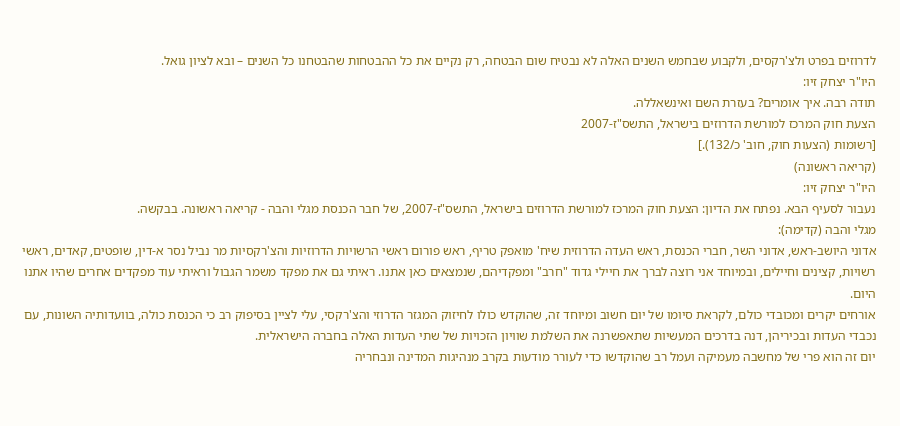לדרוזים בפרט ולצ'רקסים, ולקבוע שבחמש השנים האלה לא נבטיח שום הבטחה, רק נקיים את כל ההבטחות שהבטחנו כל השנים – ובא לציון גואל.
היו"ר יצחק זיו:
תודה רבה. איך אומרים? בעזרת השם ואינשאללה.
הצעת חוק המרכז למורשת הדרוזים בישראל, התשס"ז-2007
[רשומות (הצעות חוק, חוב' כ/132).]
(קריאה ראשונה)
היו"ר יצחק זיו:
נעבור לסעיף הבא. נפתח את הדיון: הצעת חוק המרכז למורשת הדרוזים בישראל, התשס"ז-2007, של חבר הכנסת מגלי והבה - קריאה ראשונה. בבקשה.
מגלי והבה (קדימה):
אדוני היושב-ראש, אדוני השר, חברי הכנסת, ראש העדה הדרוזית שיח' מואפק טריף, ראש פורום ראשי הרשויות הדרוזיות והצ'רקסיות מר נביל נסר א-דין, שופטים, קאדים, ראשי רשויות, קצינים וחיילים, ובמיוחד אני רוצה לברך את חיילי גדוד "חרב" ומפקדיהם, שנמצאים כאן אתנו. ראיתי גם את מפקד משמר הגבול וראיתי עוד מפקדים אחרים שהיו אתנו היום.
אורחים יקרים ומכובדי כולם, לקראת סיומו של יום חשוב ומיוחד זה, שהוקדש כולו לחיזוק המגזר הדרוזי והצ'רקסי, עלי לציין בסיפוק רב כי הכנסת כולה, בוועדותיה השונות, עם נכבדי העדות ובכיריהן, דנה בדרכים המעשיות שתאפשרנה את השלמת שוויון הזכויות של שתי העדות האלה בחברה הישראלית.
יום זה הוא פרי של מחשבה מעמיקה ועמל רב שהוקדשו כדי לעורר מודעות בקרב מנהיגות המדינה ונבחריה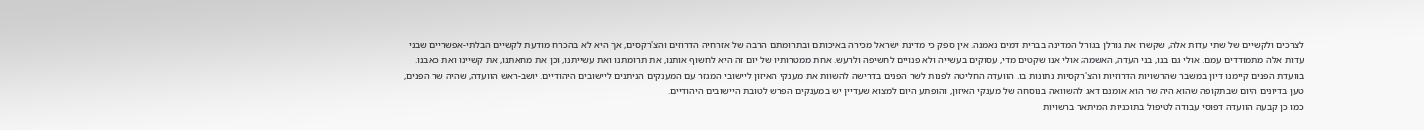לצרכים ולקשיים של שתי עדות אלה, שקשרו את גורלן בגורל המדינה בברית דמים נאמנה. אין ספק כי מדינת ישראל מכירה באיכותם ובתרומתם הרבה של אזרחיה הדרוזים והצ'רקסים, אך היא לא בהכרח מודעת לקשיים הבלתי-אפשריים שבני עדות אלה מתמודדים עמם. אולי גם בנו, בני העדה, האשמה; אולי אנו שקטים מדי, עסוקים בעשייה ולא פנויים לחשיפה ולרעש. אחת ממטרותיו של יום זה היא לחשוף אותנו, את תרומתנו ואת עשייתנו, וכן את מחאתנו, את קשיינו ואת כאבנו.
בוועדת הפנים קיימנו דיון במשבר שהרשויות הדרוזיות והצ'רקסיות נתונות בו. הוועדה החליטה לפנות לשר הפנים בדרישה להשוות את מענקי האיזון ליישובי המגזר עם המענקים הניתנים ליישובים היהודיים. יושב-ראש הוועדה, שהיה שר הפנים, טען בדיונים היום שבתקופה שהוא היה שר הוא אומנם דאג להשוואה בנוסחה של מענקי האיזון, והופתע היום למצוא שעדיין יש במענקים הפרש לטובת היישובים היהודיים.
כמו כן קבעה הוועדה דפוסי עבודה לטיפול בתוכניות המיתאר ברשויות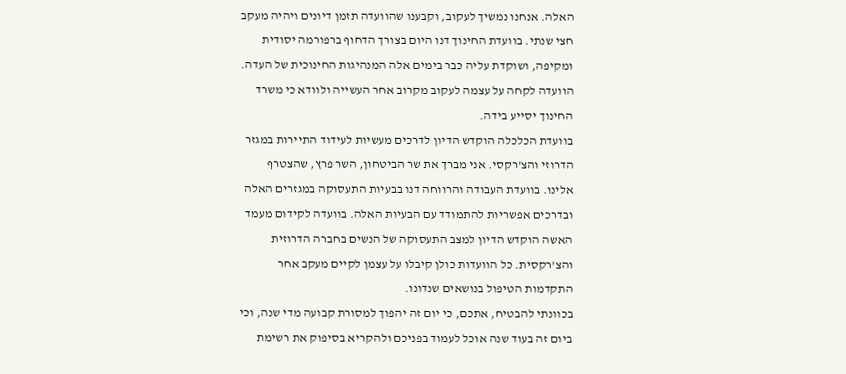האלה. אנחנו נמשיך לעקוב, וקבענו שהוועדה תזמן דיונים ויהיה מעקב חצי שנתי. בוועדת החינוך דנו היום בצורך הדחוף ברפורמה יסודית ומקיפה, ושוקדת עליה כבר בימים אלה המנהיגות החינוכית של העדה. הוועדה לקחה על עצמה לעקוב מקרוב אחר העשייה ולוודא כי משרד החינוך יסייע בידה.
בוועדת הכלכלה הוקדש הדיון לדרכים מעשיות לעידוד התיירות במגזר הדרוזי והצ'רקסי. אני מברך את שר הביטחון, השר פרץ, שהצטרף אלינו. בוועדת העבודה והרווחה דנו בבעיות התעסוקה במגזרים האלה ובדרכים אפשריות להתמודד עם הבעיות האלה. בוועדה לקידום מעמד האשה הוקדש הדיון למצב התעסוקה של הנשים בחברה הדרוזית והצ'רקסית. כל הוועדות כולן קיבלו על עצמן לקיים מעקב אחר התקדמות הטיפול בנושאים שנדונו.
בכוונתי להבטיח, אתכם, כי יום זה יהפוך למסורת קבועה מדי שנה, וכי ביום זה בעוד שנה אוכל לעמוד בפניכם ולהקריא בסיפוק את רשימת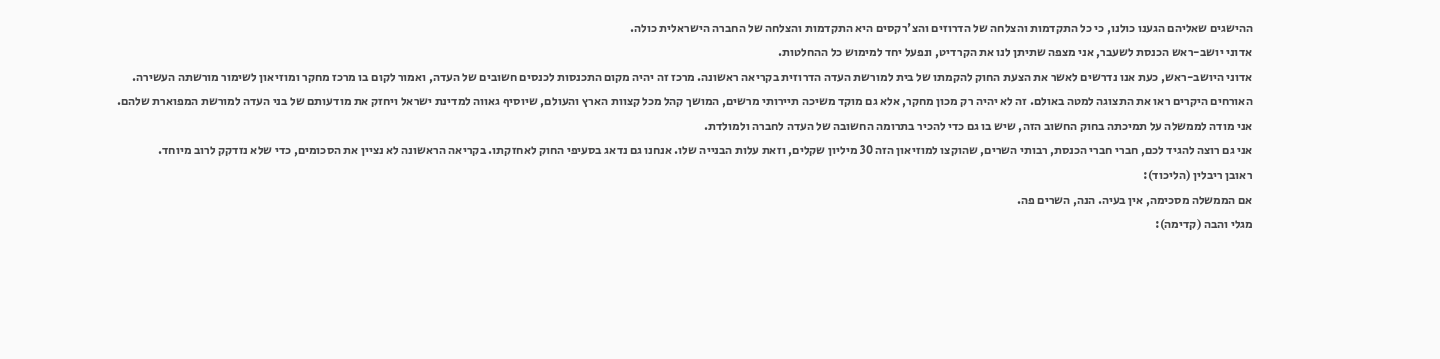ההישגים שאליהם הגענו כולנו, כי כל התקדמות והצלחה של הדרוזים והצ'רקסים היא התקדמות והצלחה של החברה הישראלית כולה.
אדוני יושב-ראש הכנסת לשעבר, אני מצפה שתיתן לנו את הקרדיט, ונפעל יחד למימוש כל ההחלטות.
אדוני היושב-ראש, כעת אנו נדרשים לאשר את הצעת החוק להקמתו של בית למורשת העדה הדרוזית בקריאה ראשונה. מרכז זה יהיה מקום התכנסות לכנסים חשובים של העדה, ואמור לקום בו מרכז מחקר ומוזיאון לשימור מורשתה העשירה. האורחים היקרים ראו את התצוגה למטה באולם. זה לא יהיה רק מכון מחקר, אלא גם מוקד משיכה תיירותי מרשים, המושך קהל מכל קצוות הארץ והעולם, שיוסיף גאווה למדינת ישראל ויחזק את מודעותם של בני העדה למורשת המפוארת שלהם.
אני מודה לממשלה על תמיכתה בחוק החשוב הזה, שיש בו גם כדי להכיר בתרומה החשובה של העדה לחברה ולמולדת.
אני גם רוצה להגיד לכם, חברי חברי הכנסת, רבותי השרים, שהוקצו למוזיאון הזה 30 מיליון שקלים, וזאת עלות הבנייה שלו. אנחנו גם נדאג בסעיפי החוק לאחזקתו. בקריאה הראשונה לא נציין את הסכומים, כדי שלא נזדקק לרוב מיוחד.
ראובן ריבלין (הליכוד):
אם הממשלה מסכימה, אין בעיה. הנה, השרים פה.
מגלי והבה (קדימה):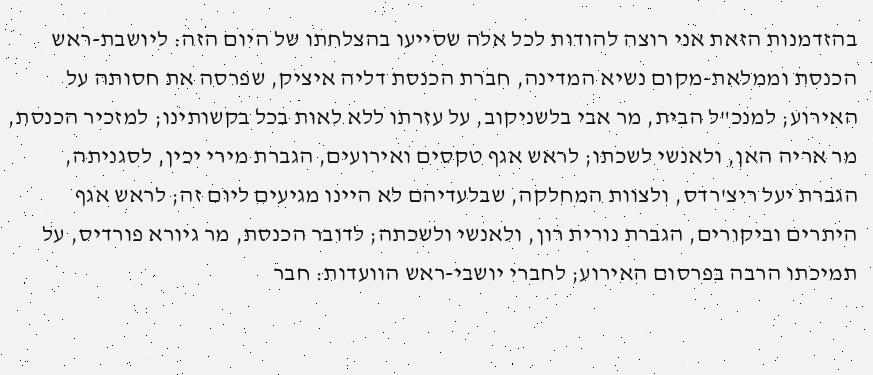בהזדמנות הזאת אני רוצה להודות לכל אלה שסייעו בהצלחתו של היום הזה: ליושבת-ראש הכנסת וממלאת-מקום נשיא המדינה, חברת הכנסת דליה איציק, שפרסה את חסותה על האירוע; למנכ"ל הבית, מר אבי בלשניקוב, על עזרתו ללא לאות בכל בקשותינו; למזכיר הכנסת, מר אריה האן, ולאנשי לשכתו; לראש אגף טקסים ואירועים, הגברת מירי יכין, לסגניתה, הגברת יעל ריצ'רדס, ולצוות המחלקה, שבלעדיהם לא היינו מגיעים ליום זה; לראש אגף היתרים וביקורים, הגברת נורית רון, ולאנשי ולשכתה; לדובר הכנסת, מר גיורא פורדיס, על תמיכתו הרבה בפרסום האירוע; לחברי יושבי-ראש הוועדות: חבר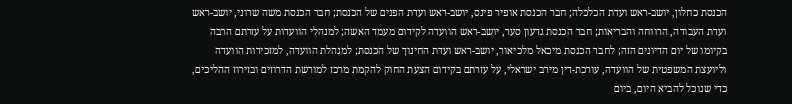הכנסת כחלון, יושב-ראש ועדת הכלכלה; חבר הכנסת אופיר פינס, יושב-ראש ועדת הפנים של הכנסת; חבר הכנסת משה שרוני, יושב-ראש ועדת העבודה, הרווחה והבריאות; חבר הכנסת גדעון סער, יושב-ראש הוועדה לקידום מעמד האשה; למנהלי הוועדות על עזרתם הרבה בקיומו של יום הדיונים הזה; לחבר הכנסת מיכאל מלכיאור, יושב-ראש ועדת החינוך של הכנסת; למנהלת הוועדה, למזכירות הוועדה וליועצת המשפטית של הוועדה, עורכת-דין מירב ישראלי, על עזרתם בקידום הצעת החוק להקמת מרכז למורשת הדרוזים ובזירוז ההליכים, כדי שנוכל להביא היום, ביום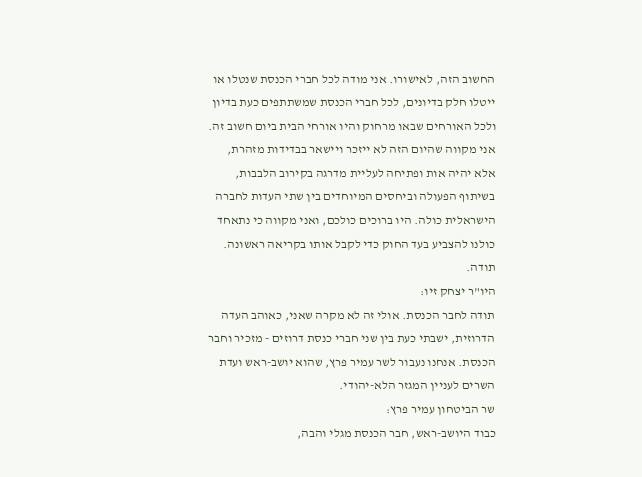החשוב הזה, לאישורו. אני מודה לכל חברי הכנסת שנטלו או ייטלו חלק בדיונים, לכל חברי הכנסת שמשתתפים כעת בדיון ולכל האורחים שבאו מרחוק והיו אורחי הבית ביום חשוב זה.
אני מקווה שהיום הזה לא ייזכר ויישאר בבדידות מזהרת, אלא יהיה אות ופתיחה לעליית מדרגה בקירוב הלבבות, בשיתוף הפעולה וביחסים המיוחדים בין שתי העדות לחברה הישראלית כולה. היו ברוכים כולכם, ואני מקווה כי נתאחד כולנו להצביע בעד החוק כדי לקבל אותו בקריאה ראשונה. תודה.
היו"ר יצחק זיו:
תודה לחבר הכנסת. אולי זה לא מקרה שאני, כאוהב העדה הדרוזית, ישבתי כעת בין שני חברי כנסת דרוזים - מזכיר וחבר הכנסת. אנחנו נעבור לשר עמיר פרץ, שהוא יושב-ראש ועדת השרים לעניין המגזר הלא-יהודי.
שר הביטחון עמיר פרץ:
כבוד היושב-ראש, חבר הכנסת מגלי והבה,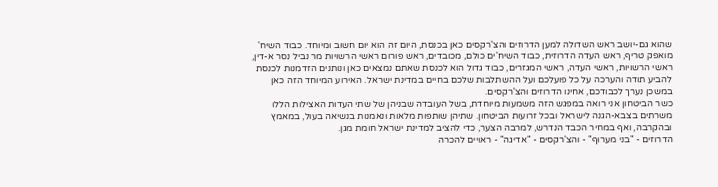שהוא גם-יושב ראש השדולה למען הדרוזים והצ'רקסים כאן בכנסת, היום זה הוא יום חשוב ומיוחד. כבוד השיח' מואפק טריף, ראש העדה הדרוזית, כבוד השיח'ים כולם, מכובדים, ראש פורום ראשי הרשויות מר נביל נסר א-דין, ראשי הרשויות, ראשי העדה, ראשי המגזרים, כבוד גדול הוא לכנסת שאתם נמצאים כאן ונותנים הזדמנות לכנסת להביע תודה והערכה על כל פועלכם ועל ההשתלבות שלכם בחיים במדינת ישראל. האירוע המיוחד הזה כאן במשכן נערך לכבודכם, אחינו הדרוזים והצ'רקסים.
כשר הביטחון אני רואה במפגש הזה משמעות מיוחדת, בשל העובדה שבניהן של שתי העדות האצילות הללו משרתים בצבא-הגנה לישראל ובכל זרועות הביטחון. שתיהן שותפות מלאות ונאמנות בנשיאה בעול, במאמץ ובהקרבה, ואף במחיר הכבד הנדרש, למרבה הצער, כדי להציב למדינת ישראל חומת מגן.
הדרוזים - "בני מערוף" - והצ'רקסים - "אדיגה" - ראויים להכרה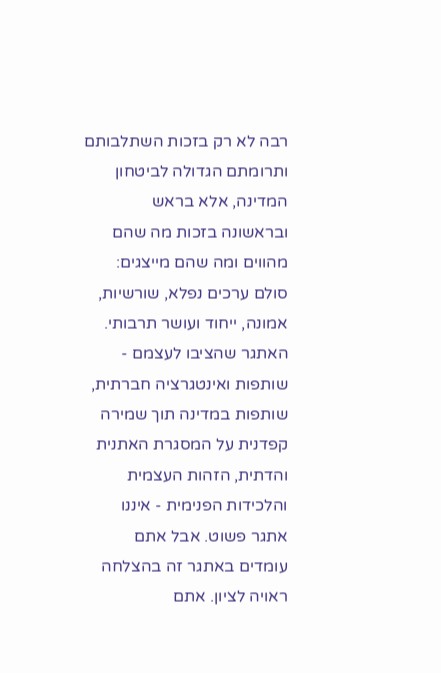רבה לא רק בזכות השתלבותם ותרומתם הגדולה לביטחון המדינה, אלא בראש ובראשונה בזכות מה שהם מהווים ומה שהם מייצגים: סולם ערכים נפלא, שורשיות, אמונה, ייחוד ועושר תרבותי. האתגר שהציבו לעצמם - שותפות ואינטגרציה חברתית, שותפות במדינה תוך שמירה קפדנית על המסגרת האתנית והדתית, הזהות העצמית והלכידות הפנימית - איננו אתגר פשוט. אבל אתם עומדים באתגר זה בהצלחה ראויה לציון. אתם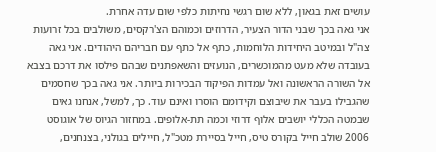עושים זאת בגאון, ללא שום רגשי נחיתות כלפי שום עדה אחרת.
אני גאה בכך שבני הדור הצעיר, הדרוזים וכמוהם הצ'רקסים, משולבים בכל זרועות צה"ל ובמיטב היחידות הלוחמות, כתף אל כתף עם חבריהם היהודים. אני גאה בעובדה שלא מעט מהמוכשרים, הנועזים והשאפתנים שבהם פילסו את דרכם בצבא אל השורה הראשונה ואל עמדות הפיקוד הבכירות ביותר. אני גאה בכך שחסמים שהגבילו בעבר את שיבוצם וקידומם הוסרו ואינם עוד. כך, למשל, אנחנו גאים שבמטה הכללי יושבים אלוף דרוזי וכמה תת-אלופים. במחזור הגיוס של אוגוסט 2006 שולב חייל בקורס טיס, חייל בסיירת מטכ"ל, חיילים בגולני, בצנחנים,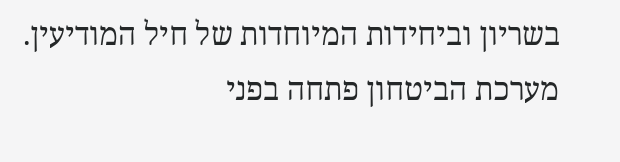בשריון וביחידות המיוחדות של חיל המודיעין. מערכת הביטחון פתחה בפני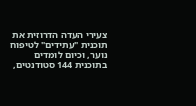צעירי העדה הדרוזית את תוכנית "עתידים" לטיפוח נוער, וכיום לומדים בתוכנית 144 סטודנטים,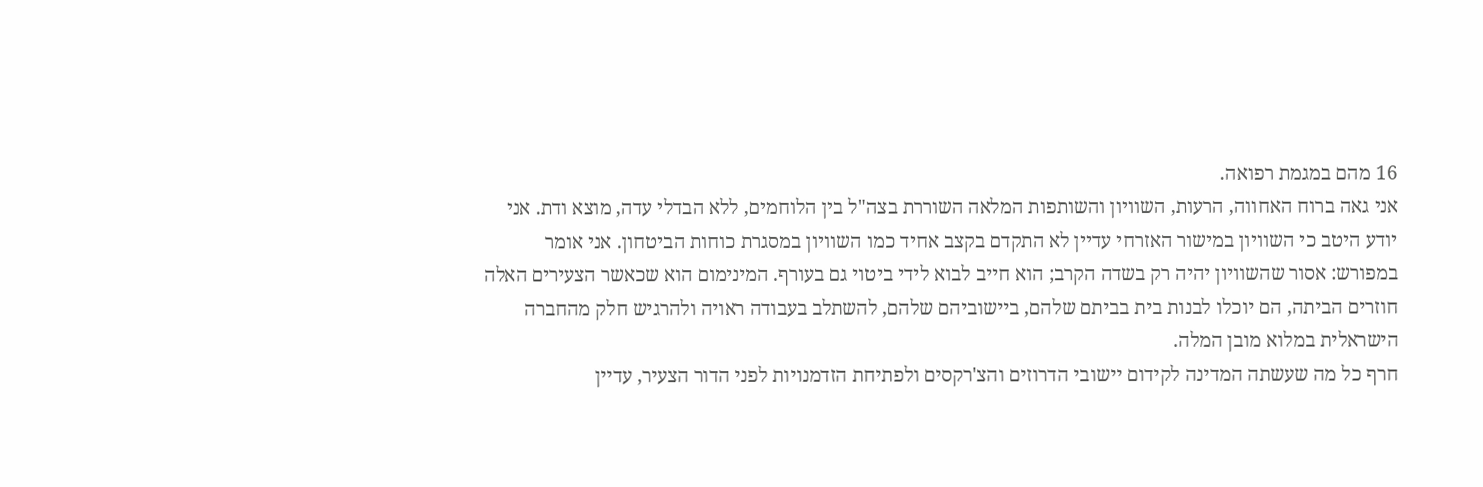16 מהם במגמת רפואה.
אני גאה ברוח האחווה, הרעות, השוויון והשותפות המלאה השוררת בצה"ל בין הלוחמים, ללא הבדלי עדה, מוצא ודת. אני יודע היטב כי השוויון במישור האזרחי עדיין לא התקדם בקצב אחיד כמו השוויון במסגרת כוחות הביטחון. אני אומר במפורש: אסור שהשוויון יהיה רק בשדה הקרב; הוא חייב לבוא לידי ביטוי גם בעורף. המינימום הוא שכאשר הצעירים האלה חוזרים הביתה, הם יוכלו לבנות בית בביתם שלהם, ביישוביהם שלהם, להשתלב בעבודה ראויה ולהרגיש חלק מהחברה הישראלית במלוא מובן המלה.
חרף כל מה שעשתה המדינה לקידום יישובי הדרוזים והצ'רקסים ולפתיחת הזדמנויות לפני הדור הצעיר, עדיין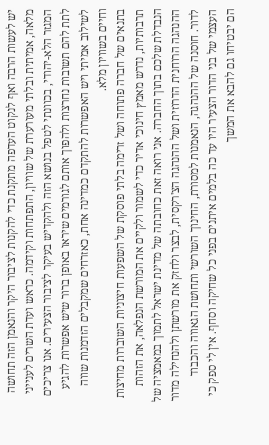יש לעשות הרבה ואף לנקוט העדפה מתקנת כדי להקנות לציבור היקר והנאמן הזה תחושה מלאה, אמיתית ובלתי מעורערת של שוויון, התפתחות וקידמה. כראש ועדת השרים לענייני המגזר הלא-יהודי, בכוונתי לטפל בנושא הזה ולהקדיש בעיקר לציבור הצעירים. אנו צריכים לתת להם תשובות נחרצות ולהפוך אותם לגורמים שיראו באופן ברור שיש אפשרות להגיע לשילוב אמיתי ויש האפשרות להתקדם כמדינה אחת, כאזרחים שמקבלים הזדמנות שווה וחיים בשוויון מלא.
בתנאים של חברה פתוחה ושל זרימה בלתי פוסקת של השפעות חיצוניות השוברות מחיצות תרבותיות, נדרש מאמץ חינוכי אדיר כדי לשמור ולקיים את המורשת הנפלאה, את הזהות הנבדלת שלכם בתוך החברה. אני רואה זאת כחובתה של מדינת ישראל לתמוך במאמציה של ההנהגה הרוחנית הדרוזית ושל ההנהגה הצ'רקסית, לבצר ולחזק את מורשתן ולהנחילה מדור לדור. חוסנה של ההנהגה, הנאמנות למסורת, החינוך השורשי ותחושת הגאווה והכבוד העצמי של בני הדור הצעיר היו עד כה בלמים איתנים בפני כל שחיקה וסחף. אין לי ספק כי הם יבטיחו גם להבא את המשך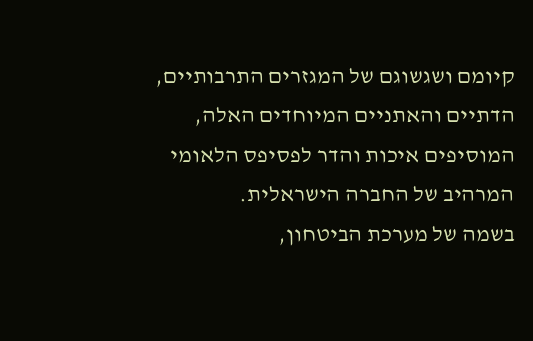קיומם ושגשוגם של המגזרים התרבותיים, הדתיים והאתניים המיוחדים האלה, המוסיפים איכות והדר לפסיפס הלאומי המרהיב של החברה הישראלית.
בשמה של מערכת הביטחון,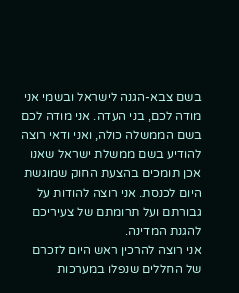בשם צבא-הגנה לישראל ובשמי אני מודה לכם, בני העדה. אני מודה לכם בשם הממשלה כולה, ואני ודאי רוצה להודיע בשם ממשלת ישראל שאנו אכן תומכים בהצעת החוק שמוגשת היום לכנסת. אני רוצה להודות על גבורתם ועל תרומתם של צעיריכם להגנת המדינה.
אני רוצה להרכין ראש היום לזכרם של החללים שנפלו במערכות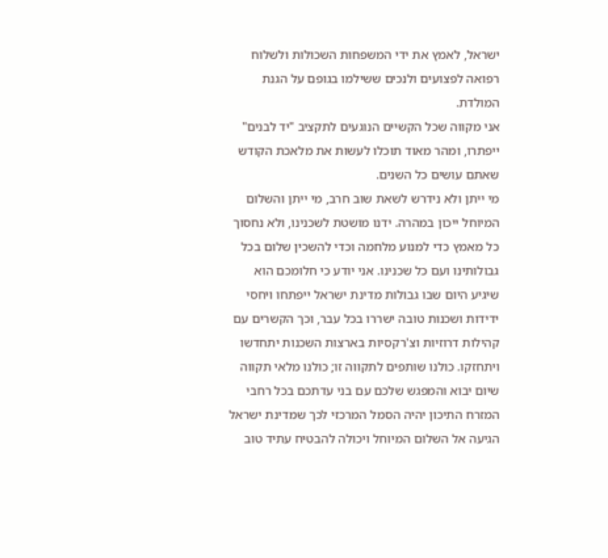ישראל, לאמץ את ידי המשפחות השכולות ולשלוח רפואה לפצועים ולנכים ששילמו בגופם על הגנת המולדת.
אני מקווה שכל הקשיים הנוגעים לתקציב "יד לבנים" ייפתרו, ומהר מאוד תוכלו לעשות את מלאכת הקודש שאתם עושים כל השנים.
מי ייתן ולא נידרש לשאת שוב חרב, מי ייתן והשלום המיוחל ייכון במהרה. ידנו מושטת לשכנינו, ולא נחסוך כל מאמץ כדי למנוע מלחמה וכדי להשכין שלום בכל גבולותינו ועם כל שכנינו. אני יודע כי חלומכם הוא שיגיע היום שבו גבולות מדינת ישראל ייפתחו ויחסי ידידות ושכנות טובה ישררו בכל עבר, וכך הקשרים עם קהילות דרוזיות וצ'רקסיות בארצות השכנות יתחדשו ויתחזקו. כולנו שותפים לתקווה זו; כולנו מלאי תקווה שיום יבוא והמפגש שלכם עם בני עדתכם בכל רחבי המזרח התיכון יהיה הסמל המרכזי לכך שמדינת ישראל הגיעה אל השלום המיוחל ויכולה להבטיח עתיד טוב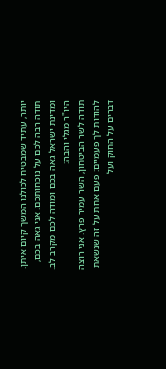יותר, עתיד שמבטיח לכולנו המשך קיום איתן.
תודה רבה לכם על נוכחותכם. אני גאה בכם, ומדינת ישראל גאה בכם ומודה לכם מקרב לב.
היו"ר מגלי והבה:
תודה לשר הביטחון, השר עמיר פרץ. אני רוצה להודות לך פעמיים: פעם אחת על זה שנשאת דברים על החוק ועל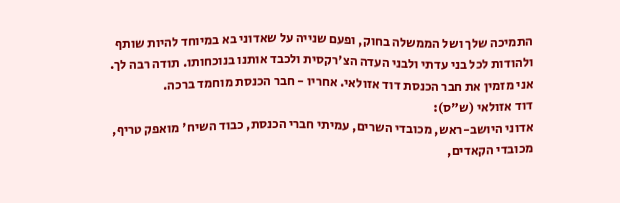התמיכה שלך ושל הממשלה בחוק, ופעם שנייה על שאדוני בא במיוחד להיות שותף ולהודות לכל בני עדתי ולבני העדה הצ'רקסית ולכבד אותנו בנוכחותו. תודה רבה לך.
אני מזמין את חבר הכנסת דוד אזולאי. אחריו - חבר הכנסת מוחמד ברכה.
דוד אזולאי (ש"ס):
אדוני היושב-ראש, מכובדי השרים, עמיתי חברי הכנסת, כבוד השיח' מואפק טריף, מכובדי הקאדים,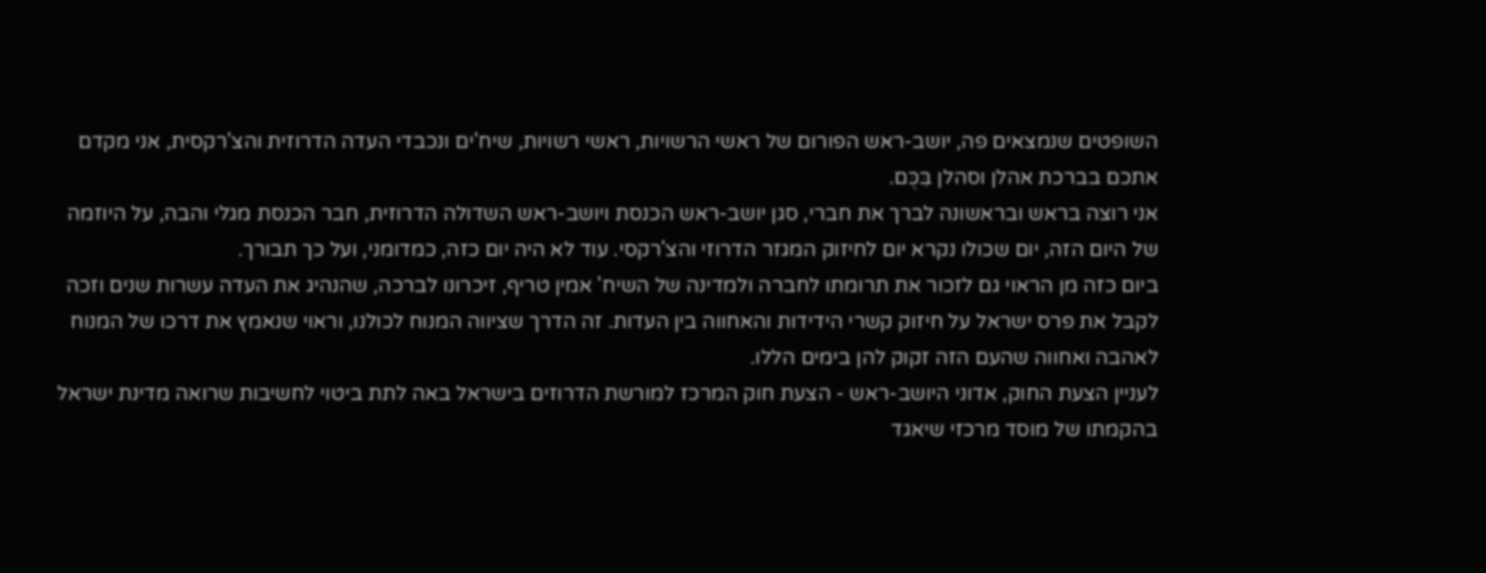השופטים שנמצאים פה, יושב-ראש הפורום של ראשי הרשויות, ראשי רשויות, שיח'ים ונכבדי העדה הדרוזית והצ'רקסית, אני מקדם אתכם בברכת אהלן וסהלן בִּכֻּם.
אני רוצה בראש ובראשונה לברך את חברי, סגן יושב-ראש הכנסת ויושב-ראש השדולה הדרוזית, חבר הכנסת מגלי והבה, על היוזמה של היום הזה, יום שכולו נקרא יום לחיזוק המגזר הדרוזי והצ'רקסי. עוד לא היה יום כזה, כמדומני, ועל כך תבורך.
ביום כזה מן הראוי גם לזכור את תרומתו לחברה ולמדינה של השיח' אמין טריף, זיכרונו לברכה, שהנהיג את העדה עשרות שנים וזכה לקבל את פרס ישראל על חיזוק קשרי הידידות והאחווה בין העדות. זה הדרך שציווה המנוח לכולנו, וראוי שנאמץ את דרכו של המנוח לאהבה ואחווה שהעם הזה זקוק להן בימים הללו.
לעניין הצעת החוק, אדוני היושב-ראש - הצעת חוק המרכז למורשת הדרוזים בישראל באה לתת ביטוי לחשיבות שרואה מדינת ישראל בהקמתו של מוסד מרכזי שיאגד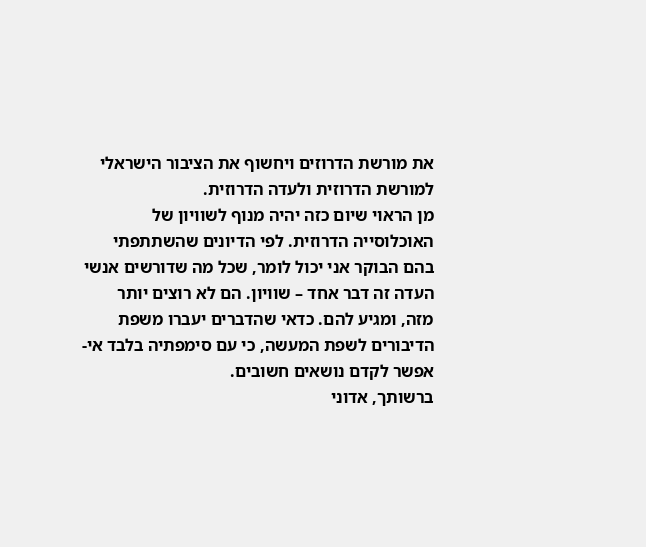את מורשת הדרוזים ויחשוף את הציבור הישראלי למורשת הדרוזית ולעדה הדרוזית.
מן הראוי שיום כזה יהיה מנוף לשוויון של האוכלוסייה הדרוזית. לפי הדיונים שהשתתפתי בהם הבוקר אני יכול לומר, שכל מה שדורשים אנשי העדה זה דבר אחד – שוויון. הם לא רוצים יותר מזה, ומגיע להם. כדאי שהדברים יעברו משפת הדיבורים לשפת המעשה, כי עם סימפתיה בלבד אי-אפשר לקדם נושאים חשובים.
ברשותך, אדוני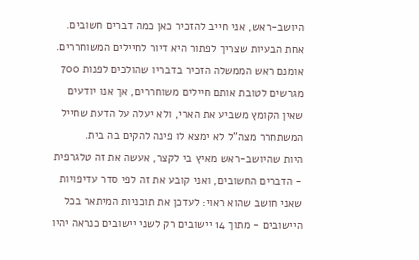היושב-ראש, אני חייב להזכיר כאן כמה דברים חשובים. אחת הבעיות שצריך לפתור היא דיור לחיילים המשוחררים. אומנם ראש הממשלה הזכיר בדבריו שהולכים לפנות 700 מגרשים לטובת אותם חיילים משוחררים, אך אנו יודעים שאין הקומץ משביע את הארי, ולא יעלה על הדעת שחייל המשתחרר מצה"ל לא ימצא לו פינה להקים בה בית.
היות שהיושב-ראש מאיץ בי לקצר, אעשה את זה טלגרפית - הדברים החשובים, ואני קובע את זה לפי סדר עדיפויות שאני חושב שהוא ראוי: לעדכן את תוכניות המיתאר בכל היישובים - מתוך 14 יישובים רק לשני יישובים כנראה יהיו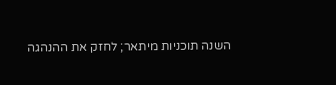השנה תוכניות מיתאר; לחזק את ההנהגה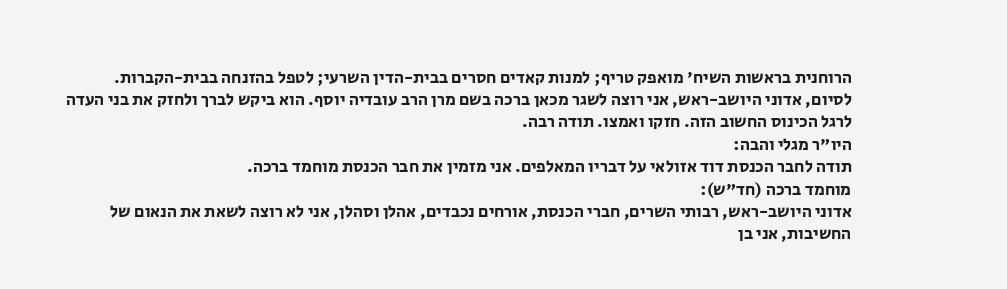הרוחנית בראשות השיח' מואפק טריף; למנות קאדים חסרים בבית-הדין השרעי; לטפל בהזנחה בבית-הקברות.
לסיום, אדוני היושב-ראש, אני רוצה לשגר מכאן ברכה בשם מרן הרב עובדיה יוסף. הוא ביקש לברך ולחזק את בני העדה לרגל הכינוס החשוב הזה. חזקו ואמצו. תודה רבה.
היו"ר מגלי והבה:
תודה לחבר הכנסת דוד אזולאי על דבריו המאלפים. אני מזמין את חבר הכנסת מוחמד ברכה.
מוחמד ברכה (חד"ש):
אדוני היושב-ראש, רבותי השרים, חברי הכנסת, אורחים נכבדים, אהלן וסהלן, אני לא רוצה לשאת את הנאום של החשיבות, אני בן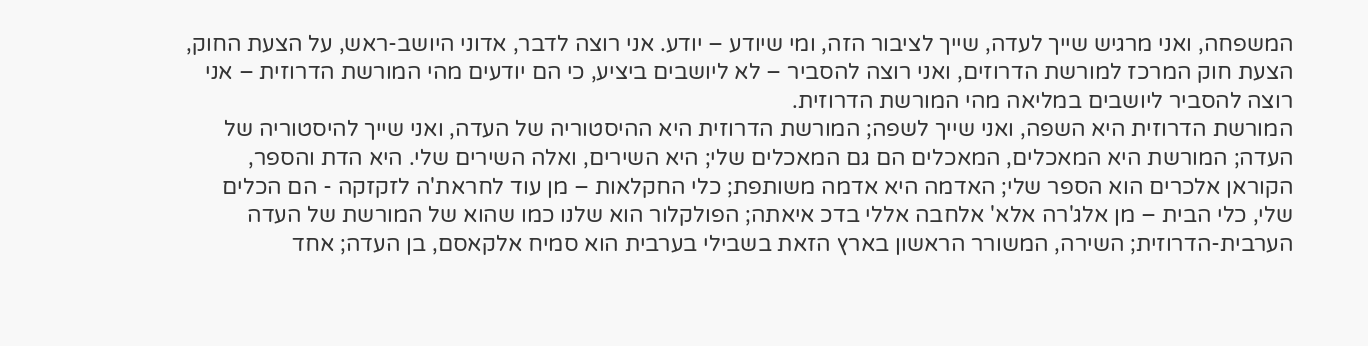המשפחה, ואני מרגיש שייך לעדה, שייך לציבור הזה, ומי שיודע – יודע. אני רוצה לדבר, אדוני היושב-ראש, על הצעת החוק, הצעת חוק המרכז למורשת הדרוזים, ואני רוצה להסביר – לא ליושבים ביציע, כי הם יודעים מהי המורשת הדרוזית – אני רוצה להסביר ליושבים במליאה מהי המורשת הדרוזית.
המורשת הדרוזית היא השפה, ואני שייך לשפה; המורשת הדרוזית היא ההיסטוריה של העדה, ואני שייך להיסטוריה של העדה; המורשת היא המאכלים, המאכלים הם גם המאכלים שלי; היא השירים, ואלה השירים שלי. היא הדת והספר, הקוראן אלכרים הוא הספר שלי; האדמה היא אדמה משותפת; כלי החקלאות – מן עוד לחראת'ה לזקזקה - הם הכלים שלי, כלי הבית – מן אלג'רה אלא' אלחבה אללי בדכ איאתה; הפולקלור הוא שלנו כמו שהוא של המורשת של העדה הערבית-הדרוזית; השירה, המשורר הראשון בארץ הזאת בשבילי בערבית הוא סמיח אלקאסם, בן העדה; אחד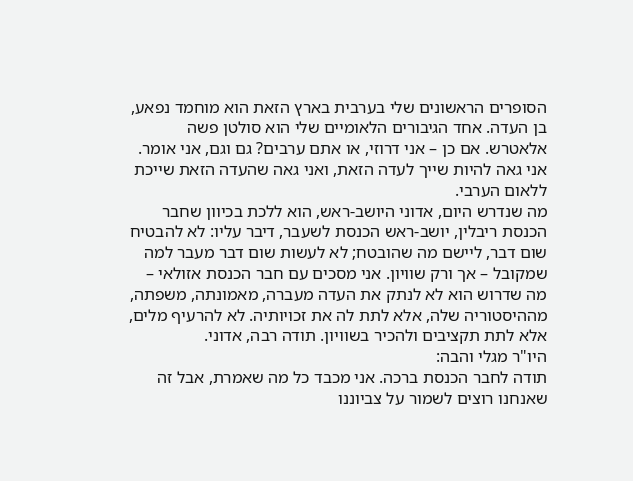הסופרים הראשונים שלי בערבית בארץ הזאת הוא מוחמד נפאע, בן העדה. אחד הגיבורים הלאומיים שלי הוא סולטן פשה אלאטרש. אם כן – אני דרוזי, או אתם ערבים? גם וגם, אני אומר. אני גאה להיות שייך לעדה הזאת, ואני גאה שהעדה הזאת שייכת ללאום הערבי.
מה שנדרש היום, אדוני היושב-ראש, הוא ללכת בכיוון שחבר הכנסת ריבלין, יושב-ראש הכנסת לשעבר, דיבר עליו: לא להבטיח שום דבר, ליישם מה שהובטח; לא לעשות שום דבר מעבר למה שמקובל – אך ורק שוויון. אני מסכים עם חבר הכנסת אזולאי – מה שדרוש הוא לא לנתק את העדה מעברה, מאמונתה, משפתה, מההיסטוריה שלה, אלא לתת לה את זכויותיה. לא להרעיף מלים, אלא לתת תקציבים ולהכיר בשוויון. תודה רבה, אדוני.
היו"ר מגלי והבה:
תודה לחבר הכנסת ברכה. אני מכבד כל מה שאמרת, אבל זה שאנחנו רוצים לשמור על צביוננו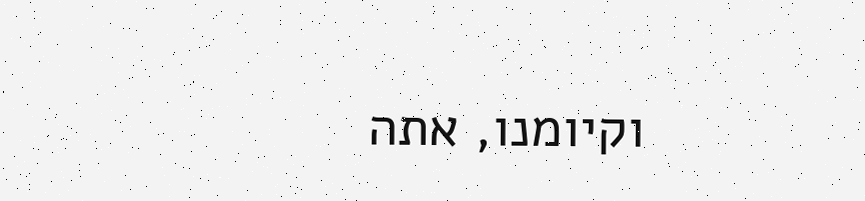וקיומנו, אתה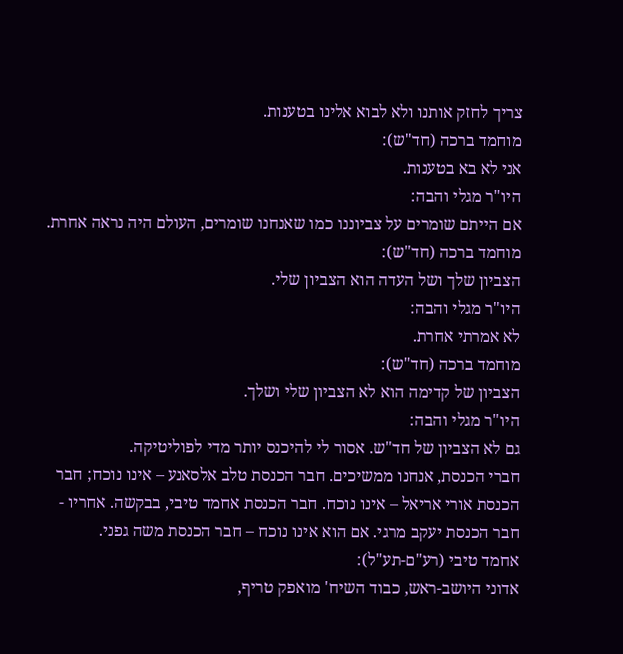צריך לחזק אותנו ולא לבוא אלינו בטענות.
מוחמד ברכה (חד"ש):
אני לא בא בטענות.
היו"ר מגלי והבה:
אם הייתם שומרים על צביוננו כמו שאנחנו שומרים, העולם היה נראה אחרת.
מוחמד ברכה (חד"ש):
הצביון שלך ושל העדה הוא הצביון שלי.
היו"ר מגלי והבה:
לא אמרתי אחרת.
מוחמד ברכה (חד"ש):
הצביון של קדימה הוא לא הצביון שלי ושלך.
היו"ר מגלי והבה:
גם לא הצביון של חד"ש. אסור לי להיכנס יותר מדי לפוליטיקה.
חברי הכנסת, אנחנו ממשיכים. חבר הכנסת טלב אלסאנע – אינו נוכח; חבר הכנסת אורי אריאל – אינו נוכח. חבר הכנסת אחמד טיבי, בבקשה. אחריו - חבר הכנסת יעקב מרגי. אם הוא אינו נוכח – חבר הכנסת משה גפני.
אחמד טיבי (רע"ם-תע"ל):
אדוני היושב-ראש, כבוד השיח' מואפק טריף,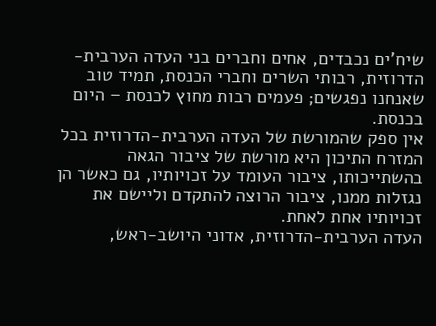שיח'ים נכבדים, אחים וחברים בני העדה הערבית- הדרוזית, רבותי השרים וחברי הכנסת, תמיד טוב שאנחנו נפגשים; פעמים רבות מחוץ לכנסת – היום בכנסת.
אין ספק שהמורשת של העדה הערבית-הדרוזית בכל המזרח התיכון היא מורשת של ציבור הגאה בהשתייכותו, ציבור העומד על זכויותיו, גם כאשר הן נגזלות ממנו, ציבור הרוצה להתקדם וליישם את זכויותיו אחת לאחת.
העדה הערבית-הדרוזית, אדוני היושב-ראש,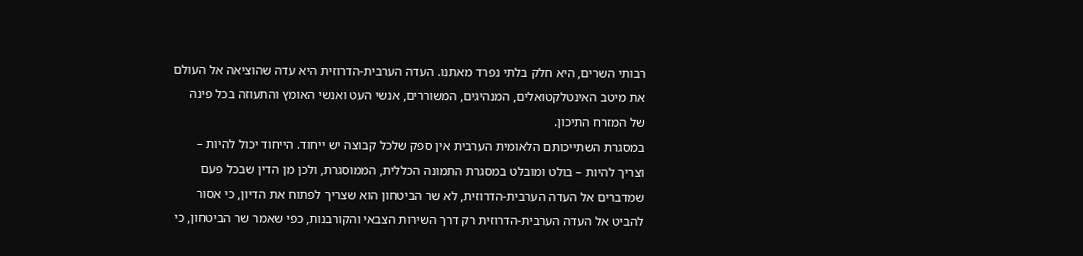רבותי השרים, היא חלק בלתי נפרד מאתנו. העדה הערבית-הדרוזית היא עדה שהוציאה אל העולם את מיטב האינטלקטואלים, המנהיגים, המשוררים, אנשי העט ואנשי האומץ והתעוזה בכל פינה של המזרח התיכון.
במסגרת השתייכותם הלאומית הערבית אין ספק שלכל קבוצה יש ייחוד. הייחוד יכול להיות – וצריך להיות – בולט ומובלט במסגרת התמונה הכללית, הממוסגרת, ולכן מן הדין שבכל פעם שמדברים אל העדה הערבית-הדרוזית, לא שר הביטחון הוא שצריך לפתוח את הדיון, כי אסור להביט אל העדה הערבית-הדרוזית רק דרך השירות הצבאי והקורבנות, כפי שאמר שר הביטחון, כי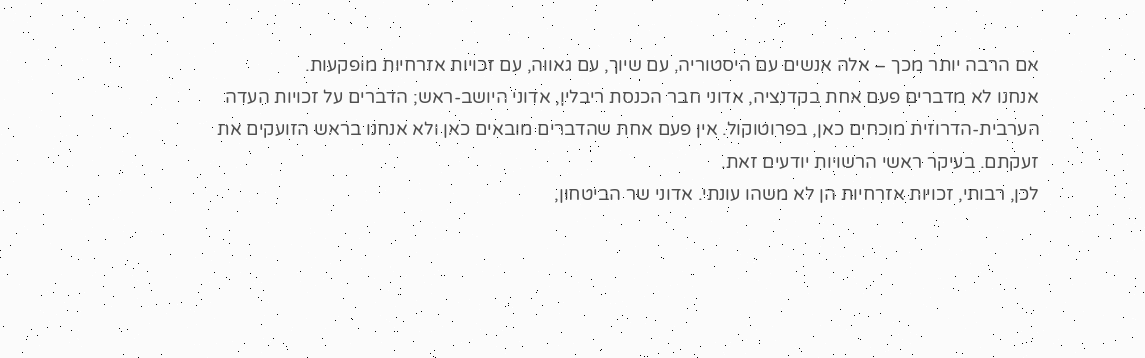אם הרבה יותר מכך – אלה אנשים עם היסטוריה, עם שיוך, עם גאווה, עם זכויות אזרחיות מופקעות.
אנחנו לא מדברים פעם אחת בקדנציה, אדוני חבר הכנסת ריבלין, אדוני היושב-ראש; הדברים על זכויות העדה הערבית-הדרוזית מוכחים כאן, בפרוטוקול. אין פעם אחת שהדברים מובאים כאן ולא אנחנו בראש הזועקים את זעקתם. בעיקר ראשי הרשויות יודעים זאת.
לכן, רבותי, זכויות אזרחיות הן לא משהו עונתי. אדוני שר הביטחון,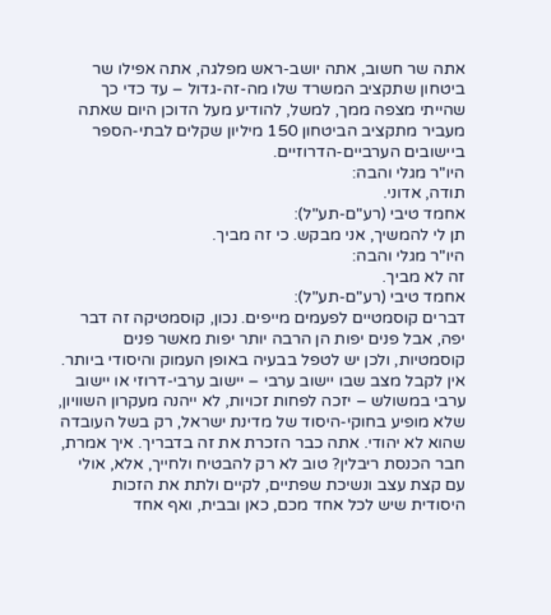אתה שר חשוב, אתה יושב-ראש מפלגה, אתה אפילו שר ביטחון שתקציב המשרד שלו מה-זה-גדול – עד כדי כך שהייתי מצפה ממך, למשל, להודיע מעל הדוכן היום שאתה מעביר מתקציב הביטחון 150 מיליון שקלים לבתי-הספר ביישובים הערביים-הדרוזיים.
היו"ר מגלי והבה:
תודה, אדוני.
אחמד טיבי (רע"ם-תע"ל):
תן לי להמשיך, אני מבקש. כי זה מביך.
היו"ר מגלי והבה:
זה לא מביך.
אחמד טיבי (רע"ם-תע"ל):
דברים קוסמטיים לפעמים מייפים. נכון, קוסמטיקה זה דבר יפה, אבל פנים יפות הן הרבה יותר יפות מאשר פנים קוסמטיות, ולכן יש לטפל בבעיה באופן העמוק והיסודי ביותר. אין לקבל מצב שבו יישוב ערבי – יישוב ערבי-דרוזי או יישוב ערבי במשולש – יזכה לפחות זכויות, לא ייהנה מעקרון השוויון, שלא מופיע בחוקי-היסוד של מדינת ישראל, רק בשל העובדה שהוא לא יהודי. אתה כבר הזכרת את זה בדבריך. איך אמרת, חבר הכנסת ריבלין? טוב לא רק להבטיח ולחייך, אלא, אולי עם קצת עצב ונשיכת שפתיים, לקיים ולתת את הזכות היסודית שיש לכל אחד מכם, כאן ובבית, ואף אחד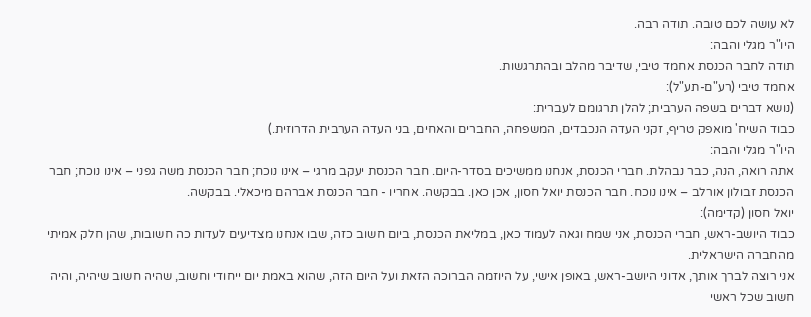לא עושה לכם טובה. תודה רבה.
היו"ר מגלי והבה:
תודה לחבר הכנסת אחמד טיבי, שדיבר מהלב ובהתרגשות.
אחמד טיבי (רע"ם-תע"ל):
(נושא דברים בשפה הערבית; להלן תרגומם לעברית:
כבוד השיח' מואפק טריף, זקני העדה הנכבדים, המשפחה, החברים והאחים, בני העדה הערבית הדרוזית.)
היו"ר מגלי והבה:
אתה רואה, הנה, כבר נבהלת. חברי הכנסת, אנחנו ממשיכים בסדר-היום. חבר הכנסת יעקב מרגי – אינו נוכח; חבר הכנסת משה גפני – אינו נוכח; חבר הכנסת זבולון אורלב – אינו נוכח. חבר הכנסת יואל חסון, אכן כאן. בבקשה. אחריו - חבר הכנסת אברהם מיכאלי. בבקשה.
יואל חסון (קדימה):
כבוד היושב-ראש, חברי הכנסת, אני שמח וגאה לעמוד כאן, במליאת הכנסת, ביום חשוב כזה, שבו אנחנו מצדיעים לעדות כה חשובות, שהן חלק אמיתי מהחברה הישראלית.
אני רוצה לברך אותך, אדוני היושב-ראש, באופן אישי, על היוזמה הברוכה הזאת ועל היום הזה, שהוא באמת יום ייחודי וחשוב, שהיה חשוב שיהיה, והיה חשוב שכל ראשי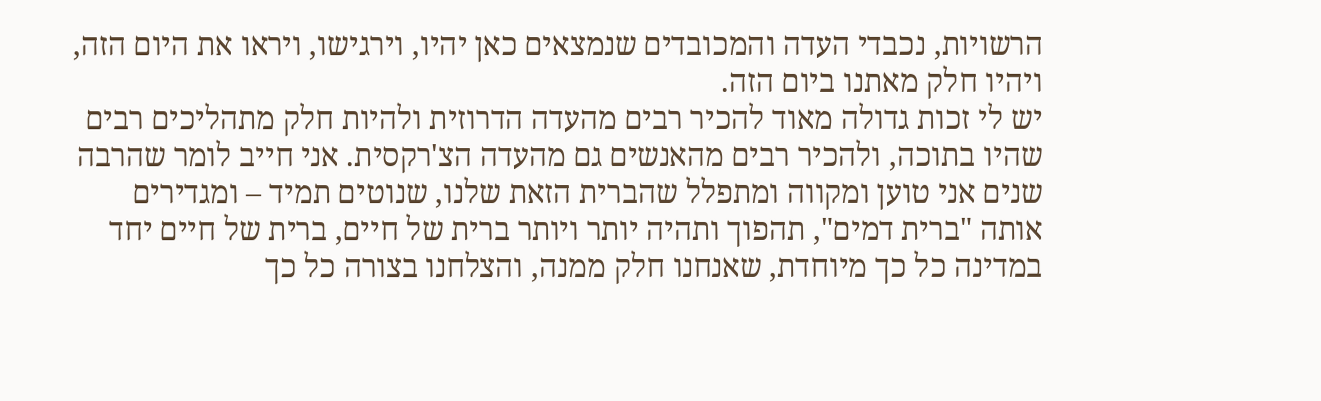הרשויות, נכבדי העדה והמכובדים שנמצאים כאן יהיו, וירגישו, ויראו את היום הזה, ויהיו חלק מאתנו ביום הזה.
יש לי זכות גדולה מאוד להכיר רבים מהעדה הדרוזית ולהיות חלק מתהליכים רבים שהיו בתוכה, ולהכיר רבים מהאנשים גם מהעדה הצ'רקסית. אני חייב לומר שהרבה שנים אני טוען ומקווה ומתפלל שהברית הזאת שלנו, שנוטים תמיד – ומגדירים אותה "ברית דמים", תהפוך ותהיה יותר ויותר ברית של חיים, ברית של חיים יחד במדינה כל כך מיוחדת, שאנחנו חלק ממנה, והצלחנו בצורה כל כך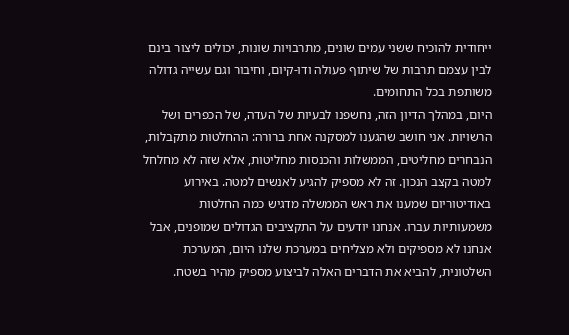ייחודית להוכיח ששני עמים שונים, מתרבויות שונות, יכולים ליצור בינם לבין עצמם תרבות של שיתוף פעולה ודו-קיום, וחיבור וגם עשייה גדולה משותפת בכל התחומים.
היום, במהלך הדיון הזה, נחשפנו לבעיות של העדה, של הכפרים ושל הרשויות. אני חושב שהגענו למסקנה אחת ברורה: ההחלטות מתקבלות, הנבחרים מחליטים, הממשלות והכנסות מחליטות, אלא שזה לא מחלחל למטה בקצב הנכון. זה לא מספיק להגיע לאנשים למטה. באירוע באודיטוריום שמענו את ראש הממשלה מדגיש כמה החלטות משמעותיות עברו. אנחנו יודעים על התקציבים הגדולים שמופנים, אבל אנחנו לא מספיקים ולא מצליחים במערכת שלנו היום, המערכת השלטונית, להביא את הדברים האלה לביצוע מספיק מהיר בשטח.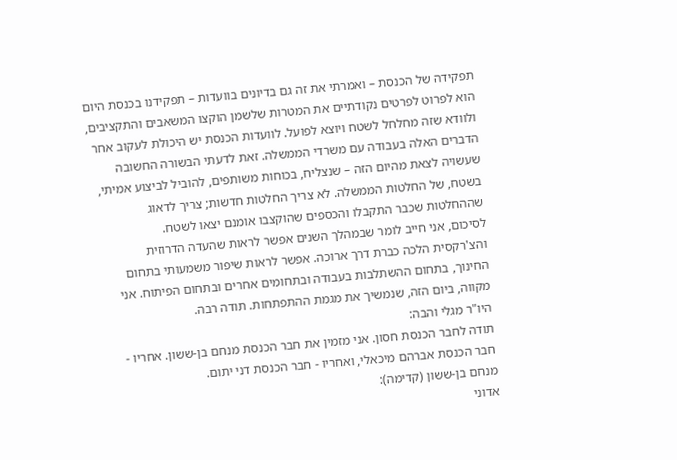תפקידה של הכנסת – ואמרתי את זה גם בדיונים בוועדות – תפקידנו בכנסת היום הוא לפרוט לפרטים נקודתיים את המטרות שלשמן הוקצו המשאבים והתקציבים, ולוודא שזה מחלחל לשטח ויוצא לפועל. לוועדות הכנסת יש היכולת לעקוב אחר הדברים האלה בעבודה עם משרדי הממשלה. זאת לדעתי הבשורה החשובה שעשויה לצאת מהיום הזה – שנצליח, בכוחות משותפים, להוביל לביצוע אמיתי, בשטח, של החלטות הממשלה. לא צריך החלטות חדשות; צריך לדאוג שההחלטות שכבר התקבלו והכספים שהוקצבו אומנם יצאו לשטח.
לסיכום, אני חייב לומר שבמהלך השנים אפשר לראות שהעדה הדרוזית והצ'רקסית הלכה כברת דרך ארוכה. אפשר לראות שיפור משמעותי בתחום החינוך, בתחום ההשתלבות בעבודה ובתחומים אחרים ובתחום הפיתוח. אני מקווה, ביום הזה, שנמשיך את מגמת ההתפתחות. תודה רבה.
היו"ר מגלי והבה:
תודה לחבר הכנסת חסון. אני מזמין את חבר הכנסת מנחם בן-ששון. אחריו - חבר הכנסת אברהם מיכאלי, ואחריו - חבר הכנסת דני יתום.
מנחם בן-ששון (קדימה):
אדוני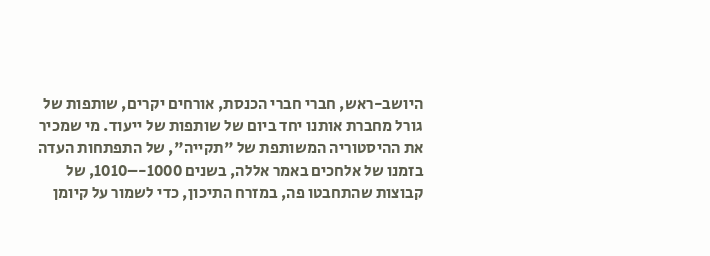היושב-ראש, חברי חברי הכנסת, אורחים יקרים, שותפות של גורל מחברת אותנו יחד ביום של שותפות של ייעוד. מי שמכיר את ההיסטוריה המשותפת של "תקייה", של התפתחות העדה בזמנו של אלחכים באמר אללה, בשנים 1000-–1010, של קבוצות שהתחבטו פה, במזרח התיכון, כדי לשמור על קיומן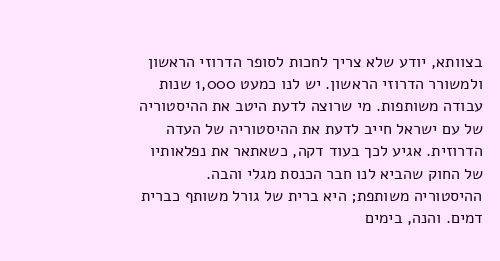בצוותא, יודע שלא צריך לחכות לסופר הדרוזי הראשון ולמשורר הדרוזי הראשון. יש לנו כמעט 1,000 שנות עבודה משותפות. מי שרוצה לדעת היטב את ההיסטוריה של עם ישראל חייב לדעת את ההיסטוריה של העדה הדרוזית. אגיע לכך בעוד דקה, כשאתאר את נפלאותיו של החוק שהביא לנו חבר הכנסת מגלי והבה.
ההיסטוריה משותפת; היא ברית של גורל משותף כברית דמים. והנה, בימים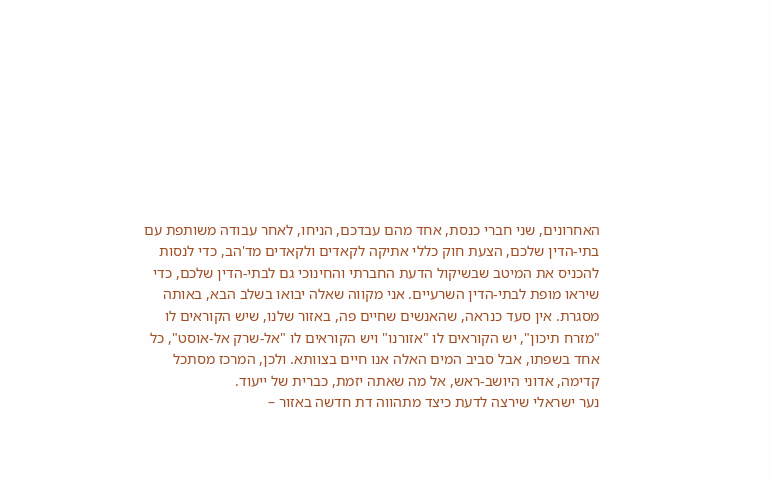האחרונים, שני חברי כנסת, אחד מהם עבדכם, הניחו, לאחר עבודה משותפת עם בתי-הדין שלכם, הצעת חוק כללי אתיקה לקאדים ולקאדים מד'הב, כדי לנסות להכניס את המיטב שבשיקול הדעת החברתי והחינוכי גם לבתי-הדין שלכם, כדי שיראו מופת לבתי-הדין השרעיים. אני מקווה שאלה יבואו בשלב הבא, באותה מסגרת. אין סעד כנראה, שהאנשים שחיים פה, באזור שלנו, שיש הקוראים לו "מזרח תיכון", יש הקוראים לו "אזורנו" ויש הקוראים לו "אל-שרק אל-אוסט", כל אחד בשפתו, אבל סביב המים האלה אנו חיים בצוותא. ולכן, המרכז מסתכל קדימה, אדוני היושב-ראש, אל מה שאתה יזמת, כברית של ייעוד.
נער ישראלי שירצה לדעת כיצד מתהווה דת חדשה באזור –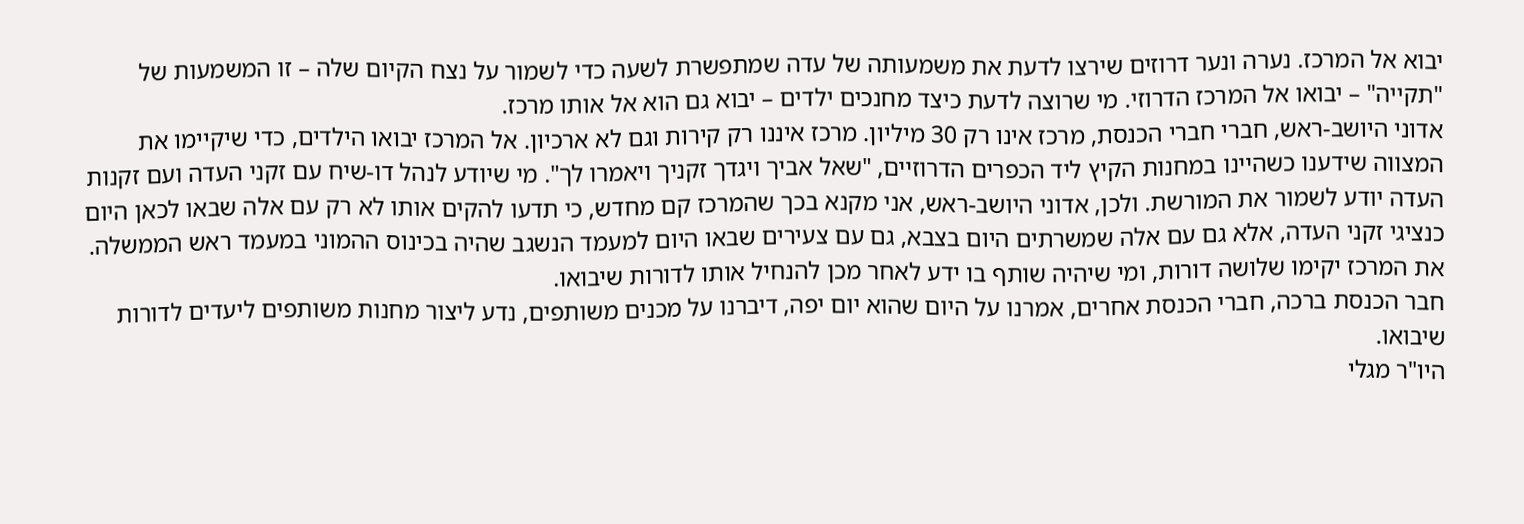יבוא אל המרכז. נערה ונער דרוזים שירצו לדעת את משמעותה של עדה שמתפשרת לשעה כדי לשמור על נצח הקיום שלה – זו המשמעות של "תקייה" – יבואו אל המרכז הדרוזי. מי שרוצה לדעת כיצד מחנכים ילדים – יבוא גם הוא אל אותו מרכז.
אדוני היושב-ראש, חברי חברי הכנסת, מרכז אינו רק 30 מיליון. מרכז איננו רק קירות וגם לא ארכיון. אל המרכז יבואו הילדים, כדי שיקיימו את המצווה שידענו כשהיינו במחנות הקיץ ליד הכפרים הדרוזיים, "שאל אביך ויגדך זקניך ויאמרו לך". מי שיודע לנהל דו-שיח עם זקני העדה ועם זקנות העדה יודע לשמור את המורשת. ולכן, אדוני היושב-ראש, אני מקנא בכך שהמרכז קם מחדש, כי תדעו להקים אותו לא רק עם אלה שבאו לכאן היום כנציגי זקני העדה, אלא גם עם אלה שמשרתים היום בצבא, גם עם צעירים שבאו היום למעמד הנשגב שהיה בכינוס ההמוני במעמד ראש הממשלה. את המרכז יקימו שלושה דורות, ומי שיהיה שותף בו ידע לאחר מכן להנחיל אותו לדורות שיבואו.
חבר הכנסת ברכה, חברי הכנסת אחרים, אמרנו על היום שהוא יום יפה, דיברנו על מכנים משותפים, נדע ליצור מחנות משותפים ליעדים לדורות שיבואו.
היו"ר מגלי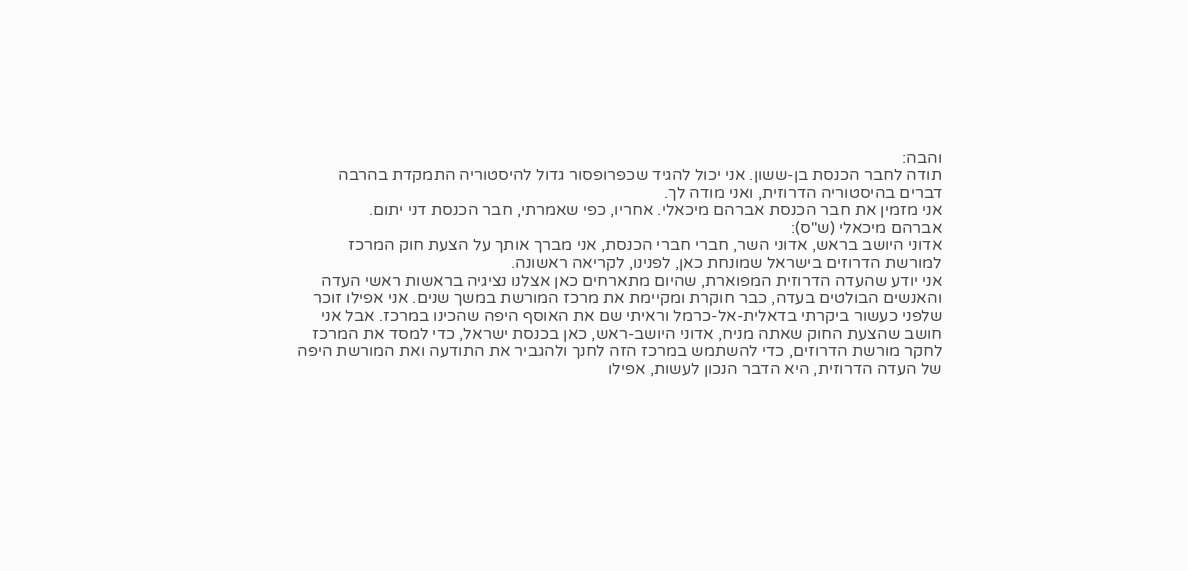והבה:
תודה לחבר הכנסת בן-ששון. אני יכול להגיד שכפרופסור גדול להיסטוריה התמקדת בהרבה דברים בהיסטוריה הדרוזית, ואני מודה לך.
אני מזמין את חבר הכנסת אברהם מיכאלי. אחריו, כפי שאמרתי, חבר הכנסת דני יתום.
אברהם מיכאלי (ש"ס):
אדוני היושב בראש, אדוני השר, חברי חברי הכנסת, אני מברך אותך על הצעת חוק המרכז למורשת הדרוזים בישראל שמונחת כאן, לפנינו, לקריאה ראשונה.
אני יודע שהעדה הדרוזית המפוארת, שהיום מתארחים כאן אצלנו נציגיה בראשות ראשי העדה והאנשים הבולטים בעדה, כבר חוקרת ומקיימת את מרכז המורשת במשך שנים. אני אפילו זוכר שלפני כעשור ביקרתי בדאלית-אל-כרמל וראיתי שם את האוסף היפה שהכינו במרכז. אבל אני חושב שהצעת החוק שאתה מניח, אדוני היושב-ראש, כאן בכנסת ישראל, כדי למסד את המרכז לחקר מורשת הדרוזים, כדי להשתמש במרכז הזה לחנך ולהגביר את התודעה ואת המורשת היפה של העדה הדרוזית, היא הדבר הנכון לעשות, אפילו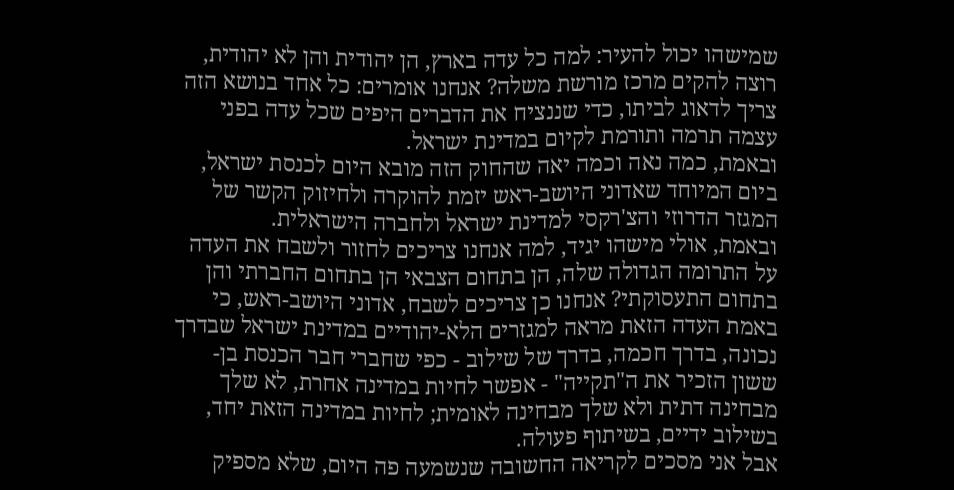שמישהו יכול להעיר: למה כל עדה בארץ, הן יהודית והן לא יהודית, רוצה להקים מרכז מורשת משלה? אנחנו אומרים: כל אחד בנושא הזה צריך לדאוג לביתו, כדי שננציח את הדברים היפים שכל עדה בפני עצמה תרמה ותורמת לקיום במדינת ישראל.
ובאמת, כמה נאה וכמה יאה שהחוק הזה מובא היום לכנסת ישראל, ביום המיוחד שאדוני היושב-ראש יזמת להוקרה ולחיזוק הקשר של המגזר הדרוזי והצ'רקסי למדינת ישראל ולחברה הישראלית.
ובאמת, אולי מישהו יגיד, למה אנחנו צריכים לחזור ולשבח את העדה על התרומה הגדולה שלה, הן בתחום הצבאי הן בתחום החברתי והן בתחום התעסוקתי? אנחנו כן צריכים לשבח, אדוני היושב-ראש, כי באמת העדה הזאת מראה למגזרים הלא-יהודיים במדינת ישראל שבדרך נכונה, בדרך חכמה, בדרך של שילוב - כפי שחברי חבר הכנסת בן-ששון הזכיר את ה"תקייה" - אפשר לחיות במדינה אחרת, לא שלך מבחינה דתית ולא שלך מבחינה לאומית; לחיות במדינה הזאת יחד, בשילוב ידיים, בשיתוף פעולה.
אבל אני מסכים לקריאה החשובה שנשמעה פה היום, שלא מספיק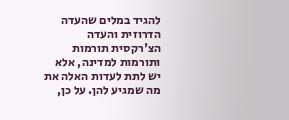להגיד במלים שהעדה הדרוזית והעדה הצ'רקסית תורמות ותורמות למדינה, אלא יש לתת לעדות האלה את מה שמגיע להן. על כן,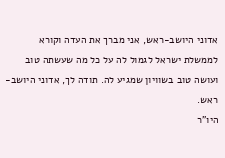אדוני היושב-ראש, אני מברך את העדה וקורא לממשלת ישראל לגמול לה על כל מה שעשתה טוב ועושה טוב בשוויון שמגיע לה. תודה לך, אדוני היושב-ראש.
היו"ר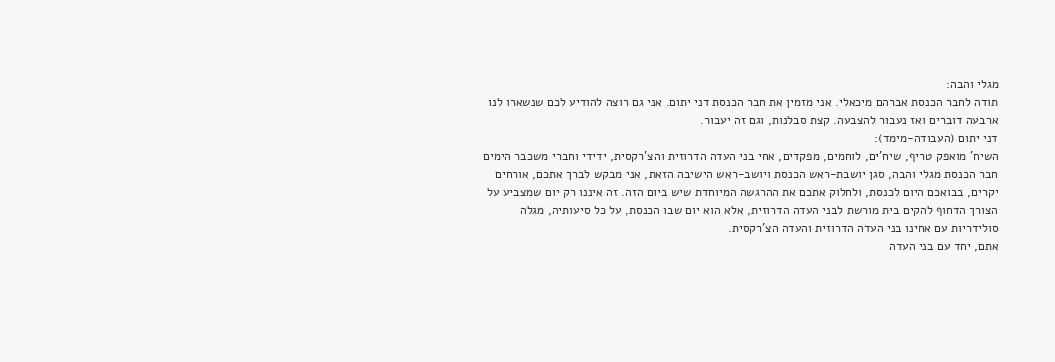מגלי והבה:
תודה לחבר הכנסת אברהם מיכאלי. אני מזמין את חבר הכנסת דני יתום. אני גם רוצה להודיע לכם שנשארו לנו ארבעה דוברים ואז נעבור להצבעה. קצת סבלנות, וגם זה יעבור.
דני יתום (העבודה-מימד):
השיח' מואפק טריף, שיח'ים, לוחמים, מפקדים, אחי בני העדה הדרוזית והצ'רקסית, ידידי וחברי משכבר הימים חבר הכנסת מגלי והבה, סגן יושבת-ראש הכנסת ויושב-ראש הישיבה הזאת, אני מבקש לברך אתכם, אורחים יקרים, בבואכם היום לכנסת, ולחלוק אתכם את ההרגשה המיוחדת שיש ביום הזה. זה איננו רק יום שמצביע על הצורך הדחוף להקים בית מורשת לבני העדה הדרוזית, אלא הוא יום שבו הכנסת, על כל סיעותיה, מגלה סולידריות עם אחינו בני העדה הדרוזית והעדה הצ'רקסית.
אתם, יחד עם בני העדה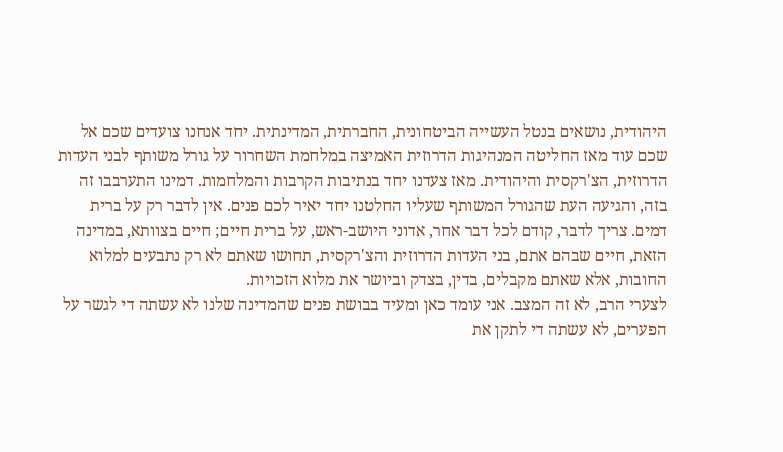היהודית, נושאים בנטל העשייה הביטחונית, החברתית, המדינתית. יחד אנחנו צועדים שכם אל שכם עוד מאז החליטה המנהיגות הדרוזית האמיצה במלחמת השחרור על גורל משותף לבני העדות הדרוזית, הצ'רקסית והיהודית. מאז צעדנו יחד בנתיבות הקרבות והמלחמות. דמינו התערבבו זה בזה, והגיעה העת שהגורל המשותף שעליו החלטנו יחד יאיר לכם פנים. אין לדבר רק על ברית דמים. צריך לדבר, קודם לכל דבר אחר, אדוני היושב-ראש, על ברית חיים; חיים בצוותא, במדינה הזאת, חיים שבהם אתם, בני העדות הדרוזית והצ'רקסית, תחושו שאתם לא רק נתבעים למלוא החובות, אלא שאתם מקבלים, בדין, בצדק וביושר את מלוא הזכויות.
לצערי הרב, לא זה המצב. אני עומד כאן ומעיד בבושת פנים שהמדינה שלנו לא עשתה די לגשר על הפערים, לא עשתה די לתקן את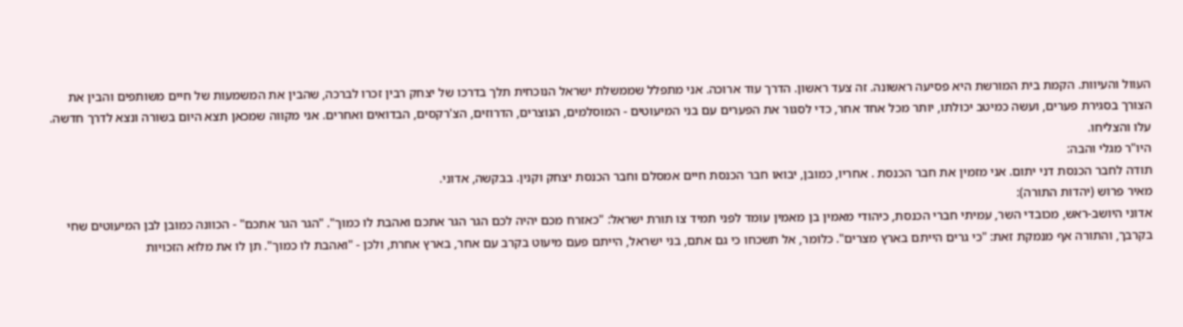העוול והעיוות. הקמת בית המורשת היא פסיעה ראשונה. זה צעד ראשון. הדרך עוד ארוכה. אני מתפלל שממשלת ישראל הנוכחית תלך בדרכו של יצחק רבין זכרו לברכה, שהבין את המשמעות של חיים משותפים והבין את הצורך בסגירת פערים, ועשה כמיטב יכולתו, יותר מכל אחד אחר, כדי לסגור את הפערים עם בני המיעוטים - המוסלמים, הנוצרים, הדרוזים, הצ'רקסים, הבדואים ואחרים. אני מקווה שמכאן תצא היום בשורה ונצא לדרך חדשה. עלו והצליחו.
היו"ר מגלי והבה:
תודה לחבר הכנסת דני יתום. אני מזמין את חבר הכנסת . אחריו, כמובן, יבואו חבר הכנסת חיים אמסלם וחבר הכנסת יצחק וקנין. בבקשה, אדוני.
מאיר פרוש (יהדות התורה):
אדוני היושב-ראש, מכובדי השר, עמיתי חברי הכנסת, כיהודי מאמין בן מאמין עומד לפני תמיד צו תורת ישראל: "כאזרח מכם יהיה לכם הגר הגר אתכם ואהבת לו כמוך". "הגר הגר אתכם" - הכוונה כמובן לבן המיעוטים שחי בקרבך, והתורה אף מנמקת זאת: "כי גרים הייתם בארץ מצרים". כלומר, אל תשכחו כי גם אתם, בני ישראל, הייתם פעם מיעוט בקרב עם אחר, בארץ אחרת, ולכן - "ואהבת לו כמוך". תן לו את מלוא הזכויות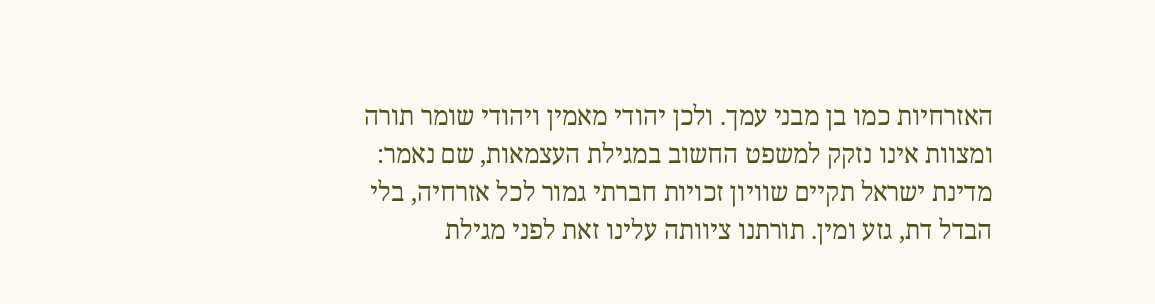האזרחיות כמו בן מבני עמך. ולכן יהודי מאמין ויהודי שומר תורה ומצוות אינו נזקק למשפט החשוב במגילת העצמאות, שם נאמר: מדינת ישראל תקיים שוויון זכויות חברתי גמור לכל אזרחיה, בלי הבדל דת, גזע ומין. תורתנו ציוותה עלינו זאת לפני מגילת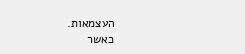העצמאות.
כאשר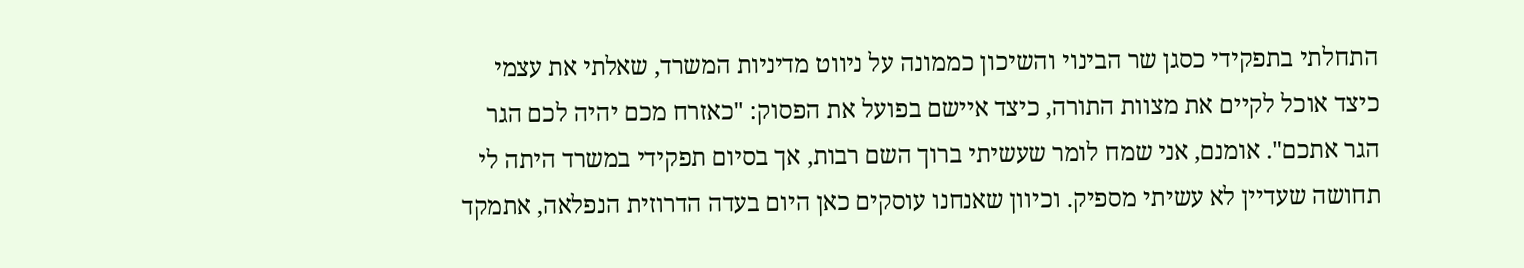התחלתי בתפקידי כסגן שר הבינוי והשיכון כממונה על ניווט מדיניות המשרד, שאלתי את עצמי כיצד אוכל לקיים את מצוות התורה, כיצד איישם בפועל את הפסוק: "כאזרח מכם יהיה לכם הגר הגר אתכם". אומנם, אני שמח לומר שעשיתי ברוך השם רבות, אך בסיום תפקידי במשרד היתה לי תחושה שעדיין לא עשיתי מספיק. וכיוון שאנחנו עוסקים כאן היום בעדה הדרוזית הנפלאה, אתמקד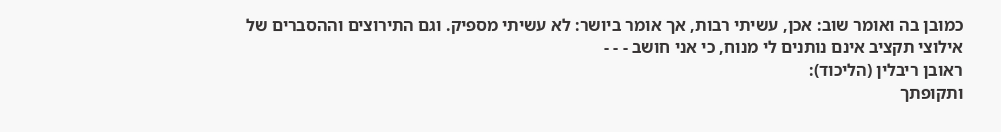כמובן בה ואומר שוב: אכן, עשיתי רבות, אך אומר ביושר: לא עשיתי מספיק. וגם התירוצים וההסברים של אילוצי תקציב אינם נותנים לי מנוח, כי אני חושב - - -
ראובן ריבלין (הליכוד):
ותקופתך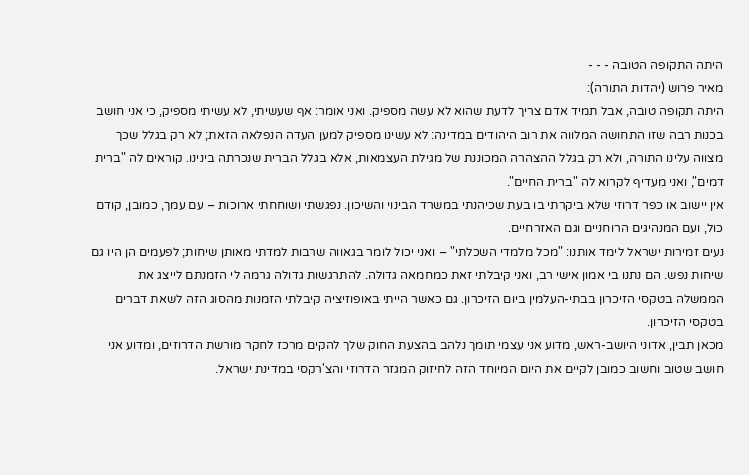היתה התקופה הטובה - - -
מאיר פרוש (יהדות התורה):
היתה תקופה טובה, אבל תמיד אדם צריך לדעת שהוא לא עשה מספיק. ואני אומר: אף שעשיתי, לא עשיתי מספיק, כי אני חושב בכנות רבה שזו התחושה המלווה את רוב היהודים במדינה: לא עשינו מספיק למען העדה הנפלאה הזאת; לא רק בגלל שכך מצווה עלינו התורה, ולא רק בגלל ההצהרה המכוננת של מגילת העצמאות, אלא בגלל הברית שנכרתה בינינו. קוראים לה "ברית דמים", ואני מעדיף לקרוא לה "ברית החיים".
אין יישוב או כפר דרוזי שלא ביקרתי בו בעת שכיהנתי במשרד הבינוי והשיכון. נפגשתי ושוחחתי ארוכות – עם עמך, כמובן, קודם כול, ועם המנהיגים הרוחניים וגם האזרחיים.
נעים זמירות ישראל לימד אותנו: "מכל מלמדי השכלתי" – ואני יכול לומר בגאווה שרבות למדתי מאותן שיחות; לפעמים הן היו גם שיחות נפש. הם נתנו בי אמון אישי רב, ואני קיבלתי זאת כמחמאה גדולה. להתרגשות גדולה גרמה לי הזמנתם לייצג את הממשלה בטקסי הזיכרון בבתי-העלמין ביום הזיכרון. גם כאשר הייתי באופוזיציה קיבלתי הזמנות מהסוג הזה לשאת דברים בטקסי הזיכרון.
מכאן תבין, אדוני היושב-ראש, מדוע אני עצמי תומך נלהב בהצעת החוק שלך להקים מרכז לחקר מורשת הדרוזים, ומדוע אני חושב שטוב וחשוב כמובן לקיים את היום המיוחד הזה לחיזוק המגזר הדרוזי והצ'רקסי במדינת ישראל.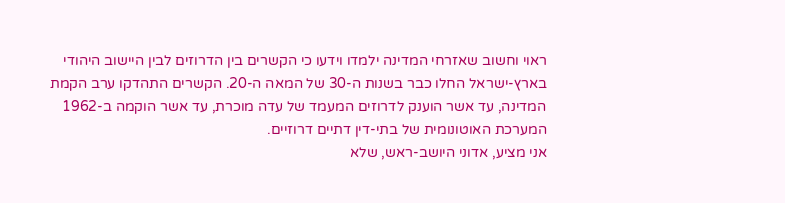ראוי וחשוב שאזרחי המדינה ילמדו וידעו כי הקשרים בין הדרוזים לבין היישוב היהודי בארץ-ישראל החלו כבר בשנות ה-30 של המאה ה-20. הקשרים התהדקו ערב הקמת המדינה, עד אשר הוענק לדרוזים המעמד של עדה מוכרת, עד אשר הוקמה ב-1962 המערכת האוטונומית של בתי-דין דתיים דרוזיים.
אני מציע, אדוני היושב-ראש, שלא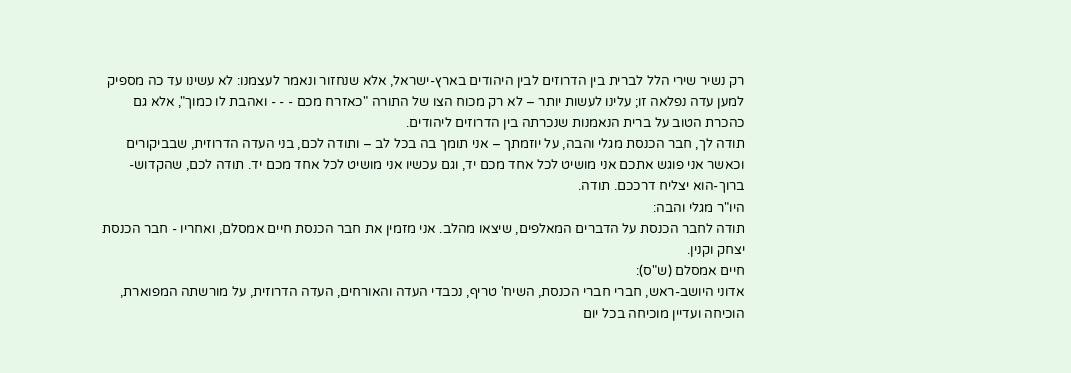רק נשיר שירי הלל לברית בין הדרוזים לבין היהודים בארץ-ישראל, אלא שנחזור ונאמר לעצמנו: לא עשינו עד כה מספיק למען עדה נפלאה זו; עלינו לעשות יותר – לא רק מכוח הצו של התורה "כאזרח מכם - - - ואהבת לו כמוך", אלא גם כהכרת הטוב על ברית הנאמנות שנכרתה בין הדרוזים ליהודים.
תודה לך, חבר הכנסת מגלי והבה, על יוזמתך – אני תומך בה בכל לב – ותודה לכם, בני העדה הדרוזית, שבביקורים וכאשר אני פוגש אתכם אני מושיט לכל אחד מכם יד, וגם עכשיו אני מושיט לכל אחד מכם יד. תודה לכם, שהקדוש-ברוך-הוא יצליח דרככם. תודה.
היו"ר מגלי והבה:
תודה לחבר הכנסת על הדברים המאלפים, שיצאו מהלב. אני מזמין את חבר הכנסת חיים אמסלם, ואחריו - חבר הכנסת יצחק וקנין.
חיים אמסלם (ש"ס):
אדוני היושב-ראש, חברי חברי הכנסת, השיח' טריף, נכבדי העדה והאורחים, העדה הדרוזית, על מורשתה המפוארת, הוכיחה ועדיין מוכיחה בכל יום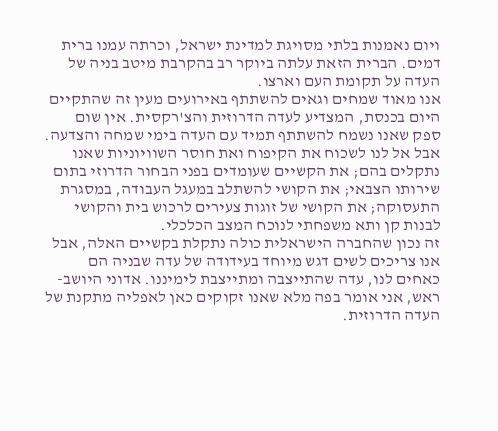ויום נאמנות בלתי מסויגת למדינת ישראל, וכרתה עמנו ברית דמים. הברית הזאת עלתה ביוקר רב בהקרבת מיטב בניה של העדה על תקומת העם וארצו.
אנו מאוד שמחים וגאים להשתתף באירועים מעין זה שהתקיים היום בכנסת, המצדיע לעדה הדרוזית והצ'רקסית. אין שום ספק שאנו נשמח להשתתף תמיד עם העדה בימי שמחה והצדעה. אבל אל לנו לשכוח את הקיפוח ואת חוסר השוויוניות שאנו נתקלים בהם; את הקשיים שעומדים בפני הבחור הדרוזי בתום שירותו הצבאי; את הקושי להשתלב במעגל העבודה, במסגרת התעסוקה; את הקושי של זוגות צעירים לרכוש בית והקושי לבנות קן ותא משפחתי לנוכח המצב הכלכלי.
זה נכון שהחברה הישראלית כולה נתקלת בקשיים האלה, אבל אנו צריכים לשים דגש מיוחד בעידודה של עדה שבניה הם כאחים לנו, עדה שהתייצבה ומתייצבת לימיננו. אדוני היושב-ראש, אני אומר בפה מלא שאנו זקוקים כאן לאפליה מתקנת של העדה הדרוזית.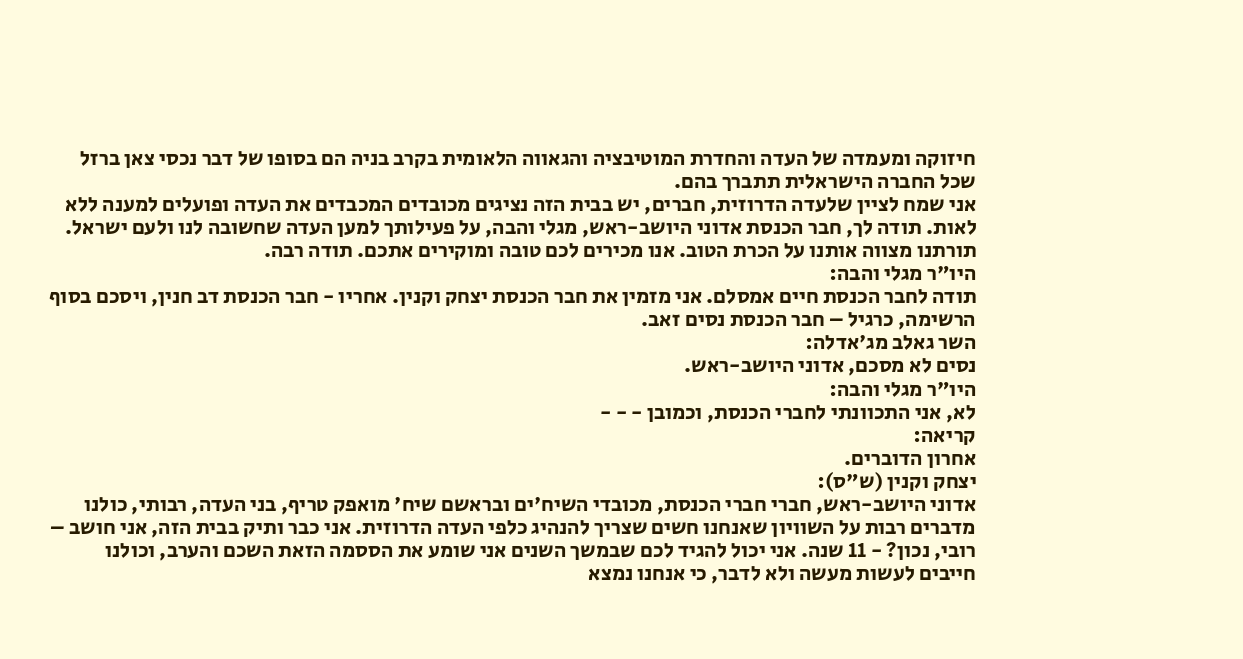חיזוקה ומעמדה של העדה והחדרת המוטיבציה והגאווה הלאומית בקרב בניה הם בסופו של דבר נכסי צאן ברזל שכל החברה הישראלית תתברך בהם.
אני שמח לציין שלעדה הדרוזית, חברים, יש בבית הזה נציגים מכובדים המכבדים את העדה ופועלים למענה ללא לאות. תודה לך, חבר הכנסת אדוני היושב-ראש, מגלי והבה, על פעילותך למען העדה שחשובה לנו ולעם ישראל. תורתנו מצווה אותנו על הכרת הטוב. אנו מכירים לכם טובה ומוקירים אתכם. תודה רבה.
היו"ר מגלי והבה:
תודה לחבר הכנסת חיים אמסלם. אני מזמין את חבר הכנסת יצחק וקנין. אחריו - חבר הכנסת דב חנין, ויסכם בסוף הרשימה, כרגיל – חבר הכנסת נסים זאב.
השר גאלב מג'אדלה:
נסים לא מסכם, אדוני היושב-ראש.
היו"ר מגלי והבה:
לא, אני התכוונתי לחברי הכנסת, וכמובן - - -
קריאה:
אחרון הדוברים.
יצחק וקנין (ש"ס):
אדוני היושב-ראש, חברי חברי הכנסת, מכובדי השיח'ים ובראשם שיח' מואפק טריף, בני העדה, רבותי, כולנו מדברים רבות על השוויון שאנחנו חשים שצריך להנהיג כלפי העדה הדרוזית. אני כבר ותיק בבית הזה, אני חושב – רובי, נכון? - 11 שנה. אני יכול להגיד לכם שבמשך השנים אני שומע את הססמה הזאת השכם והערב, וכולנו חייבים לעשות מעשה ולא לדבר, כי אנחנו נמצא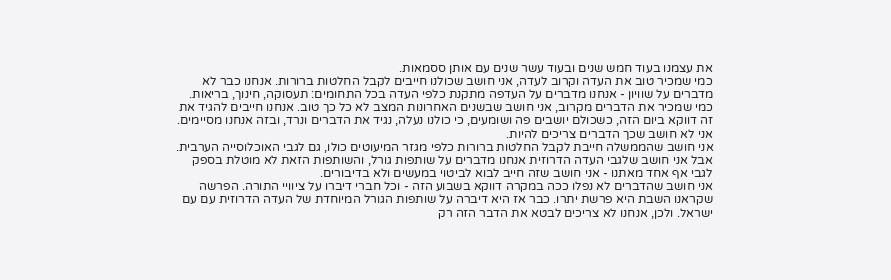את עצמנו בעוד חמש שנים ובעוד עשר שנים עם אותן ססמאות.
כמי שמכיר טוב את העדה וקרוב לעדה, אני חושב שכולנו חייבים לקבל החלטות ברורות. אנחנו כבר לא מדברים על שוויון - אנחנו מדברים על העדפה מתקנת כלפי העדה בכל התחומים: תעסוקה, חינוך, בריאות.
כמי שמכיר את הדברים מקרוב, אני חושב שבשנים האחרונות המצב לא כל כך טוב. אנחנו חייבים להגיד את זה דווקא ביום הזה, כשכולם יושבים פה ושומעים, כי כולנו נעלה, נגיד את הדברים ונרד, ובזה אנחנו מסיימים. אני לא חושב שכך הדברים צריכים להיות.
אני חושב שהממשלה חייבת לקבל החלטות ברורות כלפי מגזר המיעוטים כולו, גם לגבי האוכלוסייה הערבית. אבל אני חושב שלגבי העדה הדרוזית אנחנו מדברים על שותפות גורל, והשותפות הזאת לא מוטלת בספק לגבי אף אחד מאתנו - אני חושב שזה חייב לבוא לביטוי במעשים ולא בדיבורים.
אני חושב שהדברים לא נפלו ככה במקרה דווקא בשבוע הזה - וכל חברי דיברו על ציוויי התורה. הפרשה שקראנו השבת היא פרשת יתרו. כבר אז היא דיברה על שותפות הגורל המיוחדת של העדה הדרוזית עם עם ישראל. ולכן, אנחנו לא צריכים לבטא את הדבר הזה רק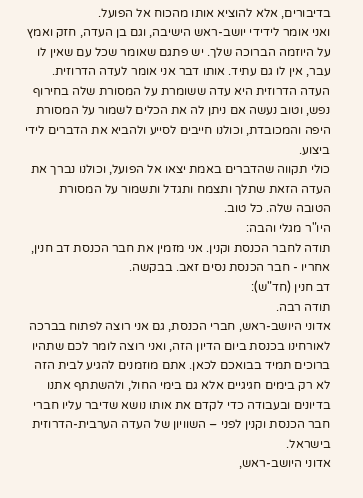בדיבורים, אלא להוציא אותו מהכוח אל הפועל.
ואני אומר לידידי יושב-ראש הישיבה, וגם בן העדה, חזק ואמץ על היוזמה הברוכה שלך. יש פתגם שאומר שכל עם שאין לו עבר, אין לו גם עתיד. אותו דבר אני אומר לעדה הדרוזית. העדה הדרוזית היא עדה ששומרת על המסורת שלה בחירוף נפש, וטוב נעשה אם ניתן לה את הכלים לשמור על המסורת היפה והמכובדת, וכולנו חייבים לסייע ולהביא את הדברים לידי ביצוע.
כולי תקווה שהדברים באמת יצאו אל הפועל, וכולנו נברך את העדה הזאת שתלך ותצמח ותגדל ותשמור על המסורת הטובה שלה. כל טוב.
היו"ר מגלי והבה:
תודה לחבר הכנסת וקנין. אני מזמין את חבר הכנסת דב חנין, אחריו - חבר הכנסת נסים זאב. בבקשה.
דב חנין (חד"ש):
תודה רבה.
אדוני היושב-ראש, חברי הכנסת, גם אני רוצה לפתוח בברכה לאורחינו בכנסת ביום הדיון הזה, ואני רוצה לומר לכם שתהיו ברוכים תמיד בבואכם לכאן. אתם מוזמנים להגיע לבית הזה לא רק בימים חגיגיים אלא גם בימי החול, ולהשתתף אתנו בדיונים ובעבודה כדי לקדם את אותו נושא שדיבר עליו חברי חבר הכנסת וקנין לפני – השוויון של העדה הערבית-הדרוזית בישראל.
אדוני היושב-ראש,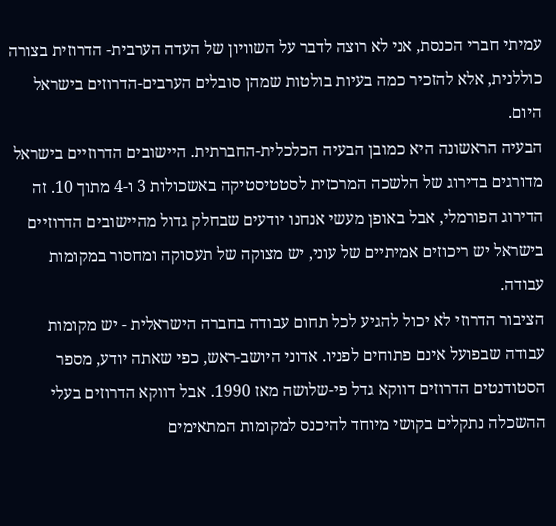עמיתי חברי הכנסת, אני לא רוצה לדבר על השוויון של העדה הערבית- הדרוזית בצורה כוללנית, אלא להזכיר כמה בעיות בולטות שמהן סובלים הערבים-הדרוזים בישראל היום.
הבעיה הראשונה היא כמובן הבעיה הכלכלית-החברתית. היישובים הדרוזיים בישראל מדורגים בדירוג של הלשכה המרכזית לסטטיסטיקה באשכולות 3 ו-4 מתוך 10. זה הדירוג הפורמלי, אבל באופן מעשי אנחנו יודעים שבחלק גדול מהיישובים הדרוזיים בישראל יש ריכוזים אמיתיים של עוני, יש מצוקה של תעסוקה ומחסור במקומות עבודה.
הציבור הדרוזי לא יכול להגיע לכל תחום עבודה בחברה הישראלית - יש מקומות עבודה שבפועל אינם פתוחים לפניו. אדוני היושב-ראש, כפי שאתה יודע, מספר הסטודנטים הדרוזים דווקא גדל פי-שלושה מאז 1990. אבל דווקא הדרוזים בעלי ההשכלה נתקלים בקושי מיוחד להיכנס למקומות המתאימים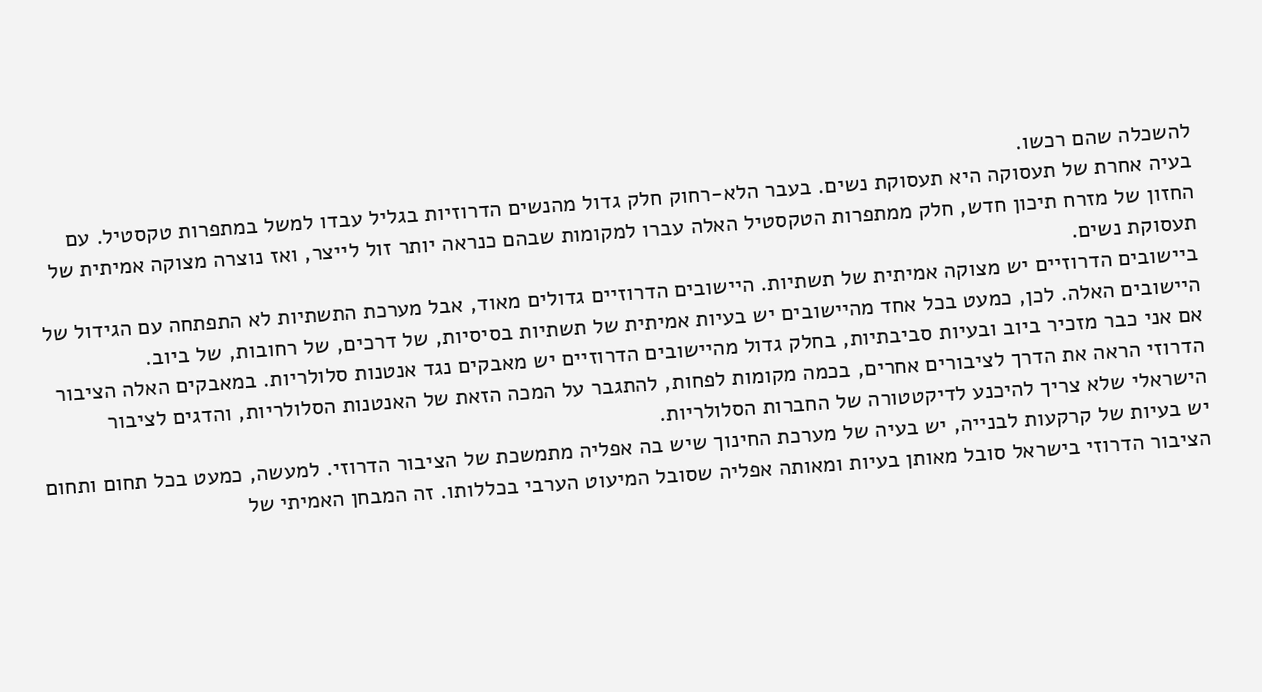להשכלה שהם רכשו.
בעיה אחרת של תעסוקה היא תעסוקת נשים. בעבר הלא-רחוק חלק גדול מהנשים הדרוזיות בגליל עבדו למשל במתפרות טקסטיל. עם החזון של מזרח תיכון חדש, חלק ממתפרות הטקסטיל האלה עברו למקומות שבהם כנראה יותר זול לייצר, ואז נוצרה מצוקה אמיתית של תעסוקת נשים.
ביישובים הדרוזיים יש מצוקה אמיתית של תשתיות. היישובים הדרוזיים גדולים מאוד, אבל מערכת התשתיות לא התפתחה עם הגידול של היישובים האלה. לכן, כמעט בכל אחד מהיישובים יש בעיות אמיתית של תשתיות בסיסיות, של דרכים, של רחובות, של ביוב.
אם אני כבר מזכיר ביוב ובעיות סביבתיות, בחלק גדול מהיישובים הדרוזיים יש מאבקים נגד אנטנות סלולריות. במאבקים האלה הציבור הדרוזי הראה את הדרך לציבורים אחרים, בכמה מקומות לפחות, להתגבר על המכה הזאת של האנטנות הסלולריות, והדגים לציבור הישראלי שלא צריך להיכנע לדיקטטורה של החברות הסלולריות.
יש בעיות של קרקעות לבנייה, יש בעיה של מערכת החינוך שיש בה אפליה מתמשכת של הציבור הדרוזי. למעשה, כמעט בכל תחום ותחום הציבור הדרוזי בישראל סובל מאותן בעיות ומאותה אפליה שסובל המיעוט הערבי בכללותו. זה המבחן האמיתי של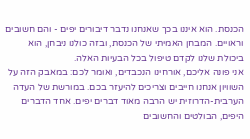הכנסת. הוא איננו בכך שאנחנו נדבר דיבורים יפים - והם חשובים וראויים. המבחן האמיתי של הכנסת, ובזה כולנו ניבחן, הוא ביכולת שלנו לקדם טיפול בכל הבעיות האלה.
אני פונה אליכם, אורחינו הנכבדים, ואומר לכם: במאבק הזה על השוויון אנחנו חייבים וצריכים להיעזר בכם. במורשת של העדה הערבית-הדרוזית יש הרבה מאוד דברים יפים. אחד הדברים היפים, הבולטים והחשובים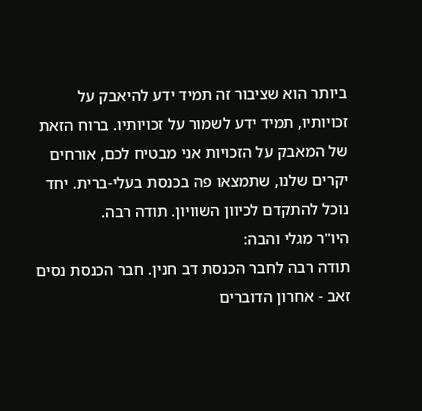ביותר הוא שציבור זה תמיד ידע להיאבק על זכויותיו, תמיד ידע לשמור על זכויותיו. ברוח הזאת של המאבק על הזכויות אני מבטיח לכם, אורחים יקרים שלנו, שתמצאו פה בכנסת בעלי-ברית. יחד נוכל להתקדם לכיוון השוויון. תודה רבה.
היו"ר מגלי והבה:
תודה רבה לחבר הכנסת דב חנין. חבר הכנסת נסים זאב - אחרון הדוברים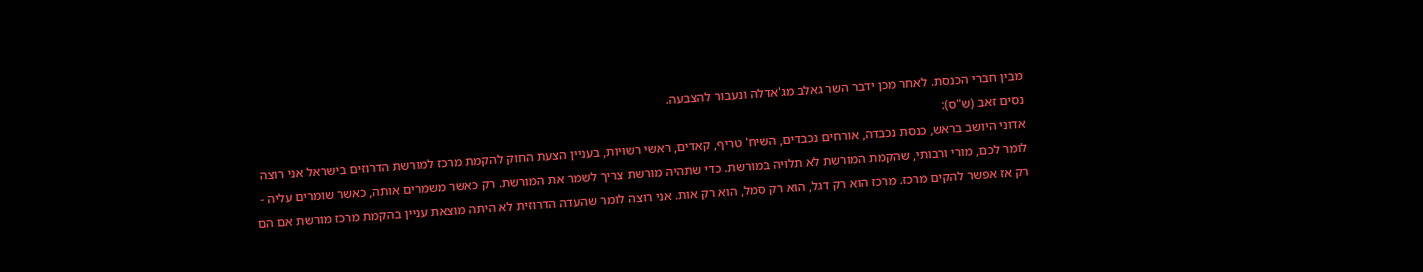מבין חברי הכנסת. לאחר מכן ידבר השר גאלב מג'אדלה ונעבור להצבעה.
נסים זאב (ש"ס):
אדוני היושב בראש, כנסת נכבדה, אורחים נכבדים, השיח' טריף, קאדים, ראשי רשויות, בעניין הצעת החוק להקמת מרכז למורשת הדרוזים בישראל אני רוצה לומר לכם, מורי ורבותי, שהקמת המורשת לא תלויה במורשת. כדי שתהיה מורשת צריך לשמר את המורשת. רק כאשר משמרים אותה, כאשר שומרים עליה - רק אז אפשר להקים מרכז. מרכז הוא רק דגל, הוא רק סמל, הוא רק אות. אני רוצה לומר שהעדה הדרוזית לא היתה מוצאת עניין בהקמת מרכז מורשת אם הם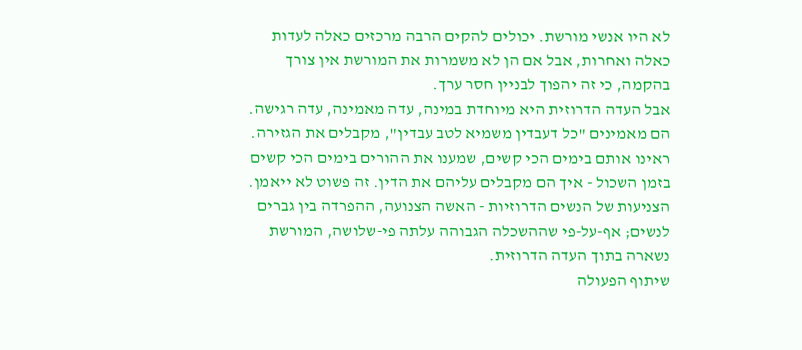לא היו אנשי מורשת. יכולים להקים הרבה מרכזים כאלה לעדות כאלה ואחרות, אבל אם הן לא משמרות את המורשת אין צורך בהקמה, כי זה יהפוך לבניין חסר ערך.
אבל העדה הדרוזית היא מיוחדת במינה, עדה מאמינה, עדה רגישה. הם מאמינים "כל דעבדין משמיא לטב עבדין", מקבלים את הגזירה. ראינו אותם בימים הכי קשים, שמענו את ההורים בימים הכי קשים בזמן השכול - איך הם מקבלים עליהם את הדין. זה פשוט לא ייאמן. הצניעות של הנשים הדרוזיות - האשה הצנועה, ההפרדה בין גברים לנשים; אף-על-פי שההשכלה הגבוהה עלתה פי-שלושה, המורשת נשארה בתוך העדה הדרוזית.
שיתוף הפעולה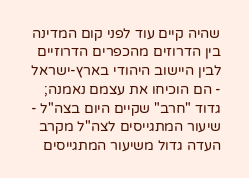שהיה קיים עוד לפני קום המדינה בין הדרוזים מהכפרים הדרוזיים לבין היישוב היהודי בארץ-ישראל - הם הוכיחו את עצמם נאמנה; גדוד "חרב" שקיים היום בצה"ל - שיעור המתגייסים לצה"ל מקרב העדה גדול משיעור המתגייסים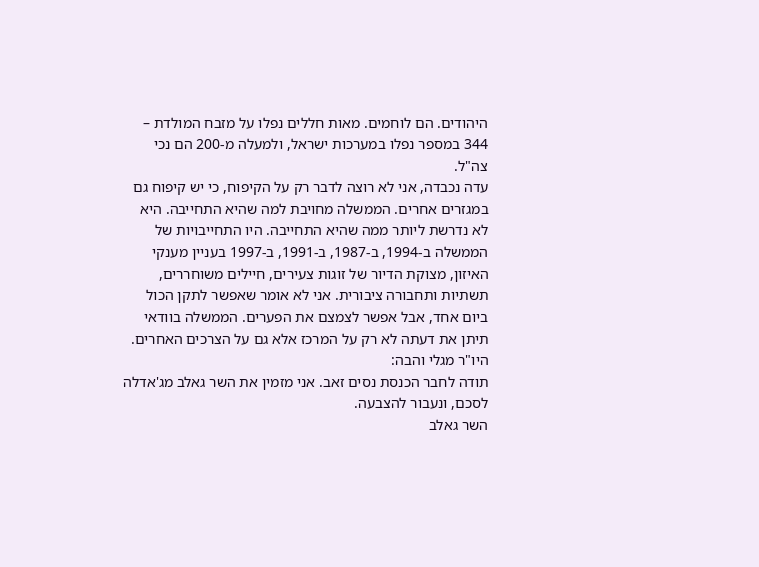היהודים. הם לוחמים. מאות חללים נפלו על מזבח המולדת – 344 במספר נפלו במערכות ישראל, ולמעלה מ-200 הם נכי צה"ל.
עדה נכבדה, אני לא רוצה לדבר רק על הקיפוח, כי יש קיפוח גם במגזרים אחרים. הממשלה מחויבת למה שהיא התחייבה. היא לא נדרשת ליותר ממה שהיא התחייבה. היו התחייבויות של הממשלה ב-1994, ב-1987, ב-1991, ב-1997 בעניין מענקי האיזון, מצוקת הדיור של זוגות צעירים, חיילים משוחררים, תשתיות ותחבורה ציבורית. אני לא אומר שאפשר לתקן הכול ביום אחד, אבל אפשר לצמצם את הפערים. הממשלה בוודאי תיתן את דעתה לא רק על המרכז אלא גם על הצרכים האחרים.
היו"ר מגלי והבה:
תודה לחבר הכנסת נסים זאב. אני מזמין את השר גאלב מג'אדלה לסכם, ונעבור להצבעה.
השר גאלב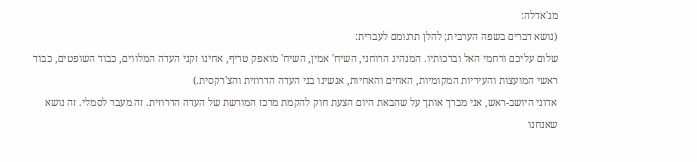מג'אדלה:
(נושא דברים בשפה הערבית; להלן תרגומם לעברית:
שלום עליכם ורחמי האל וברכותיו. המנהיג הרוחני, השיח' אמין, השיח' מואפק טריף, אחינו זקני העדה המלווים, כבוד השופטים, כבוד ראשי המועצות והעיריות המקומיות, האחים והאחיות, אנשינו בני העדה הדרוזית והצ'רקסית.)
אדוני היושב-ראש, אני מברך אותך על שהבאת היום הצעת חוק להקמת מרכז המורשת של העדה הדרוזית. זה מעבר לסמלי. זה נושא שאנחנו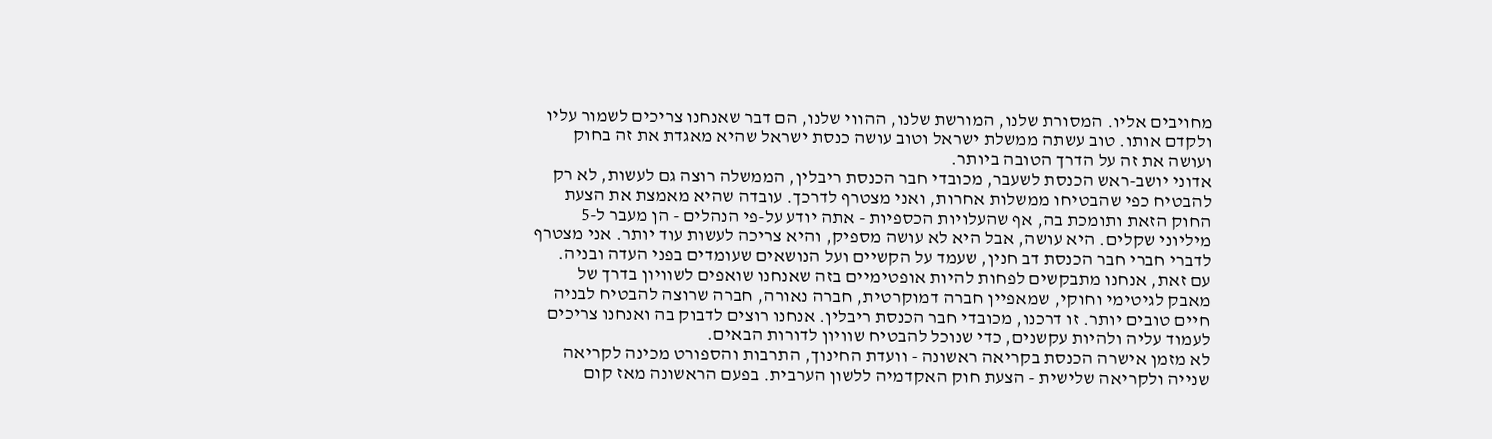מחויבים אליו. המסורת שלנו, המורשת שלנו, ההווי שלנו, הם דבר שאנחנו צריכים לשמור עליו ולקדם אותו. טוב עשתה ממשלת ישראל וטוב עושה כנסת ישראל שהיא מאגדת את זה בחוק ועושה את זה על הדרך הטובה ביותר.
אדוני יושב-ראש הכנסת לשעבר, מכובדי חבר הכנסת ריבלין, הממשלה רוצה גם לעשות, לא רק להבטיח כפי שהבטיחו ממשלות אחרות, ואני מצטרף לדרכך. עובדה שהיא מאמצת את הצעת החוק הזאת ותומכת בה, אף שהעלויות הכספיות - אתה יודע על-פי הנהלים - הן מעבר ל-5 מיליוני שקלים. היא עושה, אבל היא לא עושה מספיק, והיא צריכה לעשות עוד יותר. אני מצטרף לדברי חברי חבר הכנסת דב חנין, שעמד על הקשיים ועל הנושאים שעומדים בפני העדה ובניה.
עם זאת, אנחנו מתבקשים לפחות להיות אופטימיים בזה שאנחנו שואפים לשוויון בדרך של מאבק לגיטימי וחוקי, שמאפיין חברה דמוקרטית, חברה נאורה, חברה שרוצה להבטיח לבניה חיים טובים יותר. זו דרכנו, מכובדי חבר הכנסת ריבלין. אנחנו רוצים לדבוק בה ואנחנו צריכים לעמוד עליה ולהיות עקשנים, כדי שנוכל להבטיח שוויון לדורות הבאים.
לא מזמן אישרה הכנסת בקריאה ראשונה - וועדת החינוך, התרבות והספורט מכינה לקריאה שנייה ולקריאה שלישית - הצעת חוק האקדמיה ללשון הערבית. בפעם הראשונה מאז קום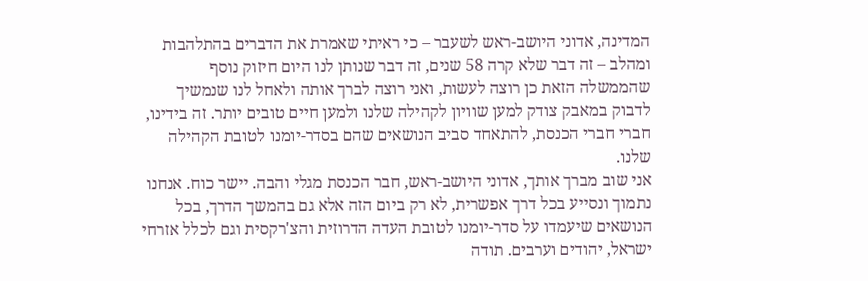המדינה, אדוני היושב-ראש לשעבר – כי ראיתי שאמרת את הדברים בהתלהבות ומהלב – זה דבר שלא קרה 58 שנים, זה דבר שנותן לנו היום חיזוק נוסף שהממשלה הזאת כן רוצה לעשות, ואני רוצה לברך אותה ולאחל לנו שנמשיך לדבוק במאבק צודק למען שוויון לקהילה שלנו ולמען חיים טובים יותר. זה בידינו, חברי חברי הכנסת, להתאחד סביב הנושאים שהם בסדר-יומנו לטובת הקהילה שלנו.
אני שוב מברך אותך, אדוני היושב-ראש, חבר הכנסת מגלי והבה. יישר כוח. אנחנו נתמוך ונסייע בכל דרך אפשרית, לא רק ביום הזה אלא גם בהמשך הדרך, בכל הנושאים שיעמדו על סדר-יומנו לטובת העדה הדרוזית והצ'רקסית וגם לכלל אזרחי ישראל, יהודים וערבים. תודה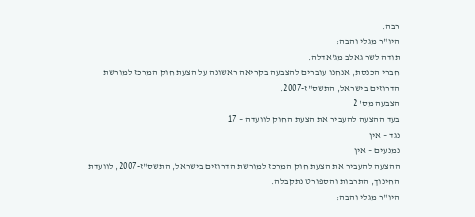רבה.
היו"ר מגלי והבה:
תודה לשר גאלב מג'אדלה.
חברי הכנסת, אנחנו עוברים להצבעה בקריאה ראשונה על הצעת חוק המרכז למורשת הדרוזים בישראל, התשס"ז-2007.
הצבעה מס' 2
בעד ההצעה להעביר את הצעת החוק לוועדה – 17
נגד – אין
נמנעים – אין
ההצעה להעביר את הצעת חוק המרכז למורשת הדרוזים בישראל, התשס"ז-2007, לוועדת החינוך, התרבות והספורט נתקבלה.
היו"ר מגלי והבה: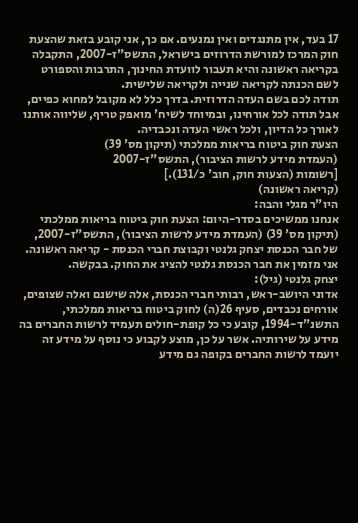17 בעד, אין מתנגדים ואין נמנעים. אם כך, אני קובע בזאת שהצעת חוק המרכז למורשת הדרוזים בישראל, התשס"ז-2007, התקבלה בקריאה ראשונה והיא תעבור לוועדת החינוך, התרבות והספורט לשם הכנתה לקריאה שנייה ולקריאה שלישית.
תודה לכם בשם העדה הדרוזית. בדרך כלל לא מקובל למחוא כפיים, אבל תודה לכל אורחינו, ובמיוחד לשיח' מואפק טריף, שליווה אותנו לאורך כל הדיון, ולכל ראשי העדה ונכבדיה.
הצעת חוק ביטוח בריאות ממלכתי (תיקון מס' 39)
(העמדת מידע לרשות הציבור), התשס"ז-2007
[רשומות (הצעות חוק, חוב' כ/131).]
(קריאה ראשונה)
היו"ר מגלי והבה:
אנחנו ממשיכים בסדר-היום: הצעת חוק ביטוח בריאות ממלכתי (תיקון מס' 39) (העמדת מידע לרשות הציבור), התשס"ז-2007, של חבר הכנסת יצחק גלנטי וקבוצת חברי הכנסת - קריאה ראשונה. אני מזמין את חבר הכנסת גלנטי להציג את החוק. בבקשה.
יצחק גלנטי (גיל):
אדוני היושב-ראש, רבותי חברי הכנסת, אלה שישנם ואלה שצופים, אורחים נכבדים, סעיף 26(ה) לחוק ביטוח בריאות ממלכתי, התשנ"ד-1994, קובע כי כל קופת-חולים תעמיד לרשות החברים בה מידע על שירותיה. אשר על כן, מוצע לקבוע כי נוסף על מידע זה יועמד לרשות החברים בקופה גם מידע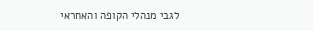לגבי מנהלי הקופה והאחראי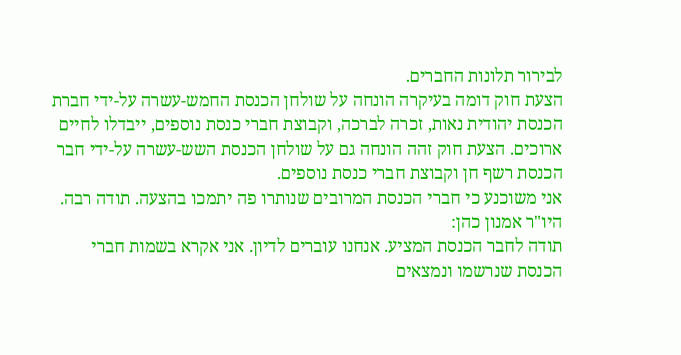לבירור תלונות החברים.
הצעת חוק דומה בעיקרה הונחה על שולחן הכנסת החמש-עשרה על-ידי חברת הכנסת יהודית נאות, זכרה לברכה, וקבוצת חברי כנסת נוספים, ייבדלו לחיים ארוכים. הצעת חוק זהה הונחה גם על שולחן הכנסת השש-עשרה על-ידי חבר הכנסת רשף חן וקבוצת חברי כנסת נוספים.
אני משוכנע כי חברי הכנסת המרובים שנותרו פה יתמכו בהצעה. תודה רבה.
היו"ר אמנון כהן:
תודה לחבר הכנסת המציע. אנחנו עוברים לדיון. אני אקרא בשמות חברי הכנסת שנרשמו ונמצאים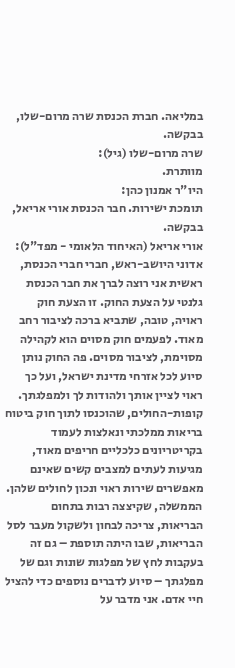במליאה. חברת הכנסת שרה מרום-שלו, בבקשה.
שרה מרום-שלו (גיל):
מוותרת.
היו"ר אמנון כהן:
תומכת ישירות. חבר הכנסת אורי אריאל, בבקשה.
אורי אריאל (האיחוד הלאומי - מפד"ל):
אדוני היושב-ראש, חברי חברי הכנסת, ראשית אני רוצה לברך את חבר הכנסת גלנטי על הצעת החוק. זו הצעת חוק ראויה, טובה, שתביא ברכה לציבור רחב מאוד. לפעמים חוק מסוים הוא לקהילה מסוימת, לציבור מסוים. פה החוק נותן סיוע לכל אזרחי מדינת ישראל, ועל כך ראוי לציין אותך ולהודות לך ולמפלגתך.
קופות-החולים, שהוכנסו לתוך חוק ביטוח בריאות ממלכתי ונאלצות לעמוד בקריטריונים כלכליים חריפים מאוד, מגיעות לעתים למצבים קשים שאינם מאפשרים שירות ראוי ונכון לחולים שלהן. הממשלה, שקיצצה רבות בתחום הבריאות, צריכה לבחון ולשקול מעבר לסל הבריאות, שבו היתה תוספת – גם זה בעקבות לחץ של מפלגות שונות וגם של מפלגתך – סיוע לדברים נוספים כדי להציל חיי אדם. אני מדבר על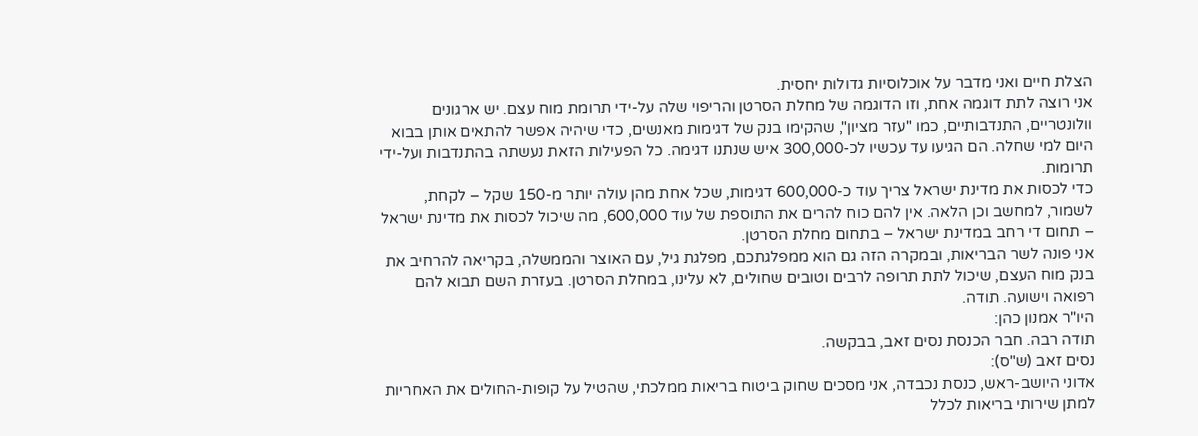הצלת חיים ואני מדבר על אוכלוסיות גדולות יחסית.
אני רוצה לתת דוגמה אחת, וזו הדוגמה של מחלת הסרטן והריפוי שלה על-ידי תרומת מוח עצם. יש ארגונים וולונטריים, התנדבותיים, כמו "עזר מציון", שהקימו בנק של דגימות מאנשים, כדי שיהיה אפשר להתאים אותן בבוא היום למי שחלה. הם הגיעו עד עכשיו לכ-300,000 איש שנתנו דגימה. כל הפעילות הזאת נעשתה בהתנדבות ועל-ידי תרומות.
כדי לכסות את מדינת ישראל צריך עוד כ-600,000 דגימות, שכל אחת מהן עולה יותר מ-150 שקל – לקחת, לשמור, למחשב וכן הלאה. אין להם כוח להרים את התוספת של עוד 600,000, מה שיכול לכסות את מדינת ישראל – תחום די רחב במדינת ישראל – בתחום מחלת הסרטן.
אני פונה לשר הבריאות, ובמקרה הזה גם הוא ממפלגתכם, מפלגת גיל, עם האוצר והממשלה, בקריאה להרחיב את בנק מוח העצם, שיכול לתת תרופה לרבים וטובים שחולים, לא עלינו, במחלת הסרטן. בעזרת השם תבוא להם רפואה וישועה. תודה.
היו"ר אמנון כהן:
תודה רבה. חבר הכנסת נסים זאב, בבקשה.
נסים זאב (ש"ס):
אדוני היושב-ראש, כנסת נכבדה, אני מסכים שחוק ביטוח בריאות ממלכתי, שהטיל על קופות-החולים את האחריות למתן שירותי בריאות לכלל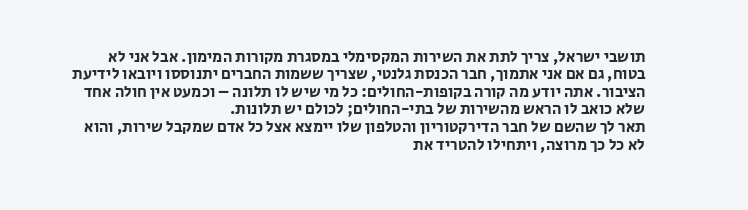תושבי ישראל, צריך לתת את השירות המקסימלי במסגרת מקורות המימון. אבל אני לא בטוח, גם אם אני אתמוך, חבר הכנסת גלנטי, שצריך ששמות החברים יתנוססו ויובאו לידיעת הציבור. אתה יודע מה קורה בקופות-החולים: כל מי שיש לו תלונה – וכמעט אין חולה אחד שלא כואב לו הראש מהשירות של בתי-החולים; לכולם יש תלונות.
תאר לך שהשם של חבר הדירקטוריון והטלפון שלו יימצא אצל כל אדם שמקבל שירות, והוא לא כל כך מרוצה, ויתחילו להטריד את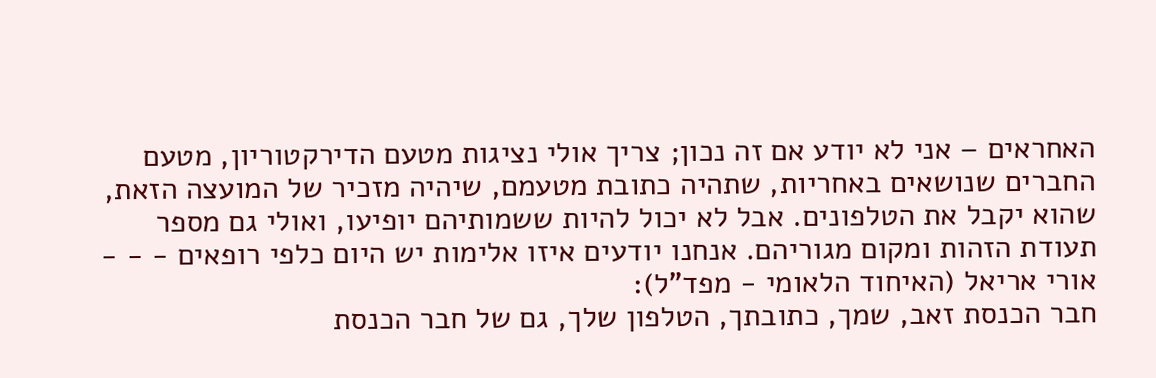האחראים – אני לא יודע אם זה נכון; צריך אולי נציגות מטעם הדירקטוריון, מטעם החברים שנושאים באחריות, שתהיה כתובת מטעמם, שיהיה מזכיר של המועצה הזאת, שהוא יקבל את הטלפונים. אבל לא יכול להיות ששמותיהם יופיעו, ואולי גם מספר תעודת הזהות ומקום מגוריהם. אנחנו יודעים איזו אלימות יש היום כלפי רופאים - - -
אורי אריאל (האיחוד הלאומי - מפד"ל):
חבר הכנסת זאב, שמך, כתובתך, הטלפון שלך, גם של חבר הכנסת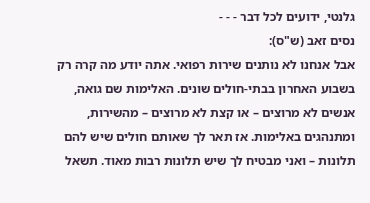גלנטי, ידועים לכל דבר - - -
נסים זאב (ש"ס):
אבל אנחנו לא נותנים שירות רפואי. אתה יודע מה קרה רק בשבוע האחרון בבתי-חולים שונים. האלימות שם גואה, אנשים לא מרוצים – או קצת לא מרוצים – מהשירות, ומתנהגים באלימות. אז תאר לך שאותם חולים שיש להם תלונות – ואני מבטיח לך שיש תלונות רבות מאוד. תשאל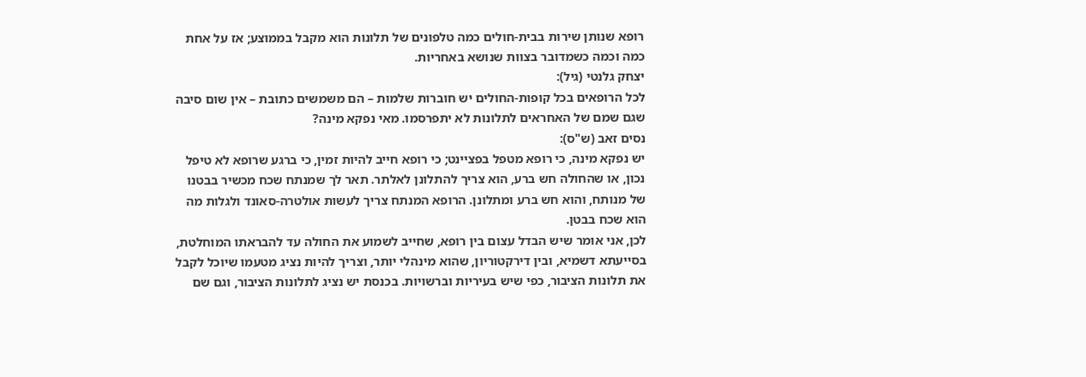רופא שנותן שירות בבית-חולים כמה טלפונים של תלונות הוא מקבל בממוצע; אז על אחת כמה וכמה כשמדובר בצוות שנושא באחריות.
יצחק גלנטי (גיל):
לכל הרופאים בכל קופות-החולים יש חוברות שלמות – הם משמשים כתובת – אין שום סיבה שגם שמם של האחראים לתלונות לא יתפרסמו. מאי נפקא מינה?
נסים זאב (ש"ס):
יש נפקא מינה, כי רופא מטפל בפציינט; כי רופא חייב להיות זמין, כי ברגע שרופא לא טיפל נכון, או שהחולה חש ברע, הוא צריך להתלונן לאלתר. תאר לך שמנתח שכח מכשיר בבטנו של מנותח, והוא חש ברע ומתלונן. הרופא המנתח צריך לעשות אולטרה-סאונד ולגלות מה הוא שכח בבטן.
לכן, אני אומר שיש הבדל עצום בין רופא, שחייב לשמוע את החולה עד להבראתו המוחלטת, בסייעתא דשמיא, ובין דירקטוריון, שהוא מינהלי יותר, וצריך להיות נציג מטעמו שיוכל לקבל את תלונות הציבור, כפי שיש בעיריות וברשויות. בכנסת יש נציג לתלונות הציבור, וגם שם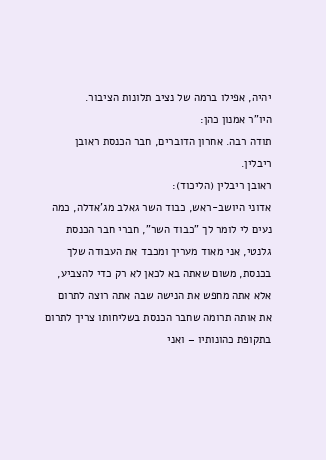יהיה, אפילו ברמה של נציב תלונות הציבור.
היו"ר אמנון כהן:
תודה רבה. אחרון הדוברים, חבר הכנסת ראובן ריבלין.
ראובן ריבלין (הליכוד):
אדוני היושב-ראש, כבוד השר גאלב מג'אדלה, כמה נעים לי לומר לך "כבוד השר", חברי חבר הכנסת גלנטי, אני מאוד מעריך ומכבד את העבודה שלך בכנסת, משום שאתה בא לכאן לא רק כדי להצביע, אלא אתה מחפש את הנישה שבה אתה רוצה לתרום את אותה תרומה שחבר הכנסת בשליחותו צריך לתרום בתקופת כהונותיו – ואני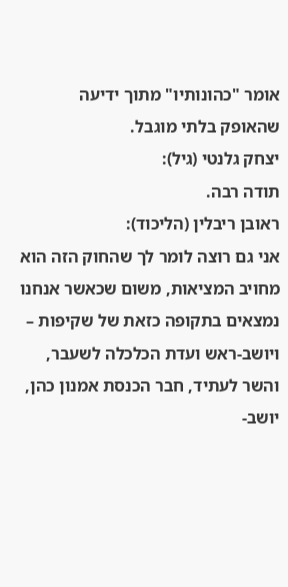אומר "כהונותיו" מתוך ידיעה שהאופק בלתי מוגבל.
יצחק גלנטי (גיל):
תודה רבה.
ראובן ריבלין (הליכוד):
אני גם רוצה לומר לך שהחוק הזה הוא מחויב המציאות, משום שכאשר אנחנו נמצאים בתקופה כזאת של שקיפות – ויושב-ראש ועדת הכלכלה לשעבר, והשר לעתיד, חבר הכנסת אמנון כהן, יושב-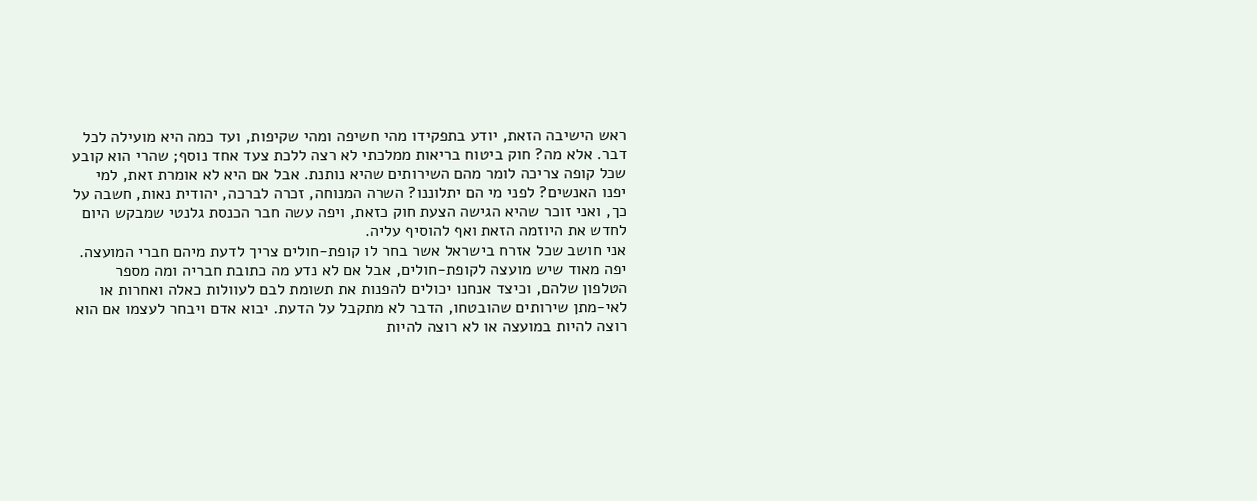ראש הישיבה הזאת, יודע בתפקידו מהי חשיפה ומהי שקיפות, ועד כמה היא מועילה לכל דבר. אלא מה? חוק ביטוח בריאות ממלכתי לא רצה ללכת צעד אחד נוסף; שהרי הוא קובע שכל קופה צריכה לומר מהם השירותים שהיא נותנת. אבל אם היא לא אומרת זאת, למי יפנו האנשים? לפני מי הם יתלוננו? השרה המנוחה, זכרה לברכה, יהודית נאות, חשבה על כך, ואני זוכר שהיא הגישה הצעת חוק כזאת, ויפה עשה חבר הכנסת גלנטי שמבקש היום לחדש את היוזמה הזאת ואף להוסיף עליה.
אני חושב שכל אזרח בישראל אשר בחר לו קופת-חולים צריך לדעת מיהם חברי המועצה. יפה מאוד שיש מועצה לקופת-חולים, אבל אם לא נדע מה כתובת חבריה ומה מספר הטלפון שלהם, וכיצד אנחנו יכולים להפנות את תשומת לבם לעוולות כאלה ואחרות או לאי-מתן שירותים שהובטחו, הדבר לא מתקבל על הדעת. יבוא אדם ויבחר לעצמו אם הוא רוצה להיות במועצה או לא רוצה להיות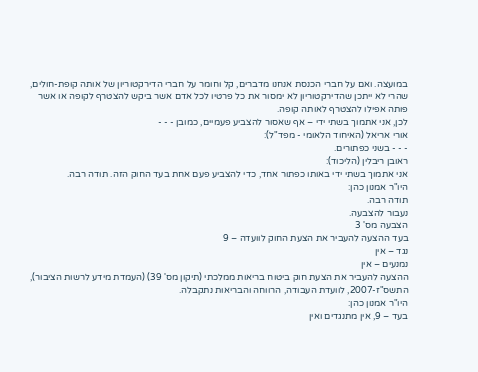במועצה. ואם על חברי הכנסת אנחנו מדברים, קל וחומר על חברי הדירקטוריון של אותה קופת-חולים, שהרי לא ייתכן שהדירקטוריון לא ימסור את כל פרטיו לכל אדם אשר ביקש להצטרף לקופה או אשר פותה אפילו להצטרף לאותה קופה.
לכן, אני אתמוך בשתי ידי – אף שאסור להצביע פעמיים, כמובן - - -
אורי אריאל (האיחוד הלאומי - מפד"ל):
- - - בשני כפתורים.
ראובן ריבלין (הליכוד):
אני אתמוך בשתי ידי באותו כפתור אחד, כדי להצביע פעם אחת בעד החוק הזה. תודה רבה.
היו"ר אמנון כהן:
תודה רבה.
נעבור להצבעה.
הצבעה מס' 3
בעד ההצעה להעביר את הצעת החוק לוועדה – 9
נגד – אין
נמנעים – אין
ההצעה להעביר את הצעת חוק ביטוח בריאות ממלכתי (תיקון מס' 39) (העמדת מידע לרשות הציבור), התשס"ז-2007, לוועדת העבודה, הרווחה והבריאות נתקבלה.
היו"ר אמנון כהן:
בעד – 9, אין מתנגדים ואין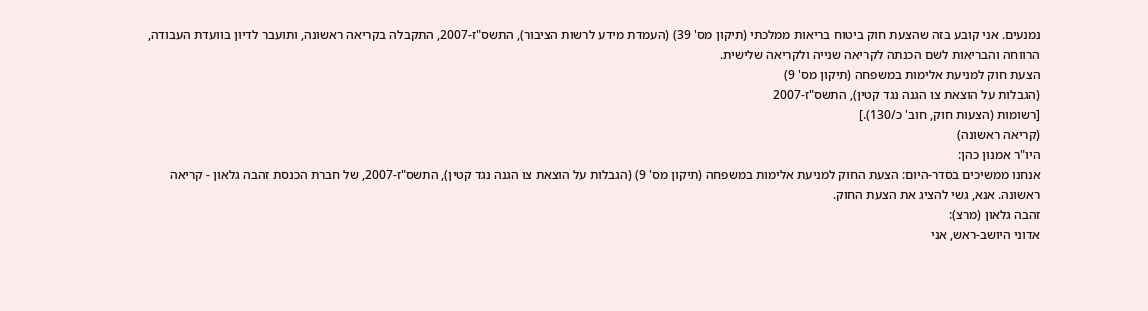נמנעים. אני קובע בזה שהצעת חוק ביטוח בריאות ממלכתי (תיקון מס' 39) (העמדת מידע לרשות הציבור), התשס"ז-2007, התקבלה בקריאה ראשונה, ותועבר לדיון בוועדת העבודה, הרווחה והבריאות לשם הכנתה לקריאה שנייה ולקריאה שלישית.
הצעת חוק למניעת אלימות במשפחה (תיקון מס' 9)
(הגבלות על הוצאת צו הגנה נגד קטין), התשס"ז-2007
[רשומות (הצעות חוק, חוב' כ/130).]
(קריאה ראשונה)
היו"ר אמנון כהן:
אנחנו ממשיכים בסדר-היום: הצעת החוק למניעת אלימות במשפחה (תיקון מס' 9) (הגבלות על הוצאת צו הגנה נגד קטין), התשס"ז-2007, של חברת הכנסת זהבה גלאון - קריאה ראשונה. אנא, גשי להציג את הצעת החוק.
זהבה גלאון (מרצ):
אדוני היושב-ראש, אני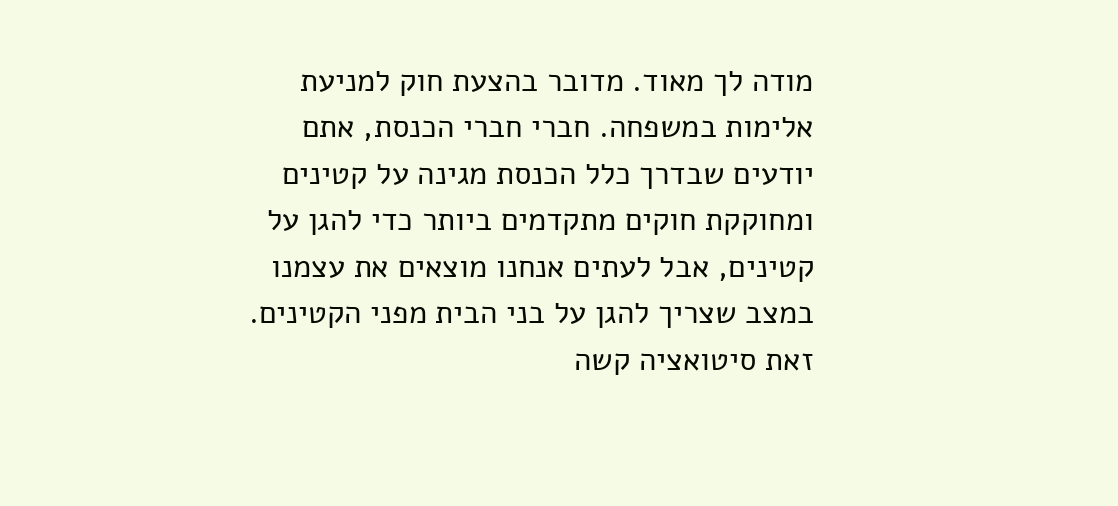מודה לך מאוד. מדובר בהצעת חוק למניעת אלימות במשפחה. חברי חברי הכנסת, אתם יודעים שבדרך כלל הכנסת מגינה על קטינים ומחוקקת חוקים מתקדמים ביותר כדי להגן על קטינים, אבל לעתים אנחנו מוצאים את עצמנו במצב שצריך להגן על בני הבית מפני הקטינים. זאת סיטואציה קשה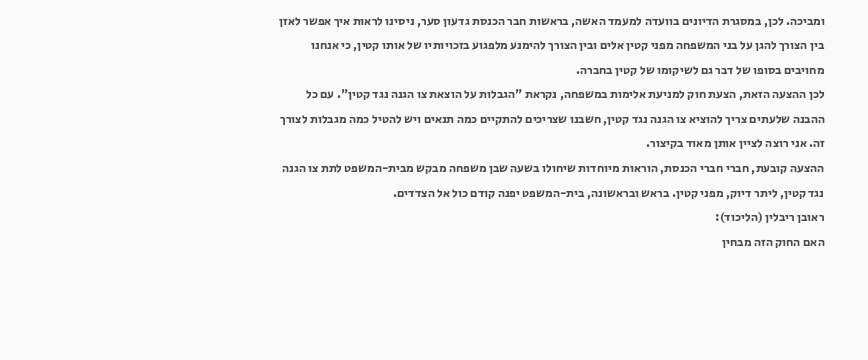ומביכה. לכן, במסגרת הדיונים בוועדה למעמד האשה, בראשות חבר הכנסת גדעון סער, ניסינו לראות איך אפשר לאזן בין הצורך להגן על בני המשפחה מפני קטין אלים ובין הצורך להימנע מלפגוע בזכויותיו של אותו קטין, כי אנחנו מחויבים בסופו של דבר גם לשיקומו של קטין בחברה.
לכן ההצעה הזאת, הצעת חוק למניעת אלימות במשפחה, נקראת "הגבלות על הוצאת צו הגנה נגד קטין". עם כל ההבנה שלעתים צריך להוציא צו הגנה נגד קטין, חשבנו שצריכים להתקיים כמה תנאים ויש להטיל כמה מגבלות לצורך זה. אני רוצה לציין אותן מאוד בקיצור.
ההצעה קובעת, חברי חברי הכנסת, הוראות מיוחדות שיחולו בשעה שבן משפחה מבקש מבית-המשפט לתת צו הגנה נגד קטין, ליתר דיוק, מפני קטין. בראש ובראשונה, בית-המשפט יפנה קודם כול אל הצדדים.
ראובן ריבלין (הליכוד):
האם החוק הזה מבחין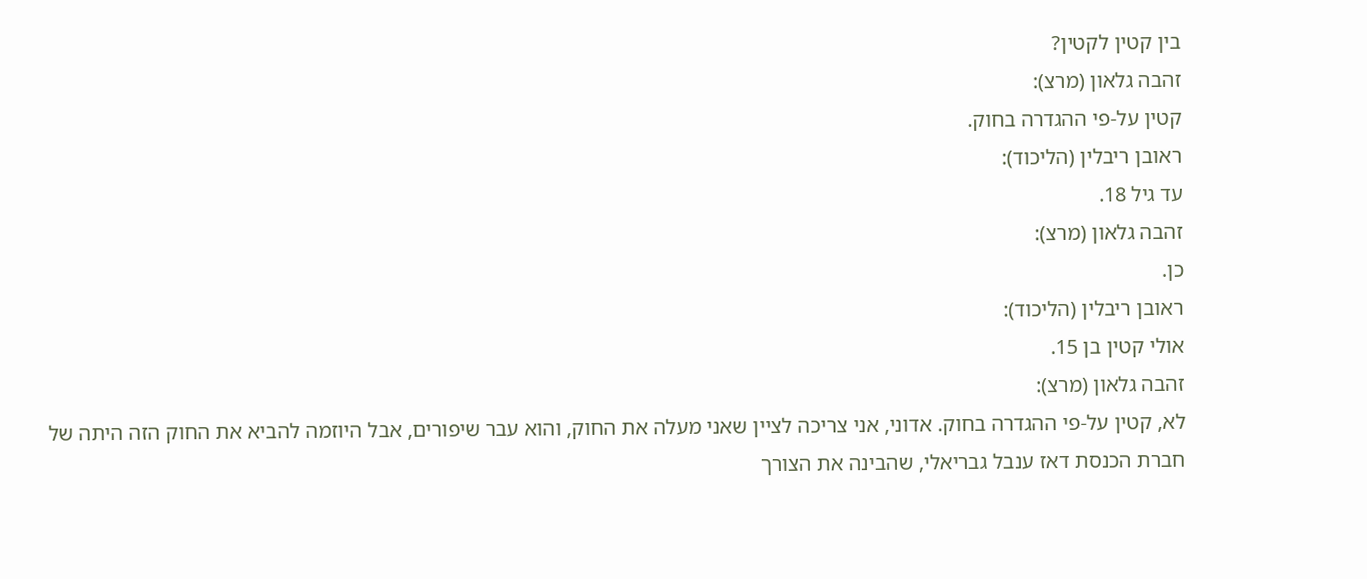בין קטין לקטין?
זהבה גלאון (מרצ):
קטין על-פי ההגדרה בחוק.
ראובן ריבלין (הליכוד):
עד גיל 18.
זהבה גלאון (מרצ):
כן.
ראובן ריבלין (הליכוד):
אולי קטין בן 15.
זהבה גלאון (מרצ):
לא, קטין על-פי ההגדרה בחוק. אדוני, אני צריכה לציין שאני מעלה את החוק, והוא עבר שיפורים, אבל היוזמה להביא את החוק הזה היתה של חברת הכנסת דאז ענבל גבריאלי, שהבינה את הצורך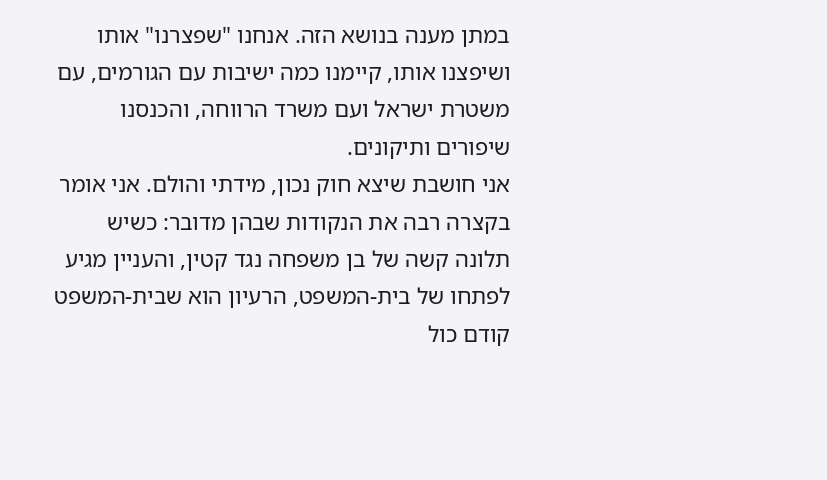במתן מענה בנושא הזה. אנחנו "שפצרנו" אותו ושיפצנו אותו, קיימנו כמה ישיבות עם הגורמים, עם משטרת ישראל ועם משרד הרווחה, והכנסנו שיפורים ותיקונים.
אני חושבת שיצא חוק נכון, מידתי והולם. אני אומר בקצרה רבה את הנקודות שבהן מדובר: כשיש תלונה קשה של בן משפחה נגד קטין, והעניין מגיע לפתחו של בית-המשפט, הרעיון הוא שבית-המשפט קודם כול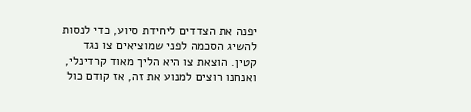יפנה את הצדדים ליחידת סיוע, כדי לנסות להשיג הסכמה לפני שמוציאים צו נגד קטין. הוצאת צו היא הליך מאוד קרדינלי, ואנחנו רוצים למנוע את זה, אז קודם כול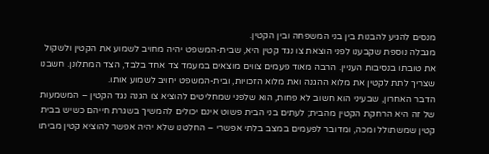מנסים להגיע להבנות בין בני המשפחה ובין הקטין.
מגבלה נוספת שקבענו לפני הוצאת צו נגד קטין היא, שבית-המשפט יהיה מחויב לשמוע את הקטין ולשקול את טובתו בנסיבות העניין. הרבה מאוד פעמים צווים מוצאים במעמד צד אחד בלבד, הצד המתלונן. חשבנו שצריך לתת לקטין את מלוא ההגנה ואת מלוא הזכויות, ובית-המשפט יחויב לשמוע אותו.
הדבר האחרון, שבעיני הוא חשוב לא פחות, הוא שלפני שמחליטים להוציא צו הגנה נגד הקטין – המשמעות של זה היא הרחקת הקטין מהבית; לעתים בני הבית פשוט אינם יכולים להמשיך בשגרת חייהם כשיש בבית קטין שמשתולל ומכה, ומדובר לפעמים במצב בלתי אפשרי – החלטנו שלא יהיה אפשר להוציא קטין מביתו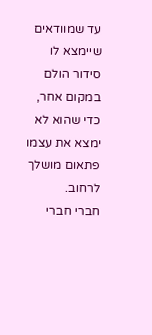עד שמוודאים שיימצא לו סידור הולם במקום אחר, כדי שהוא לא ימצא את עצמו פתאום מושלך לרחוב.
חברי חברי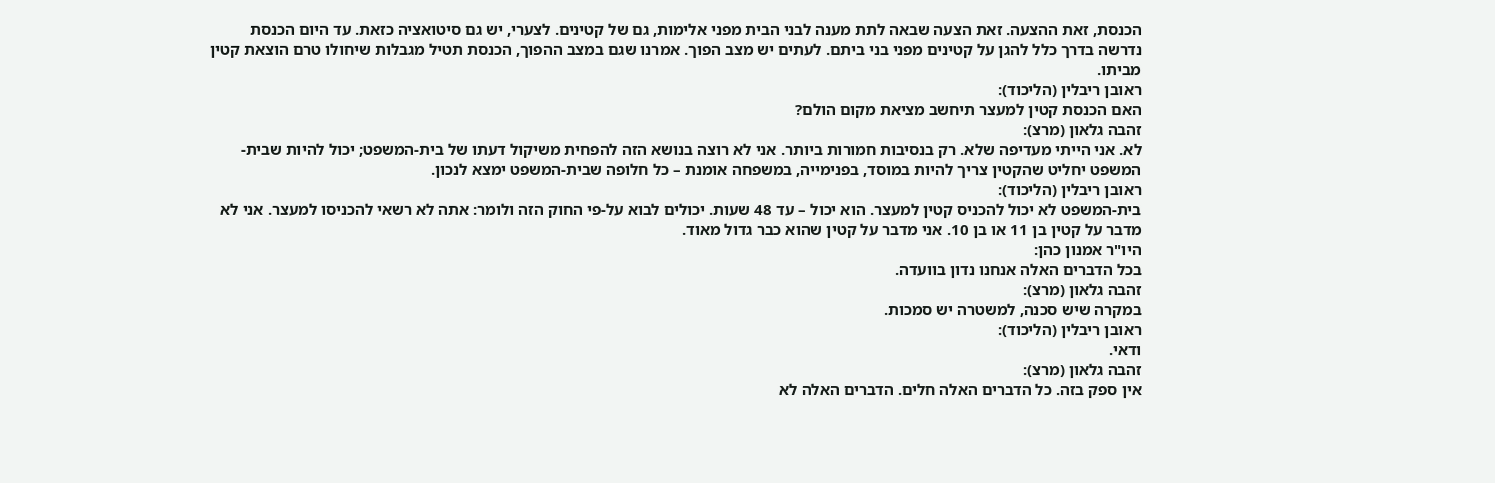הכנסת, זאת ההצעה. זאת הצעה שבאה לתת מענה לבני הבית מפני אלימות, גם של קטינים. לצערי, יש גם סיטואציה כזאת. עד היום הכנסת נדרשה בדרך כלל להגן על קטינים מפני בני ביתם. לעתים יש מצב הפוך. אמרנו שגם במצב ההפוך, הכנסת תטיל מגבלות שיחולו טרם הוצאת קטין מביתו.
ראובן ריבלין (הליכוד):
האם הכנסת קטין למעצר תיחשב מציאת מקום הולם?
זהבה גלאון (מרצ):
לא. אני הייתי מעדיפה שלא. רק בנסיבות חמורות ביותר. אני לא רוצה בנושא הזה להפחית משיקול דעתו של בית-המשפט; יכול להיות שבית-המשפט יחליט שהקטין צריך להיות במוסד, בפנימייה, במשפחה אומנת – כל חלופה שבית-המשפט ימצא לנכון.
ראובן ריבלין (הליכוד):
בית-המשפט לא יכול להכניס קטין למעצר. הוא יכול – עד 48 שעות. יכולים לבוא על-פי החוק הזה ולומר: אתה לא רשאי להכניסו למעצר. אני לא מדבר על קטין בן 11 או בן 10. אני מדבר על קטין שהוא כבר גדול מאוד.
היו"ר אמנון כהן:
בכל הדברים האלה אנחנו נדון בוועדה.
זהבה גלאון (מרצ):
במקרה שיש סכנה, למשטרה יש סמכות.
ראובן ריבלין (הליכוד):
ודאי.
זהבה גלאון (מרצ):
אין ספק בזה. כל הדברים האלה חלים. הדברים האלה לא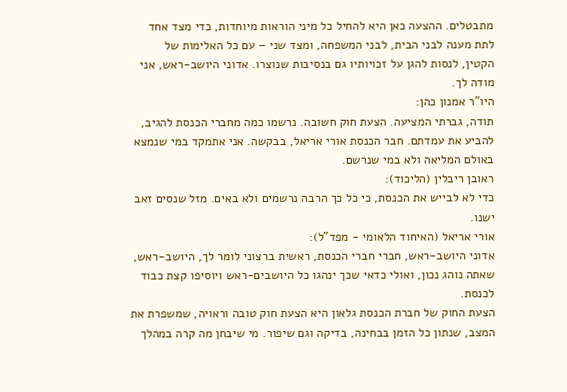מתבטלים. ההצעה כאן היא להחיל כל מיני הוראות מיוחדות, כדי מצד אחד לתת מענה לבני הבית, לבני המשפחה, ומצד שני – עם כל האלימות של הקטין, לנסות להגן על זכויותיו גם בנסיבות שנוצרו. אדוני היושב-ראש, אני מודה לך.
היו"ר אמנון כהן:
תודה, גברתי המציעה. הצעת חוק חשובה. נרשמו כמה מחברי הכנסת להגיב, להביע את עמדתם. חבר הכנסת אורי אריאל, בבקשה. אני אתמקד במי שנמצא באולם המליאה ולא במי שנרשם.
ראובן ריבלין (הליכוד):
כדי לא לבייש את הכנסת, כי כל כך הרבה נרשמים ולא באים. מזל שנסים זאב ישנו.
אורי אריאל (האיחוד הלאומי - מפד"ל):
אדוני היושב-ראש, חברי חברי הכנסת, ראשית ברצוני לומר לך, היושב-ראש, שאתה נוהג נכון, ואולי כדאי שכך ינהגו כל היושבים-ראש ויוסיפו קצת כבוד לכנסת.
הצעת החוק של חברת הכנסת גלאון היא הצעת חוק טובה וראויה, שמשפרת את המצב, שנתון כל הזמן בבחינה, בדיקה וגם שיפור. מי שיבחן מה קרה במהלך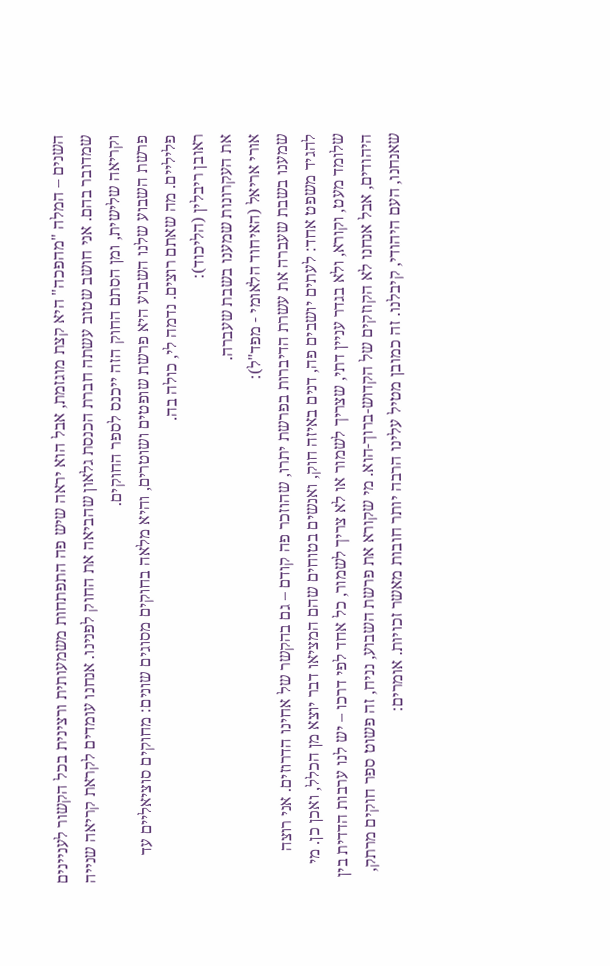השנים – המלה "מהפכה" היא קצת מוגזמת, אבל הוא יראה שיש פה התפתחות משמעותית ורצינית בכל הקשור לעניינים שמדובר בהם. אני חושב שטוב עשתה חברת הכנסת גלאון שהביאה את החוק לפנינו. אנחנו עומדים לקראת קריאה שנייה וקריאה שלישית, ומן הסתם החוק הזה ייכנס לספר החוקים.
פרשת השבוע שלנו השבוע היא פרשת שופטים ושוטרים, והיא מלאה בחוקים מסוגים שונים: מחוקים סוציאליים עד פליליים. מה שאתם רוצים. נדמה לי, כולה בה.
ראובן ריבלין (הליכוד):
את העקרונות שמענו בשבת שעברה.
אורי אריאל (האיחוד הלאומי - מפד"ל):
שמענו בשבת שעברה את עשרת הדיברות בפרשת יתרו, שהוזכר פה קודם – גם בהקשר של אחינו הדרוזים. אני רוצה להגיד משפט אחד: לעתים יושבים פה, דנים באיזה חוק, ואנשים בטוחים שהם המציאו דבר יוצא מן הכלל, ואכן כן. מי שלומד מעט, וקורא, ולא בגדר עניין דתי, שצריך לשמור או לא צריך לשמור, כל אחד לפי דרכו – יש לנו ערבות הדדית בין היהודים, אבל אנחנו לא הקוזקים של הקדוש-ברוך-הוא. מי שקורא את פרשת השבוע, נניח, זה פשוט ספר חוקים מרתק, שאנחנו, העם היהודי, קיבלנו. זה כמובן מטיל עלינו הרבה יותר חובות מאשר זכויות. אומרים: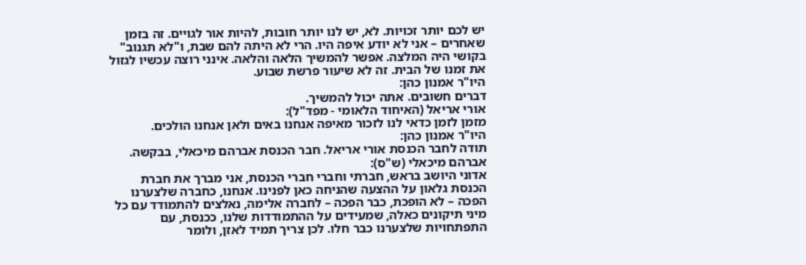יש לכם יותר זכויות. לא, יש לנו יותר חובות, להיות אור לגויים. זה בזמן שאחרים – אני לא יודע איפה היו. הרי לא היתה להם שבת, ו"לא תגנוב" בקושי היה המלצה. אפשר להמשיך הלאה והלאה. אינני רוצה עכשיו לגזול את זמנו של הבית. זה לא שיעור פרשת שבוע.
היו"ר אמנון כהן:
דברים חשובים. אתה יכול להמשיך.
אורי אריאל (האיחוד הלאומי - מפד"ל):
מזמן לזמן כדאי לנו לזכור מאיפה אנחנו באים ולאן אנחנו הולכים.
היו"ר אמנון כהן:
תודה לחבר הכנסת אורי אריאל. חבר הכנסת אברהם מיכאלי, בבקשה.
אברהם מיכאלי (ש"ס):
אדוני היושב בראש, חברתי וחברי חברי הכנסת, אני מברך את חברת הכנסת גלאון על ההצעה שהניחה כאן לפנינו. אנחנו, כחברה שלצערנו הפכה – לא הופכת, כבר הפכה – לחברה אלימה, נאלצים להתמודד עם כל מיני תיקונים כאלה, שמעידים על ההתמודדות שלנו, ככנסת, עם התפתחויות שלצערנו כבר חלו. לכן צריך תמיד לאזן, ולומר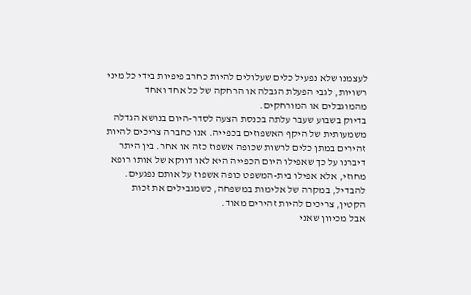לעצמנו שלא נפעיל כלים שעלולים להיות כחרב פיפיות בידי כל מיני רשויות, לגבי הפעלת הגבלה או הרחקה של כל אחד ואחד מהמוגבלים או המורחקים.
בדיוק בשבוע שעבר עלתה בכנסת הצעה לסדר-היום בנושא הגדלה משמעותית של היקף האשפוזים בכפייה. אנו כחברה צריכים להיות זהירים במתן כלים לרשות שכופה אשפוז כזה או אחר. בין היתר דיברנו על כך שאפילו היום הכפייה היא לאו דווקא של אותו רופא מחוזי, אלא אפילו בית-המשפט כופה אשפוז על אותם נפגעים. להבדיל, במקרה של אלימות במשפחה, כשמגבילים את זכות הקטין, צריכים להיות זהירים מאוד.
אבל מכיוון שאני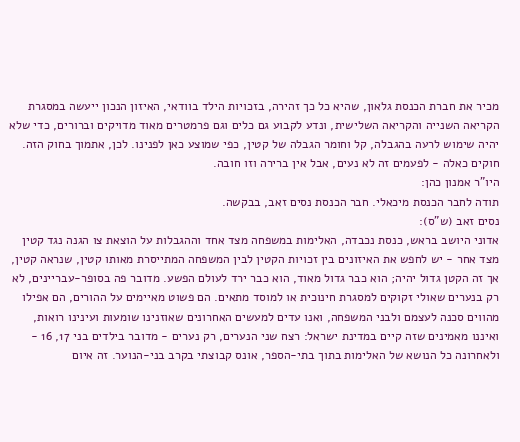מכיר את חברת הכנסת גלאון, שהיא כל כך זהירה, בזכויות הילד בוודאי, האיזון הנכון ייעשה במסגרת הקריאה השנייה והקריאה השלישית, ונדע לקבוע גם כלים וגם פרמטרים מאוד מדויקים וברורים, כדי שלא יהיה שימוש לרעה בהגבלה, קל וחומר הגבלה של קטין, כפי שמוצע כאן לפנינו. לכן, אתמוך בחוק הזה. חוקים כאלה - לפעמים זה לא נעים, אבל אין ברירה וזו חובה.
היו"ר אמנון כהן:
תודה לחבר הכנסת מיכאלי. חבר הכנסת נסים זאב, בבקשה.
נסים זאב (ש"ס):
אדוני היושב בראש, כנסת נכבדה, האלימות במשפחה מצד אחד וההגבלות על הוצאת צו הגנה נגד קטין מצד אחר - יש לחפש את האיזונים בין זכויות הקטין לבין המשפחה המתייסרת מאותו קטין, שנראה קטין, אך זה הקטן גדול יהיה; הוא כבר גדול מאוד, הוא כבר ירד לעולם הפשע. מדובר פה בסופר-עבריינים, לא רק בנערים שאולי זקוקים למסגרת חינוכית או למוסד מתאים. הם פשוט מאיימים על ההורים, הם אפילו מהווים סכנה לעצמם ולבני המשפחה, ואנו עדים למעשים האחרונים שאוזנינו שומעות ועינינו רואות, ואיננו מאמינים שזה קיים במדינת ישראל: רצח שני הנערים, רק נערים - מדובר בילדים בני 17, 16 - ולאחרונה כל הנושא של האלימות בתוך בתי-הספר, אונס קבוצתי בקרב בני-הנוער. זה איום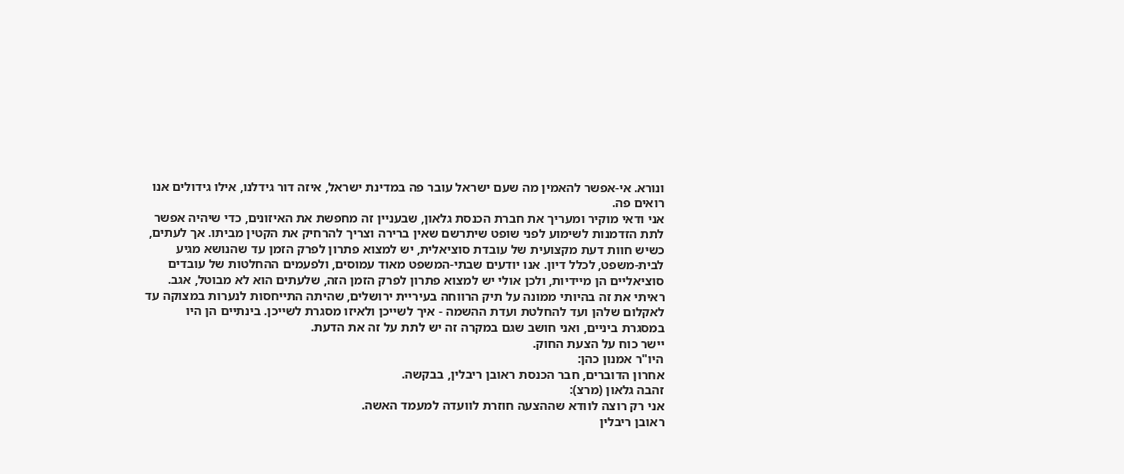ונורא. אי-אפשר להאמין מה שעם ישראל עובר פה במדינת ישראל, איזה דור גידלנו, אילו גידולים אנו רואים פה.
אני ודאי מוקיר ומעריך את חברת הכנסת גלאון, שבעניין זה מחפשת את האיזונים, כדי שיהיה אפשר לתת הזדמנות לשימוע לפני שופט שיתרשם שאין ברירה וצריך להרחיק את הקטין מביתו. אך לעתים, כשיש חוות דעת מקצועית של עובדת סוציאלית, יש למצוא פתרון לפרק הזמן עד שהנושא מגיע לבית-משפט, לכלל דיון. אנו יודעים שבתי-המשפט מאוד עמוסים, ולפעמים ההחלטות של עובדים סוציאליים הן מיידיות, ולכן אולי יש למצוא פתרון לפרק הזמן הזה, שלעתים הוא לא מבוטל, אגב. ראיתי את זה בהיותי ממונה על תיק הרווחה בעיריית ירושלים, שהיתה התייחסות לנערות במצוקה עד לאקלום שלהן ועד להחלטת ועדת ההשמה - איך לשייכן ולאיזו מסגרת לשייכן. בינתיים הן היו במסגרת ביניים, ואני חושב שגם במקרה זה יש לתת על זה את הדעת.
יישר כוח על הצעת החוק.
היו"ר אמנון כהן:
אחרון הדוברים, חבר הכנסת ראובן ריבלין, בבקשה.
זהבה גלאון (מרצ):
אני רק רוצה לוודא שההצעה חוזרת לוועדה למעמד האשה.
ראובן ריבלין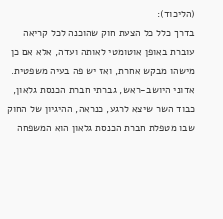(הליכוד):
בדרך כלל כל הצעת חוק שהוכנה לכל קריאה עוברת באופן אוטומטי לאותה ועדה, אלא אם כן מישהו מבקש אחרת, ואז יש פה בעיה משפטית.
אדוני היושב-ראש, גברתי חברת הכנסת גלאון, כבוד השר שיצא לרגע, כנראה, ההיגיון של החוק שבו מטפלת חברת הכנסת גלאון הוא המשפחה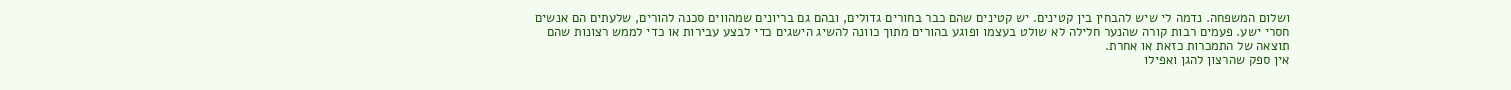ושלום המשפחה. נדמה לי שיש להבחין בין קטינים. יש קטינים שהם כבר בחורים גדולים, ובהם גם בריונים שמהווים סכנה להורים, שלעתים הם אנשים חסרי ישע. פעמים רבות קורה שהנער חלילה לא שולט בעצמו ופוגע בהורים מתוך כוונה להשיג הישגים כדי לבצע עבירות או כדי לממש רצונות שהם תוצאה של התמכרות כזאת או אחרת.
אין ספק שהרצון להגן ואפילו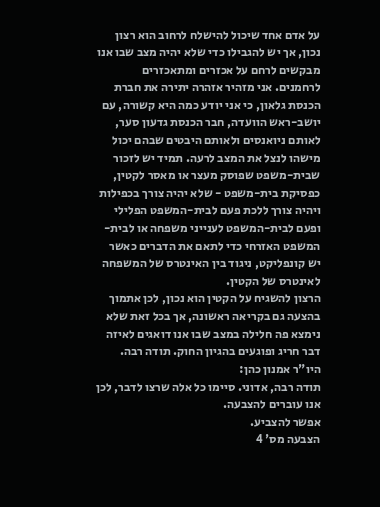על אדם אחד שיכול להישלח לרחוב הוא רצון נכון, אך יש להגבילו כדי שלא יהיה מצב שבו אנו מבקשים לרחם על אכזרים ומתאכזרים לרחמנים. אני מזהיר אזהרה יתירה את חברת הכנסת גלאון, כי אני יודע כמה היא קשורה, עם יושב-ראש הוועדה, חבר הכנסת גדעון סער, לאותם ניואנסים ולאותם היבטים שבהם יכול מישהו לנצל את המצב לרעה. תמיד יש לזכור שבית-משפט שפוסק מעצר או מאסר לקטין, כפסיקת בית-משפט - שלא יהיה צורך בכפילות ויהיה צורך ללכת פעם לבית-המשפט הפלילי ופעם לבית-המשפט לענייני משפחה או לבית-המשפט האזרחי כדי לתאם את הדברים כאשר יש קונפליקט, ניגוד בין האינטרס של המשפחה לאינטרס של הקטין.
הרצון להשגיח על הקטין הוא נכון, לכן אתמוך בהצעה גם בקריאה ראשונה, אך בכל זאת שלא נימצא פה חלילה במצב שבו אנו דואגים לאיזה דבר חריג ופוגעים בהגיון החוק. תודה רבה.
היו"ר אמנון כהן:
תודה רבה, אדוני. סיימו כל אלה שרצו לדבר, לכן אנו עוברים להצבעה.
אפשר להצביע.
הצבעה מס' 4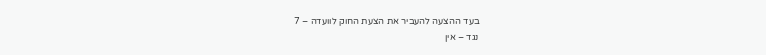בעד ההצעה להעביר את הצעת החוק לוועדה – 7
נגד – אין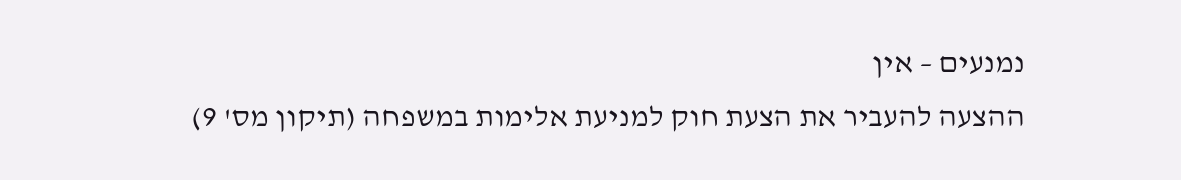נמנעים – אין
ההצעה להעביר את הצעת חוק למניעת אלימות במשפחה (תיקון מס' 9)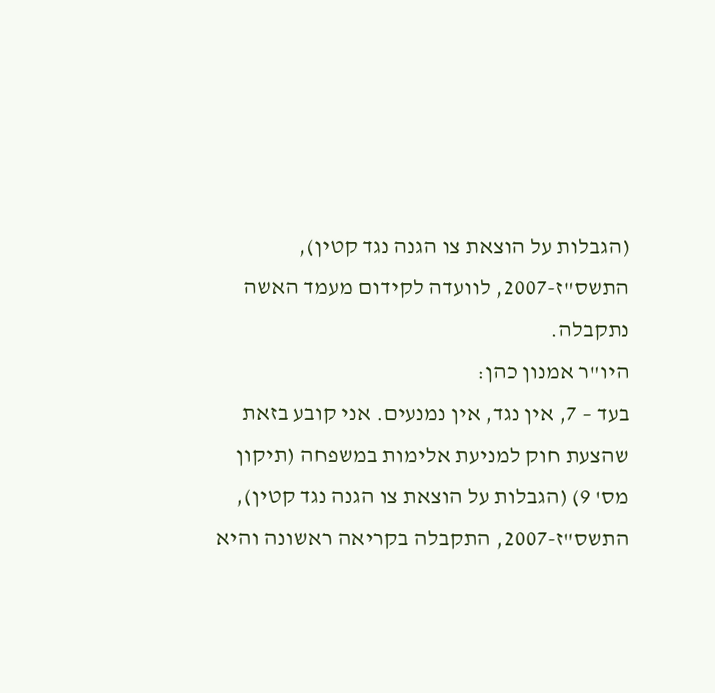(הגבלות על הוצאת צו הגנה נגד קטין), התשס"ז-2007, לוועדה לקידום מעמד האשה נתקבלה.
היו"ר אמנון כהן:
בעד – 7, אין נגד, אין נמנעים. אני קובע בזאת שהצעת חוק למניעת אלימות במשפחה (תיקון מס' 9) (הגבלות על הוצאת צו הגנה נגד קטין), התשס"ז-2007, התקבלה בקריאה ראשונה והיא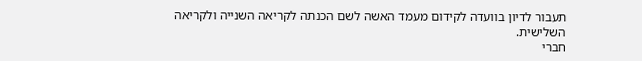תעבור לדיון בוועדה לקידום מעמד האשה לשם הכנתה לקריאה השנייה ולקריאה השלישית.
חברי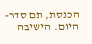הכנסת, תם סדר-היום. הישיבה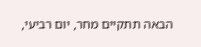הבאה תתקיים מחר, יום רביעי,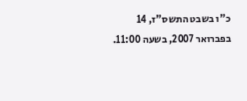כ"ו בשבט התשס"ז, 14 בפברואר 2007, בשעה 11:00.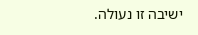ישיבה זו נעולה.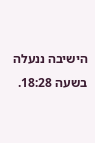הישיבה ננעלה בשעה 18:28.